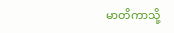မာတိကာသို့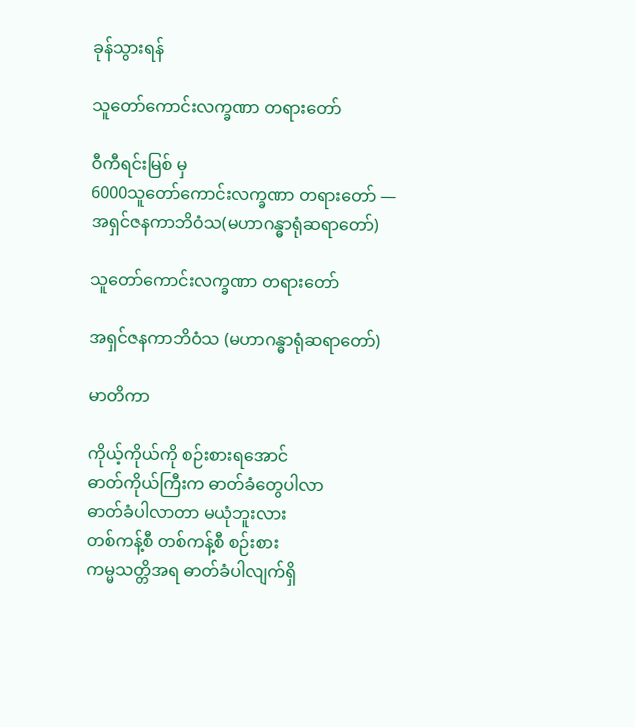ခုန်သွားရန်

သူတော်ကောင်းလက္ခဏာ တရားတော်

ဝီကီရင်းမြစ် မှ
6000သူတော်ကောင်းလက္ခဏာ တရားတော် — အရှင်ဇနကာဘိဝံသ(မဟာဂန္ဓာရုံဆရာတော်)

သူတော်ကောင်းလက္ခဏာ တရားတော်

အရှင်ဇနကာဘိဝံသ (မဟာဂန္ဓာရုံဆရာတော်)

မာတိကာ

ကိုယ့်ကိုယ်ကို စဉ်းစားရအောင်
ဓာတ်ကိုယ်ကြီးက ဓာတ်ခံတွေပါလာ
ဓာတ်ခံပါလာတာ မယုံဘူးလား
တစ်ကန့်စီ တစ်ကန့်စီ စဉ်းစား
ကမ္မသတ္တိအရ ဓာတ်ခံပါလျက်ရှိ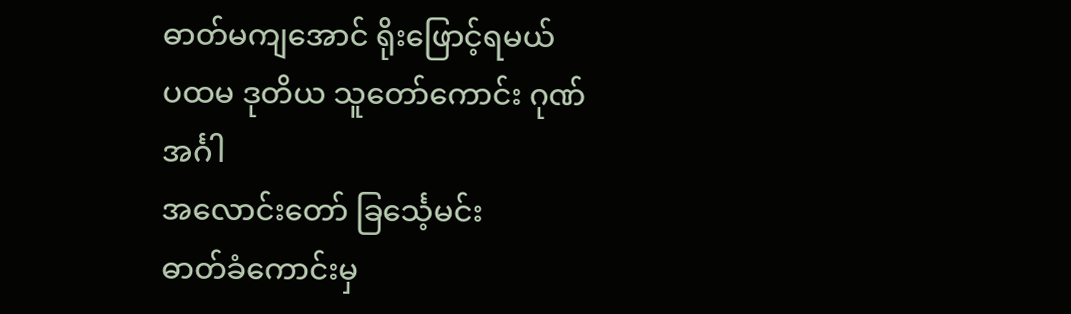ဓာတ်မကျအောင် ရိုးဖြောင့်ရမယ်
ပထမ ဒုတိယ သူတော်ကောင်း ဂုဏ်အင်္ဂါ
အလောင်းတော် ခြင်္သေ့မင်း
ဓာတ်ခံကောင်းမှ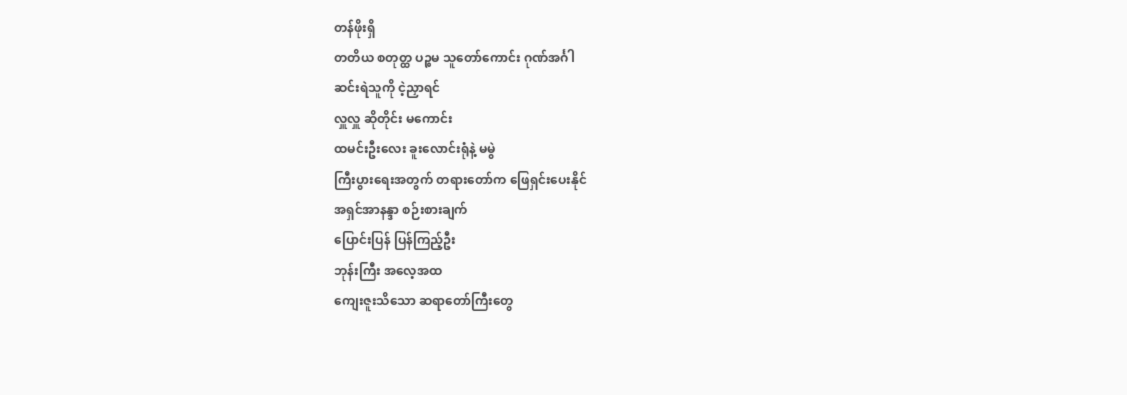တန်ဖိုးရှိ
တတိယ စတုတ္ထ ပဉ္စမ သူတော်ကောင်း ဂုဏ်အင်္ဂါ
ဆင်းရဲသူကို ငဲ့ညှာရင်
လှူလှူ ဆိုတိုင်း မကောင်း
ထမင်းဦးလေး ခူးလောင်းရုံနဲ့ မမွဲ
ကြီးပွားရေးအတွက် တရားတော်က ဖြေရှင်းပေးနိုင်
အရှင်အာနန္ဒာ စဉ်းစားချက်
ပြောင်းပြန် ပြန်ကြည့်ဦး
ဘုန်းကြီး အလေ့အထ
ကျေးဇူးသိသော ဆရာတော်ကြီးတွေ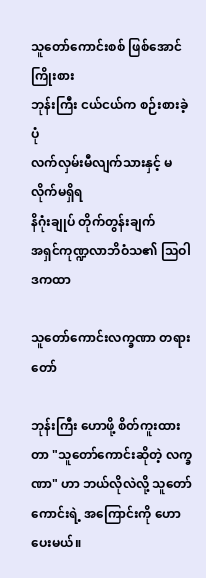သူတော်ကောင်းစစ် ဖြစ်အောင် ကြိုးစား
ဘုန်းကြီး ငယ်ငယ်က စဉ်းစားခဲ့ပုံ
လက်လှမ်းမီလျက်သားနှင့် မလိုက်မရှိရ
နိဂုံးချုပ် တိုက်တွန်းချက်
အရှင်ကုဏ္ဍလာဘိဝံသ၏ သြဝါဒကထာ

သူတော်ကောင်းလက္ခဏာ တရားတော်

ဘုန်းကြီး ဟောဖို့ စိတ်ကူးထားတာ "သူတော်ကောင်းဆိုတဲ့ လက္ခဏာ" ဟာ ဘယ်လိုလဲလို့ သူတော်ကောင်းရဲ့ အကြောင်းကို ဟောပေးမယ်။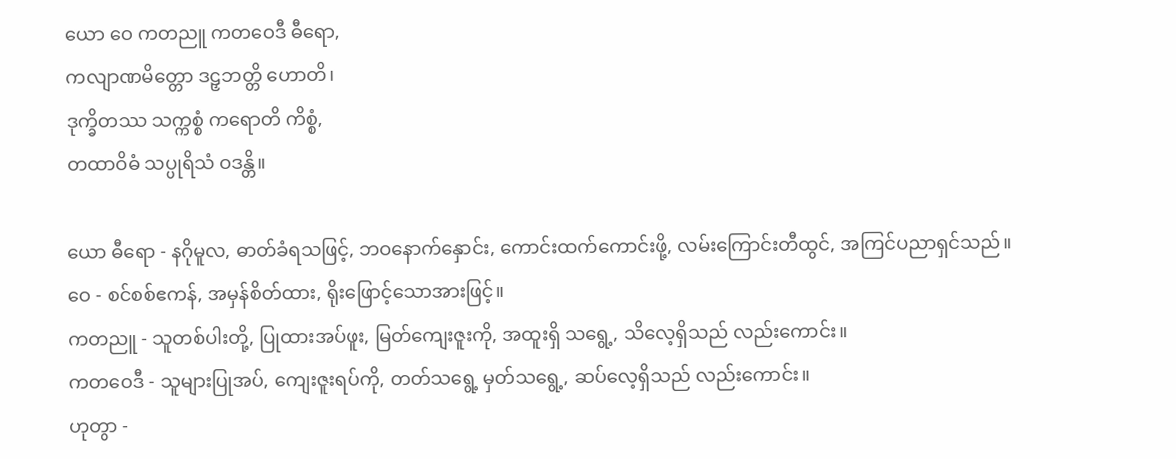ယော ဝေ ကတညူ ကတဝေဒီ ဓီရော,
ကလျာဏမိတ္တော ဒဠှဘတ္တိ ဟောတိ၊
ဒုက္ခိတဿ သက္ကစ္စံ ကရောတိ ကိစ္စံ,
တထာဝိဓံ သပ္ပုရိသံ ဝဒန္တိ။

ယော ဓီရော - နဂိုမူလ, ဓာတ်ခံရသဖြင့်, ဘဝနောက်နှောင်း, ကောင်းထက်ကောင်းဖို့, လမ်းကြောင်းတီထွင်, အကြင်ပညာရှင်သည်။
ဝေ - စင်စစ်ဧကန်, အမှန်စိတ်ထား, ရိုးဖြောင့်သောအားဖြင့်။
ကတညူ - သူတစ်ပါးတို့, ပြုထားအပ်ဖူး, မြတ်ကျေးဇူးကို, အထူးရှိ သရွေ့, သိလေ့ရှိသည် လည်းကောင်း။
ကတဝေဒီ - သူများပြုအပ်, ကျေးဇူးရပ်ကို, တတ်သရွေ့ မှတ်သရွေ့, ဆပ်လေ့ရှိသည် လည်းကောင်း။
ဟုတွာ -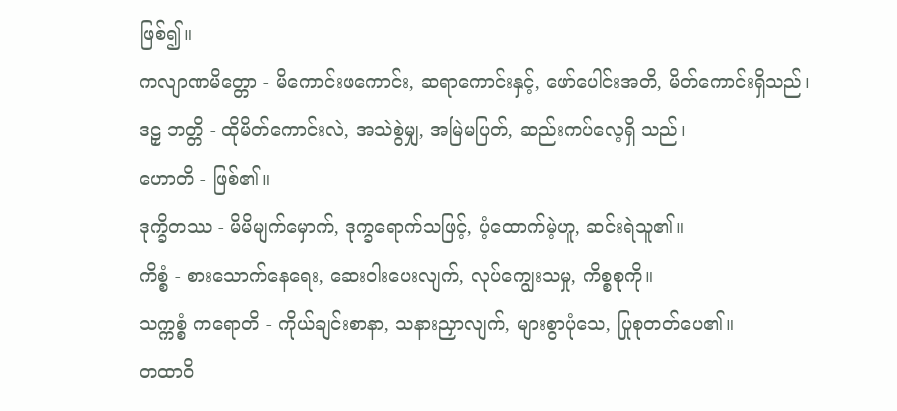ဖြစ်၍။
ကလျာဏမိတ္တော - မိကောင်းဖကောင်း, ဆရာကောင်းနှင့်, ဖော်ပေါင်းအတိ, မိတ်ကောင်းရှိသည်၊
ဒဠှ ဘတ္တိ - ထိုမိတ်ကောင်းလဲ, အသဲစွဲမျှ, အမြဲမပြတ်, ဆည်းကပ်လေ့ရှိ သည်၊
ဟောတိ - ဖြစ်၏။
ဒုက္ခိတဿ - မိမိမျက်မှောက်, ဒုက္ခရောက်သဖြင့်, ပံ့ထောက်မဲ့ဟူ, ဆင်းရဲသူ၏။
ကိစ္စံ - စားသောက်နေရေး, ဆေးဝါးပေးလျက်, လုပ်ကျွေးသမှု, ကိစ္စစုကို။
သက္ကစ္စံ ကရောတိ - ကိုယ်ချင်းစာနာ, သနားညှာလျက်, များစွာပုံသေ, ပြုစုတတ်ပေ၏။
တထာဝိ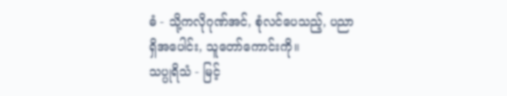ဓံ - သို့ကလိုဂုဏ်အင်, စုံလင်ပေသည့်, ပညာရှိအပေါင်း, သူတော်ကောင်းကို။
သပ္ပုရိသံ - မြင့်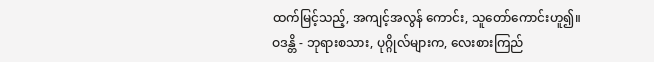ထက်မြင့်သည့်, အကျင့်အလွန် ကောင်း, သူတော်ကောင်းဟူ၍။
ဝဒန္တိ - ဘုရားစသား, ပုဂ္ဂိုလ်များက, လေးစားကြည်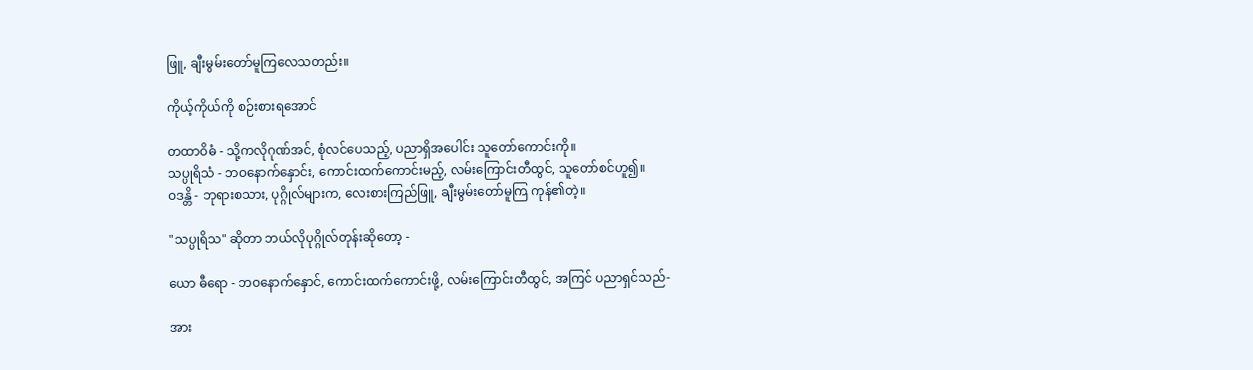ဖြူ, ချီးမွမ်းတော်မူကြလေသတည်း။

ကိုယ့်ကိုယ်ကို စဉ်းစားရအောင်

တထာဝိဓံ - သို့ကလိုဂုဏ်အင်, စုံလင်ပေသည့်, ပညာရှိအပေါင်း သူတော်ကောင်းကို။
သပ္ပုရိသံ - ဘဝနောက်နှောင်း, ကောင်းထက်ကောင်းမည့်, လမ်းကြောင်းတီထွင်, သူတော်စင်ဟူ၍။
ဝဒန္တိ - ဘုရားစသား, ပုဂ္ဂိုလ်များက, လေးစားကြည်ဖြူ, ချီးမွမ်းတော်မူကြ ကုန်၏တဲ့။

"သပ္ပုရိသ" ဆိုတာ ဘယ်လိုပုဂ္ဂိုလ်တုန်းဆိုတော့ -

ယော ဓီရော - ဘဝနောက်နှောင်, ကောင်းထက်ကောင်းဖို့, လမ်းကြောင်းတီထွင်, အကြင် ပညာရှင်သည်-

အား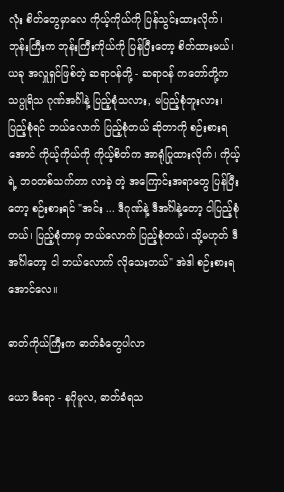လုံး စိတ်တွေမှာလေ ကိုယ့်ကိုယ်ကို ပြန်သွင်းထားလိုက်၊ ဘုန်းကြီးက ဘုန်းကြီးကိုယ်ကို ပြန်ပြီးတော့ စိတ်ထားမယ်၊ ယခု အလှူရှင်ဖြစ်တဲ့ ဆရာဝန်တို့ - ဆရာဝန် ကတော်တို့က သပ္ပုရိသ ဂုဏ်အင်္ဂါနဲ့ ပြည့်စုံသလား, မပြည့်စုံဘူးလား၊ ပြည့်စုံရင် ဘယ်လောက် ပြည့်စုံတယ် ဆိုတာကို စဉ်းစားရအောင် ကိုယ့်ကိုယ်ကို ကိုယ့်စိတ်က အာရုံပြုထားလိုက်၊ ကိုယ့်ရဲ့ ဘဝတစ်သက်တာ လာခဲ့ တဲ့ အကြောင်းအရာတွေ ပြန်ပြီးတော့ စဉ်းစားရင် "အင်း ... ဒီဂုဏ်နဲ့ ဒီအင်္ဂါနဲ့တော့ ငါပြည့်စုံတယ်၊ ပြည့်စုံတာမှ ဘယ်လောက် ပြည့်စုံတယ်၊ သို့မဟုတ် ဒီအင်္ဂါတော့ ငါ ဘယ်လောက် လိုသေးတယ်" အဲဒါ စဉ်းစားရအောင်လေ။

ဓာတ်ကိုယ်ကြီးက ဓာတ်ခံတွေပါလာ

ယော ဓီရော - နဂိုမူလ, ဓာတ်ခံရသ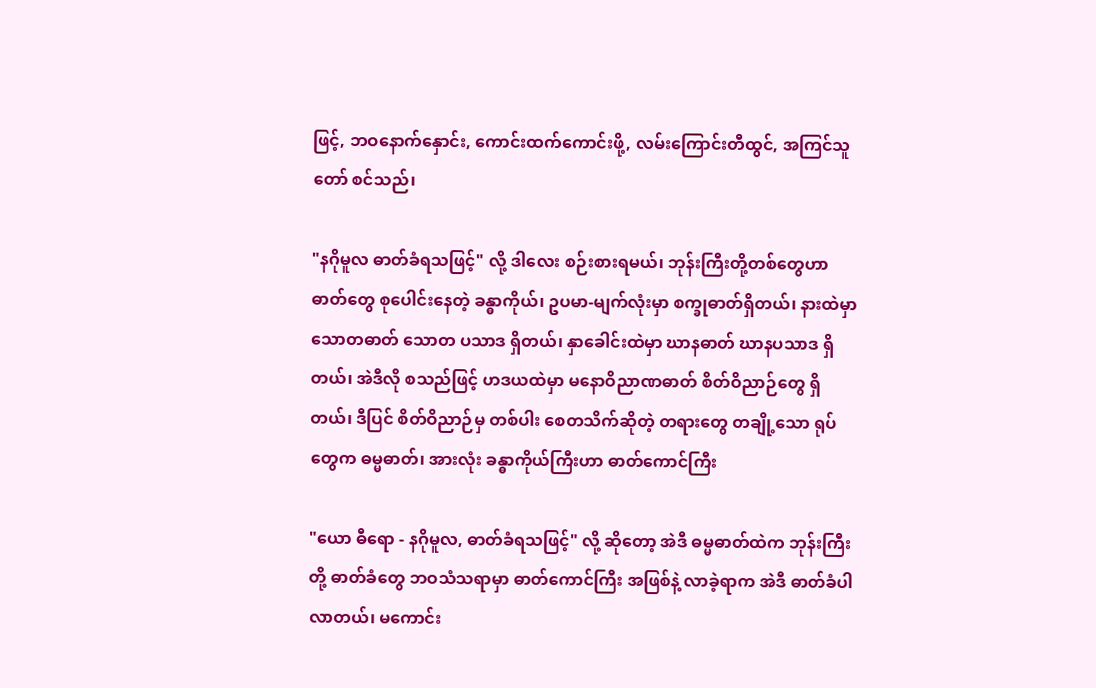ဖြင့်, ဘဝနောက်နှောင်း, ကောင်းထက်ကောင်းဖို့, လမ်းကြောင်းတီထွင်, အကြင်သူတော် စင်သည်၊

"နဂိုမူလ ဓာတ်ခံရသဖြင့်" လို့ ဒါလေး စဉ်းစားရမယ်၊ ဘုန်းကြီးတို့တစ်တွေဟာ ဓာတ်တွေ စုပေါင်းနေတဲ့ ခန္ဓာကိုယ်၊ ဥပမာ-မျက်လုံးမှာ စက္ခုဓာတ်ရှိတယ်၊ နားထဲမှာ သောတဓာတ် သောတ ပသာဒ ရှိတယ်၊ နှာခေါင်းထဲမှာ ဃာနဓာတ် ဃာနပသာဒ ရှိတယ်၊ အဲဒီလို စသည်ဖြင့် ဟဒယထဲမှာ မနောဝိညာဏဓာတ် စိတ်ဝိညာဉ်တွေ ရှိတယ်၊ ဒီပြင် စိတ်ဝိညာဉ်မှ တစ်ပါး စေတသိက်ဆိုတဲ့ တရားတွေ တချို့သော ရုပ်တွေက ဓမ္မဓာတ်၊ အားလုံး ခန္ဓာကိုယ်ကြီးဟာ ဓာတ်ကောင်ကြီး

"ယော ဓီရော - နဂိုမူလ, ဓာတ်ခံရသဖြင့်" လို့ ဆိုတော့ အဲဒီ ဓမ္မဓာတ်ထဲက ဘုန်းကြီးတို့ ဓာတ်ခံတွေ ဘဝသံသရာမှာ ဓာတ်ကောင်ကြီး အဖြစ်နဲ့ လာခဲ့ရာက အဲဒီ ဓာတ်ခံပါလာတယ်၊ မကောင်း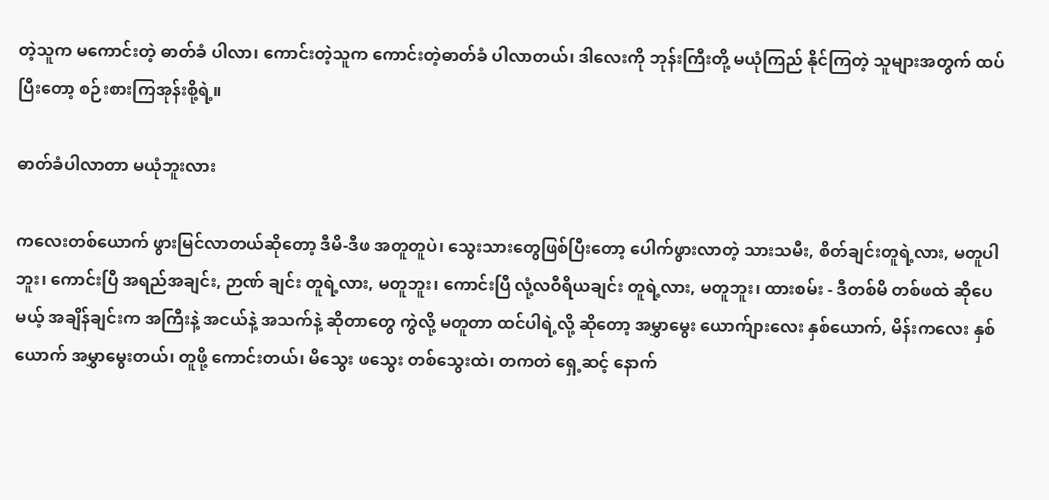တဲ့သူက မကောင်းတဲ့ ဓာတ်ခံ ပါလာ၊ ကောင်းတဲ့သူက ကောင်းတဲ့ဓာတ်ခံ ပါလာတယ်၊ ဒါလေးကို ဘုန်းကြီးတို့ မယုံကြည် နိုင်ကြတဲ့ သူများအတွက် ထပ်ပြီးတော့ စဉ်းစားကြအုန်းစို့ရဲ့။

ဓာတ်ခံပါလာတာ မယုံဘူးလား

ကလေးတစ်ယောက် ဖွားမြင်လာတယ်ဆိုတော့ ဒီမိ-ဒီဖ အတူတူပဲ၊ သွေးသားတွေဖြစ်ပြီးတော့ ပေါက်ဖွားလာတဲ့ သားသမီး, စိတ်ချင်းတူရဲ့လား, မတူပါဘူး၊ ကောင်းပြီ အရည်အချင်း, ဉာဏ် ချင်း တူရဲ့လား, မတူဘူး၊ ကောင်းပြီ လုံ့လဝီရိယချင်း တူရဲ့လား, မတူဘူး၊ ထားစမ်း - ဒီတစ်မိ တစ်ဖထဲ ဆိုပေမယ့် အချိန်ချင်းက အကြီးနဲ့ အငယ်နဲ့ အသက်နဲ့ ဆိုတာတွေ ကွဲလို့ မတူတာ ထင်ပါရဲ့လို့ ဆိုတော့ အမွှာမွေး ယောက်ျားလေး နှစ်ယောက်, မိန်းကလေး နှစ်ယောက် အမွှာမွေးတယ်၊ တူဖို့ ကောင်းတယ်၊ မိသွေး ဖသွေး တစ်သွေးထဲ၊ တကတဲ ရှေ့ဆင့် နောက်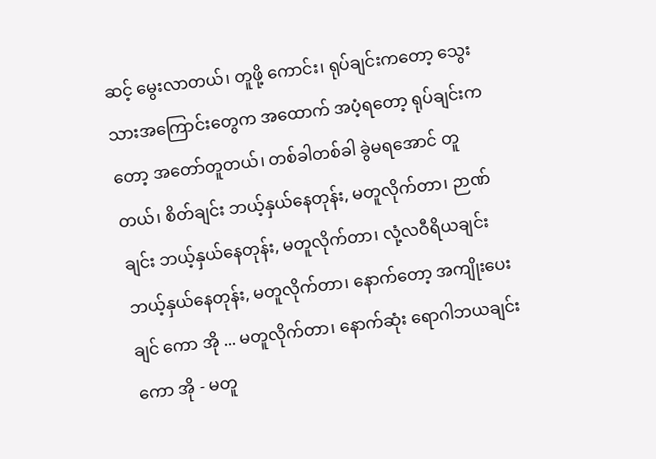ဆင့် မွေးလာတယ်၊ တူဖို့ ကောင်း၊ ရုပ်ချင်းကတော့ သွေးသားအကြောင်းတွေက အထောက် အပံ့ရတော့ ရုပ်ချင်းကတော့ အတော်တူတယ်၊ တစ်ခါတစ်ခါ ခွဲမရအောင် တူတယ်၊ စိတ်ချင်း ဘယ့်နှယ်နေတုန်း, မတူလိုက်တာ၊ ဉာဏ်ချင်း ဘယ့်နှယ်နေတုန်း, မတူလိုက်တာ၊ လုံ့လဝီရိယချင်း ဘယ့်နှယ်နေတုန်း, မတူလိုက်တာ၊ နောက်တော့ အကျိုးပေးချင် ကော အို ... မတူလိုက်တာ၊ နောက်ဆုံး ရောဂါဘယချင်းကော အို - မတူ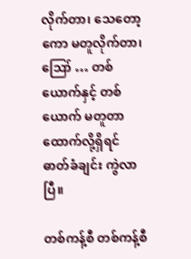လိုက်တာ၊ သေတော့ကော မတူလိုက်တာ၊ ဪ … တစ်ယောက်နှင့် တစ်ယောက် မတူတာ ထောက်လို့ရှိရင် ဓာတ်ခံချင်း ကွဲလာပြီ။

တစ်ကန့်စီ တစ်ကန့်စီ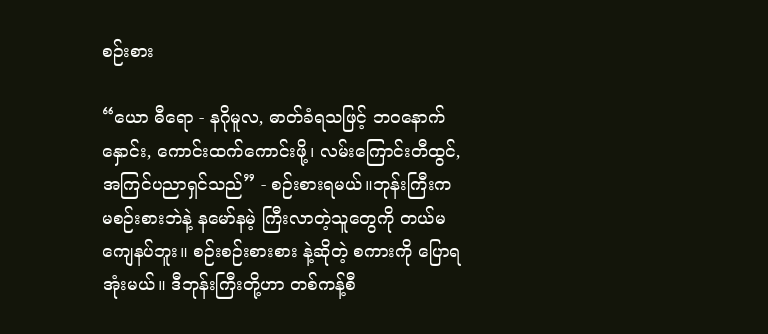စဉ်းစား

“ယော ဓီရော - နဂိုမူလ, ဓာတ်ခံရသဖြင့် ဘဝနောက်နှောင်း, ကောင်းထက်ကောင်းဖို့၊ လမ်းကြောင်းတီထွင်, အကြင်ပညာရှင်သည်” - စဉ်းစားရမယ်။ဘုန်းကြီးက မစဉ်းစားဘဲနဲ့ နမော်နမဲ့ ကြီးလာတဲ့သူတွေကို တယ်မကျေနပ်ဘူး။ စဉ်းစဉ်းစားစား နဲ့ဆိုတဲ့ စကားကို ပြောရ အုံးမယ်။ ဒီဘုန်းကြီးတို့ဟာ တစ်ကန့်စီ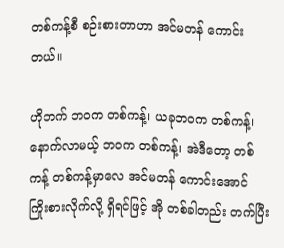တစ်ကန့်စီ စဉ်းစားတာဟာ အင်မတန် ကောင်းတယ်။

ဟိုဘက် ဘဝက တစ်ကန့်၊ ယခုဘဝက တစ်ကန့်၊ နောက်လာမယ့် ဘဝက တစ်ကန့်၊ အဲဒီတော့ တစ်ကန့် တစ်ကန့်မှာလေ အင်မတန် ကောင်းအောင် ကြိုးစားလိုက်လို့ ရှိရင်ဖြင့် အို တစ်ခါတည်း တက်ပြီး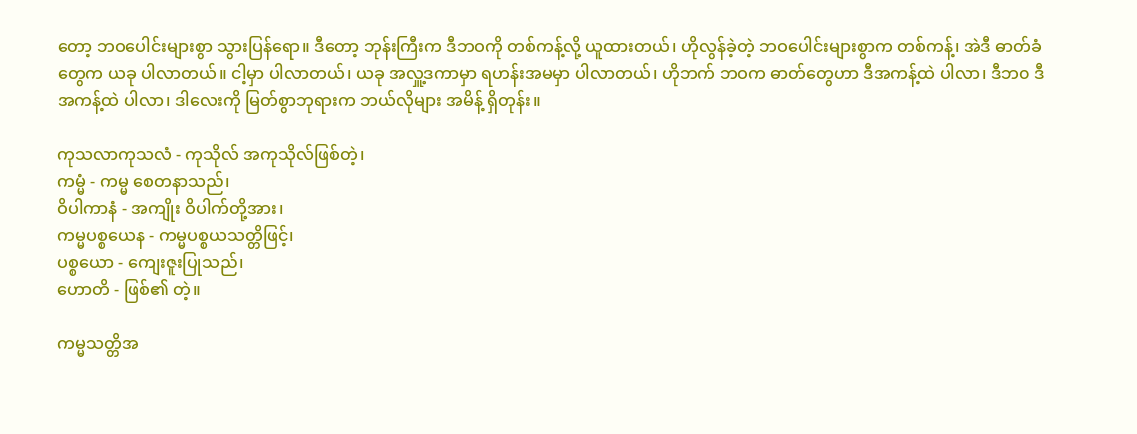တော့ ဘဝပေါင်းများစွာ သွားပြန်ရော။ ဒီတော့ ဘုန်းကြီးက ဒီဘဝကို တစ်ကန့်လို့ ယူထားတယ်၊ ဟိုလွန်ခဲ့တဲ့ ဘဝပေါင်းများစွာက တစ်ကန့်၊ အဲဒီ ဓာတ်ခံတွေက ယခု ပါလာတယ်။ ငါ့မှာ ပါလာတယ်၊ ယခု အလှူ့ဒကာမှာ ရဟန်းအမမှာ ပါလာတယ်၊ ဟိုဘက် ဘဝက ဓာတ်တွေဟာ ဒီအကန့်ထဲ ပါလာ၊ ဒီဘ၀ ဒီအကန့်ထဲ ပါလာ၊ ဒါလေးကို မြတ်စွာဘုရားက ဘယ်လိုများ အမိန့် ရှိတုန်း။

ကုသလာကုသလံ - ကုသိုလ် အကုသိုလ်ဖြစ်တဲ့၊
ကမ္မံ - ကမ္မ စေတနာသည်၊
ဝိပါကာနံ - အကျိုး ဝိပါက်တို့အား၊
ကမ္မပစ္စယေန - ကမ္မပစ္စယသတ္တိဖြင့်၊
ပစ္စယော - ကျေးဇူးပြုသည်၊
ဟောတိ - ဖြစ်၏ တဲ့။

ကမ္မသတ္တိအ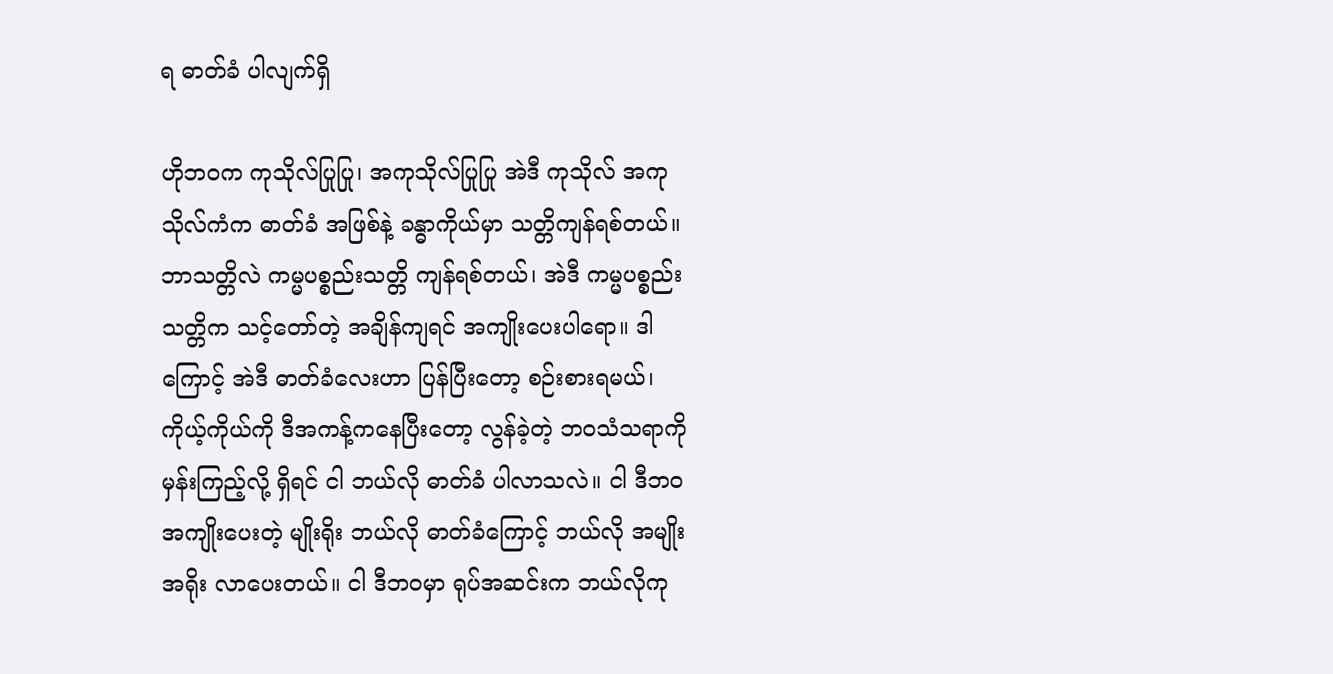ရ ဓာတ်ခံ ပါလျက်ရှိ

ဟိုဘဝက ကုသိုလ်ပြုပြု၊ အကုသိုလ်ပြုပြု အဲဒီ ကုသိုလ် အကုသိုလ်ကံက ဓာတ်ခံ အဖြစ်နဲ့ ခန္ဓာကိုယ်မှာ သတ္တိကျန်ရစ်တယ်။ ဘာသတ္တိလဲ ကမ္မပစ္စည်းသတ္တိ ကျန်ရစ်တယ်၊ အဲဒီ ကမ္မပစ္စည်း သတ္တိက သင့်တော်တဲ့ အချိန်ကျရင် အကျိုးပေးပါရော။ ဒါကြောင့် အဲဒီ ဓာတ်ခံလေးဟာ ပြန်ပြီးတော့ စဉ်းစားရမယ်၊ ကိုယ့်ကိုယ်ကို ဒီအကန့်ကနေပြီးတော့ လွန်ခဲ့တဲ့ ဘဝသံသရာကို မှန်းကြည့်လို့ ရှိရင် ငါ ဘယ်လို ဓာတ်ခံ ပါလာသလဲ။ ငါ ဒီဘ၀ အကျိုးပေးတဲ့ မျိုးရိုး ဘယ်လို ဓာတ်ခံကြောင့် ဘယ်လို အမျိုးအရိုး လာပေးတယ်။ ငါ ဒီဘဝမှာ ရုပ်အဆင်းက ဘယ်လိုကု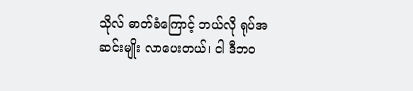သိုလ် ဓာတ်ခံကြောင့် ဘယ်လို ရုပ်အဆင်းမျိုး လာပေးတယ်၊ ငါ ဒီဘဝ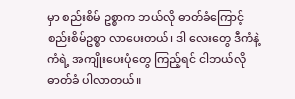မှာ စည်းစိမ် ဥစ္စာက ဘယ်လို ဓာတ်ခံကြောင့် စည်းစိမ်ဥစ္စာ လာပေးတယ်၊ ဒါ လေးတွေ ဒီကံနဲ့ ကံရဲ့ အကျိုးပေးပုံတွေ ကြည့်ရင် ငါဘယ်လို ဓာတ်ခံ ပါလာတယ်။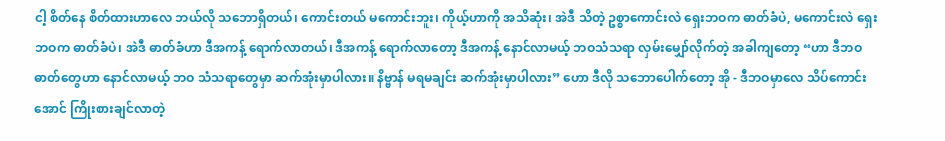ငါ့ စိတ်နေ စိတ်ထားဟာလေ ဘယ်လို သဘောရှိတယ်၊ ကောင်းတယ် မကောင်းဘူး၊ ကိုယ့်ဟာကို အသိဆုံး၊ အဲဒီ သိတဲ့ ဥစ္စာကောင်းလဲ ရှေးဘဝက ဓာတ်ခံပဲ, မကောင်းလဲ ရှေးဘဝက ဓာတ်ခံပဲ၊ အဲဒီ ဓာတ်ခံဟာ ဒီအကန့် ရောက်လာတယ်၊ ဒီအကန့် ရောက်လာတော့ ဒီအကန့် နောင်လာမယ့် ဘဝသံသရာ လှမ်းမျှော်လိုက်တဲ့ အခါကျတော့ “ဟာ ဒီဘဝဓာတ်တွေဟာ နောင်လာမယ့် ဘဝ သံသရာတွေမှာ ဆက်အုံးမှာပါလား။ နိဗ္ဗာန် မရမချင်း ဆက်အုံးမှာပါလား” ဟော ဒီလို သဘောပေါက်တော့ အို - ဒီဘဝမှာလေ သိပ်ကောင်းအောင် ကြိုးစားချင်လာတဲ့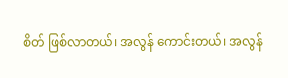စိတ် ဖြစ်လာတယ်၊ အလွန် ကောင်းတယ်၊ အလွန်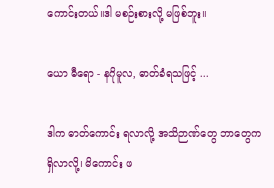ကောင်းတယ်။ဒါ မစဉ်းစားလို့ မဖြစ်ဘူး။

ယော ဓီရော - နဂိုမူလ, ဓာတ်ခံရသဖြင့် ...

ဒါက ဓာတ်ကောင်း ရလာလို့ အသိဉာဏ်တွေ ဘာတွေက ရှိလာလို့၊ မိကောင်း ဖ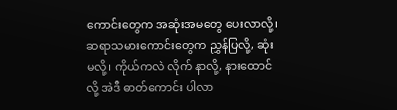ကောင်းတွေက အဆုံးအမတွေ ပေးလာလို့၊ ဆရာသမားကောင်းတွေက ညွှန်ပြလို့, ဆုံးမလို့၊ ကိုယ်ကလဲ လိုက် နာလို့, နားထောင်လို့ အဲဒီ ဓာတ်ကောင်း ပါလာ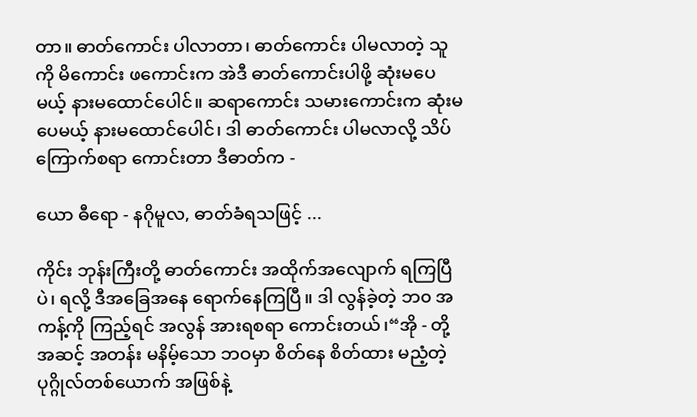တာ။ ဓာတ်ကောင်း ပါလာတာ၊ ဓာတ်ကောင်း ပါမလာတဲ့ သူကို မိကောင်း ဖကောင်းက အဲဒီ ဓာတ်ကောင်းပါဖို့ ဆုံးမပေမယ့် နားမထောင်ပေါင်။ ဆရာကောင်း သမားကောင်းက ဆုံးမပေမယ့် နားမထောင်ပေါင်၊ ဒါ ဓာတ်ကောင်း ပါမလာလို့ သိပ်ကြောက်စရာ ကောင်းတာ ဒီဓာတ်က -

ယော ဓီရော - နဂိုမူလ, ဓာတ်ခံရသဖြင့် ...

ကိုင်း ဘုန်းကြီးတို့ ဓာတ်ကောင်း အထိုက်အလျောက် ရကြပြီပဲ၊ ရလို့ ဒီအခြေအနေ ရောက်နေကြပြီ။ ဒါ လွန်ခဲ့တဲ့ ဘ၀ အကန့်ကို ကြည့်ရင် အလွန် အားရစရာ ကောင်းတယ်၊“အို - တို့ အဆင့် အတန်း မနိမ့်သော ဘဝမှာ စိတ်နေ စိတ်ထား မညံ့တဲ့ ပုဂ္ဂိုလ်တစ်ယောက် အဖြစ်နဲ့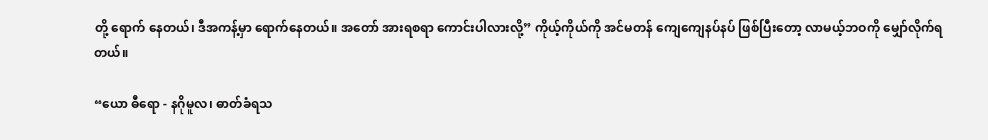တို့ ရောက် နေတယ်၊ ဒီအကန့်မှာ ရောက်နေတယ်။ အတော် အားရစရာ ကောင်းပါလားလို့” ကိုယ့်ကိုယ်ကို အင်မတန် ကျေကျေနပ်နပ် ဖြစ်ပြီးတော့ လာမယ့်ဘဝကို မျှော်လိုက်ရတယ်။

“ယော ဓီရော - နဂိုမူလ၊ ဓာတ်ခံရသ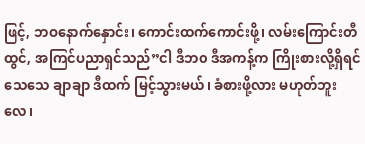ဖြင့်, ဘဝနောက်နှောင်း၊ ကောင်းထက်ကောင်းဖို့၊ လမ်းကြောင်းတီထွင်, အကြင်ပညာရှင်သည်”ငါ ဒီဘ၀ ဒီအကန့်က ကြိုးစားလို့ရှိရင် သေသေ ချာချာ ဒီထက် မြင့်သွားမယ်၊ ခံစားဖို့လား မဟုတ်ဘူးလေ၊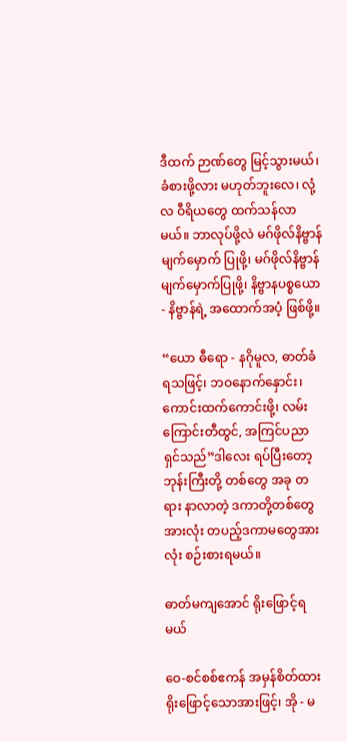ဒီထက် ဉာဏ်တွေ မြင့်သွားမယ်၊ ခံစားဖို့လား မဟုတ်ဘူးလေ၊ လုံ့လ ဝီရိယတွေ ထက်သန်လာမယ်။ ဘာလုပ်ဖို့လဲ မဂ်ဖိုလ်နိဗ္ဗာန် မျက်မှောက် ပြုဖို့၊ မဂ်ဖိုလ်နိဗ္ဗာန် မျက်မှောက်ပြုဖို့၊ နိဗ္ဗာနပစ္စယော - နိဗ္ဗာန်ရဲ့ အထောက်အပံ့ ဖြစ်ဖို့။

“ယော ဓီရော - နဂိုမူလ, ဓာတ်ခံရသဖြင့်၊ ဘဝနောက်နှောင်း၊ ကောင်းထက်ကောင်းဖို့၊ လမ်းကြောင်းတီထွင်, အကြင်ပညာရှင်သည်”ဒါလေး ရပ်ပြီးတော့ ဘုန်းကြီးတို့ တစ်တွေ အခု တရား နာလာတဲ့ ဒကာတို့တစ်တွေအားလုံး တပည့်ဒကာမတွေအားလုံး စဉ်းစားရမယ်။

ဓာတ်မကျအောင် ရိုးဖြောင့်ရမယ်

ဝေ-စင်စစ်ဧကန် အမှန်စိတ်ထား ရိုးဖြောင့်သောအားဖြင့်၊ အို - မ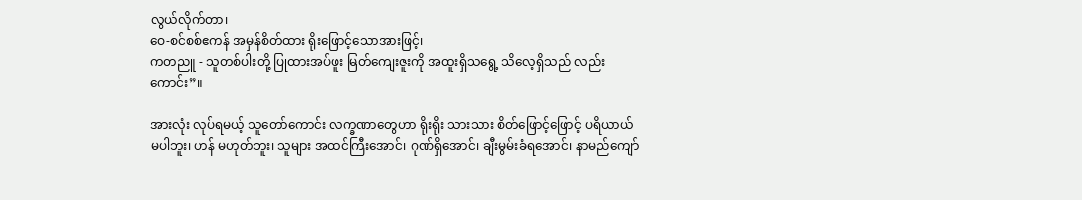လွယ်လိုက်တာ၊
ဝေ-စင်စစ်ဧကန် အမှန်စိတ်ထား ရိုးဖြောင့်သောအားဖြင့်၊
ကတညူ - သူတစ်ပါးတို့ ပြုထားအပ်ဖူး မြတ်ကျေးဇူးကို အထူးရှိသရွေ့ သိလေ့ရှိသည် လည်းကောင်း”။

အားလုံး လုပ်ရမယ့် သူတော်ကောင်း လက္ခဏာတွေဟာ ရိုးရိုး သားသား စိတ်ဖြောင့်ဖြောင့် ပရိယာယ် မပါဘူး၊ ဟန် မဟုတ်ဘူး၊ သူများ အထင်ကြီးအောင်၊ ဂုဏ်ရှိအောင်၊ ချီးမွမ်းခံရအောင်၊ နာမည်ကျော်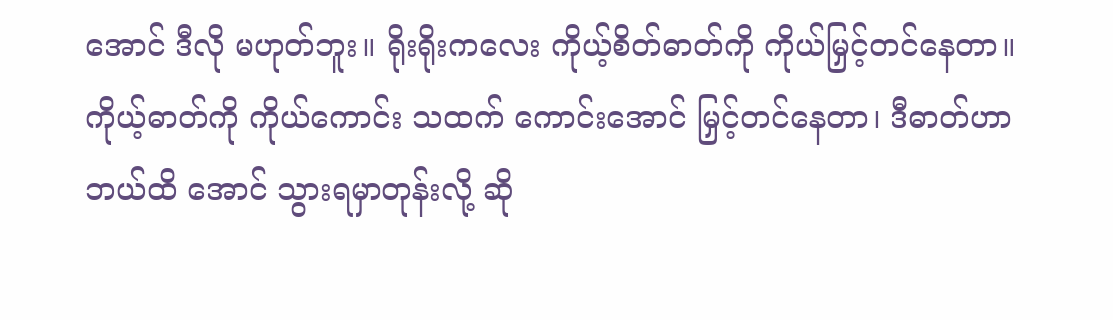အောင် ဒီလို မဟုတ်ဘူး။ ရိုးရိုးကလေး ကိုယ့်စိတ်ဓာတ်ကို ကိုယ်မြှင့်တင်နေတာ။ ကိုယ့်ဓာတ်ကို ကိုယ်ကောင်း သထက် ကောင်းအောင် မြှင့်တင်နေတာ၊ ဒီဓာတ်ဟာ ဘယ်ထိ အောင် သွားရမှာတုန်းလို့ ဆို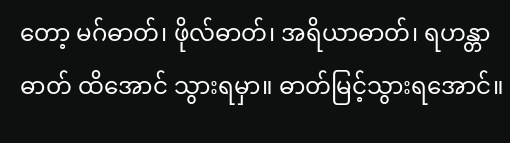တော့ မဂ်ဓာတ်၊ ဖိုလ်ဓာတ်၊ အရိယာဓာတ်၊ ရဟန္တာဓာတ် ထိအောင် သွားရမှာ။ ဓာတ်မြင့်သွားရအောင်။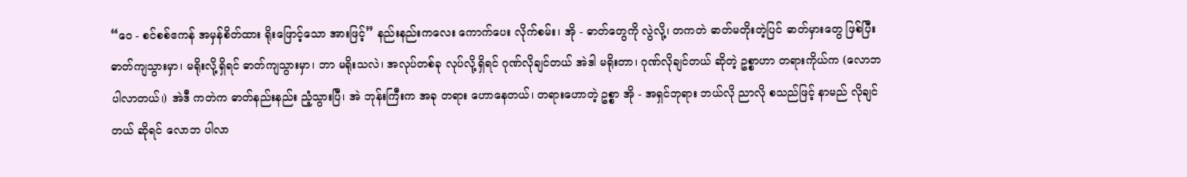“ဝေ - စင်စစ်ဧကန် အမှန်စိတ်ထား ရိုးဖြောင့်သော အားဖြင့်” နည်းနည်းကလေး ကောက်ပေး လိုက်စမ်း၊ အို - ဓာတ်တွေကို လွဲလို့၊ တကတဲ ဓာတ်မတိုးတဲ့ပြင် ဓာတ်မှားတွေ ဖြစ်ပြီး ဓာတ်ကျသွားမှာ၊ မရိုးလို့ရှိရင် ဓာတ်ကျသွားမှာ၊ ဘာ မရိုးသလဲ၊ အလုပ်တစ်ခု လုပ်လို့ရှိရင် ဂုဏ်လိုချင်တယ် အဲဒါ မရိုးတာ၊ ဂုဏ်လိုချင်တယ် ဆိုတဲ့ ဥစ္စာဟာ တရားကိုယ်က (လောဘ ပါလာတယ်၊) အဲဒီ ကတဲက ဓာတ်နည်းနည်း ညံ့သွားပြီ၊ အဲ ဘုန်းကြီးက အခု တရား ဟောနေတယ်၊ တရားဟောတဲ့ ဥစ္စာ အို - အရှင်ဘုရား ဘယ်လို ညာလို စသည်ဖြင့် နာမည် လိုချင်တယ် ဆိုရင် လောဘ ပါလာ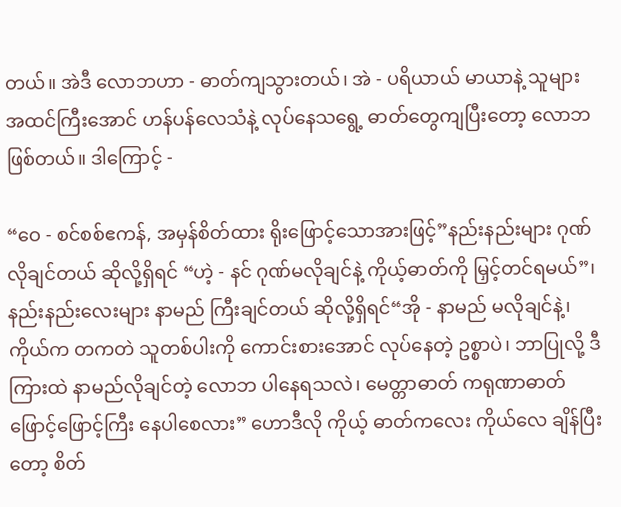တယ်။ အဲဒီ လောဘဟာ - ဓာတ်ကျသွားတယ်၊ အဲ - ပရိယာယ် မာယာနဲ့ သူများ အထင်ကြီးအောင် ဟန်ပန်လေသံနဲ့ လုပ်နေသရွေ့ ဓာတ်တွေကျပြီးတော့ လောဘ ဖြစ်တယ်။ ဒါကြောင့် -

“ဝေ - စင်စစ်ဧကန်, အမှန်စိတ်ထား ရိုးဖြောင့်သောအားဖြင့်”နည်းနည်းများ ဂုဏ်လိုချင်တယ် ဆိုလို့ရှိရင် “ဟဲ့ - နင် ဂုဏ်မလိုချင်နဲ့ ကိုယ့်ဓာတ်ကို မြှင့်တင်ရမယ်”၊ နည်းနည်းလေးများ နာမည် ကြီးချင်တယ် ဆိုလို့ရှိရင်“အို - နာမည် မလိုချင်နဲ့၊ ကိုယ်က တကတဲ သူတစ်ပါးကို ကောင်းစားအောင် လုပ်နေတဲ့ ဥစ္စာပဲ၊ ဘာပြုလို့ ဒီကြားထဲ နာမည်လိုချင်တဲ့ လောဘ ပါနေရသလဲ၊ မေတ္တာဓာတ် ကရုဏာဓာတ် ဖြောင့်ဖြောင့်ကြီး နေပါစေလား” ဟောဒီလို ကိုယ့် ဓာတ်ကလေး ကိုယ်လေ ချိန်ပြီးတော့ စိတ်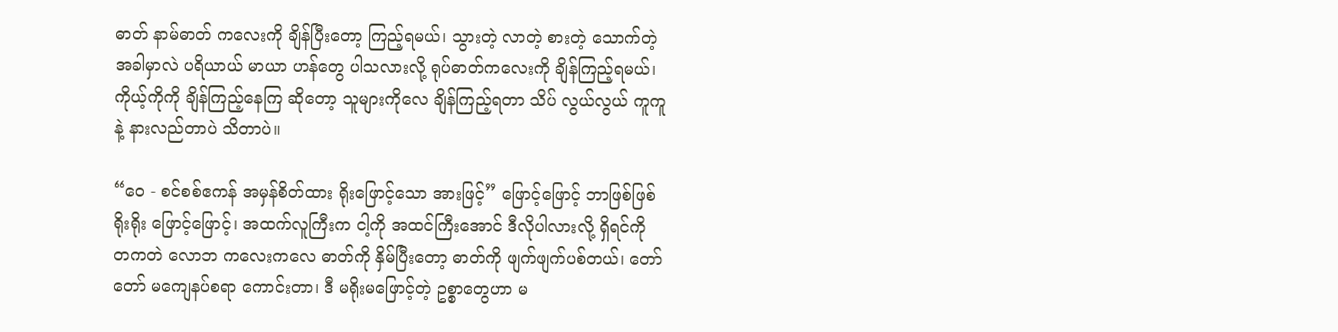ဓာတ် နာမ်ဓာတ် ကလေးကို ချိန်ပြီးတော့ ကြည့်ရမယ်၊ သွားတဲ့ လာတဲ့ စားတဲ့ သောက်တဲ့ အခါမှာလဲ ပရိယာယ် မာယာ ဟန်တွေ ပါသလားလို့ ရုပ်ဓာတ်ကလေးကို ချိန်ကြည့်ရမယ်၊ ကိုယ့်ကိုကို ချိန်ကြည့်နေကြ ဆိုတော့ သူများကိုလေ ချိန်ကြည့်ရတာ သိပ် လွယ်လွယ် ကူကူနဲ့ နားလည်တာပဲ သိတာပဲ။

“ဝေ - စင်စစ်ဧကန် အမှန်စိတ်ထား ရိုးဖြောင့်သော အားဖြင့်” ဖြောင့်ဖြောင့် ဘာဖြစ်ဖြစ် ရိုးရိုး ဖြောင့်ဖြောင့်၊ အထက်လူကြီးက ငါ့ကို အထင်ကြီးအောင် ဒီလိုပါလားလို့ ရှိရင်ကို တကတဲ လောဘ ကလေးကလေ ဓာတ်ကို နှိမ်ပြီးတော့ ဓာတ်ကို ဖျက်ဖျက်ပစ်တယ်၊ တော်တော် မကျေနပ်စရာ ကောင်းတာ၊ ဒီ မရိုးမဖြောင့်တဲ့ ဥစ္စာတွေဟာ မ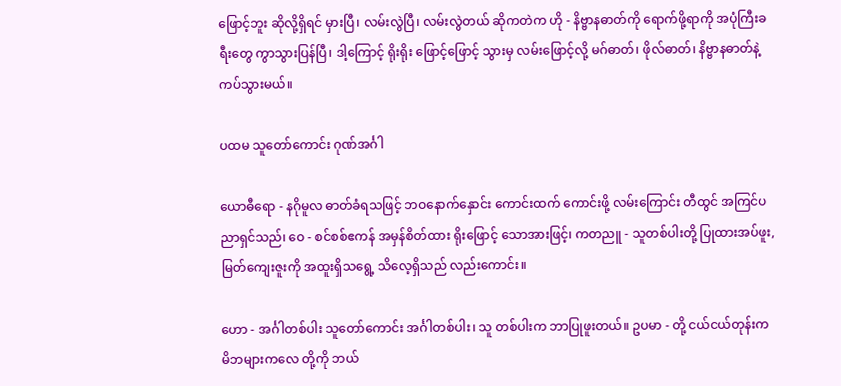ဖြောင့်ဘူး ဆိုလို့ရှိရင် မှားပြီ၊ လမ်းလွဲပြီ၊ လမ်းလွဲတယ် ဆိုကတဲက ဟို - နိဗ္ဗာနဓာတ်ကို ရောက်ဖို့ရာကို အပုံကြီးခရီးတွေ ကွာသွားပြန်ပြီ၊ ဒါ့ကြောင့် ရိုးရိုး ဖြောင့်ဖြောင့် သွားမှ လမ်းဖြောင့်လို့ မဂ်ဓာတ်၊ ဖိုလ်ဓာတ်၊ နိဗ္ဗာနဓာတ်နဲ့ ကပ်သွားမယ်။

ပထမ သူတော်ကောင်း ဂုဏ်အင်္ဂါ

ယောဓီရော - နဂိုမူလ ဓာတ်ခံရသဖြင့် ဘဝနောက်နှောင်း ကောင်းထက် ကောင်းဖို့ လမ်းကြောင်း တီထွင် အကြင်ပညာရှင်သည်၊ ဝေ - စင်စစ်ဧကန် အမှန်စိတ်ထား ရိုးဖြောင့် သောအားဖြင့်၊ ကတညူ - သူတစ်ပါးတို့ ပြုထားအပ်ဖူး, မြတ်ကျေးဇူးကို အထူးရှိသရွေ့ သိလေ့ရှိသည် လည်းကောင်း။

ဟော - အင်္ဂါတစ်ပါး သူတော်ကောင်း အင်္ဂါတစ်ပါး၊ သူ တစ်ပါးက ဘာပြုဖူးတယ်။ ဥပမာ - တို့ ငယ်ငယ်တုန်းက မိဘများကလေ တို့ကို ဘယ်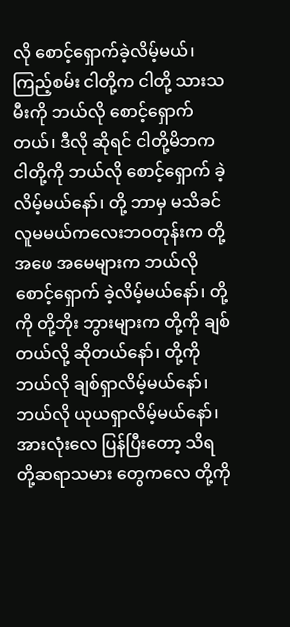လို စောင့်ရှောက်ခဲ့လိမ့်မယ်၊ ကြည့်စမ်း ငါတို့က ငါတို့ သားသမီးကို ဘယ်လို စောင့်ရှောက်တယ်၊ ဒီလို ဆိုရင် ငါတို့မိဘက ငါတို့ကို ဘယ်လို စောင့်ရှောက် ခဲ့လိမ့်မယ်နော်၊ တို့ ဘာမှ မသိခင် လူမမယ်ကလေးဘဝတုန်းက တို့ အဖေ အမေများက ဘယ်လို စောင့်ရှောက် ခဲ့လိမ့်မယ်နော်၊ တို့ကို တို့ဘိုး ဘွားများက တို့ကို ချစ်တယ်လို့ ဆိုတယ်နော်၊ တို့ကို ဘယ်လို ချစ်ရှာလိမ့်မယ်နော်၊ ဘယ်လို ယုယရှာလိမ့်မယ်နော်၊ အားလုံးလေ ပြန်ပြီးတော့ သိရ တို့ဆရာသမား တွေကလေ တို့ကို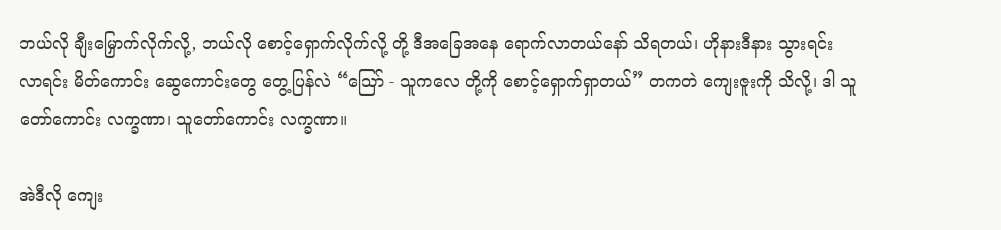ဘယ်လို ချီးမြှောက်လိုက်လို့, ဘယ်လို စောင့်ရှောက်လိုက်လို့ တို့ ဒီအခြေအနေ ရောက်လာတယ်နော် သိရတယ်၊ ဟိုနားဒီနား သွားရင်း လာရင်း မိတ်ကောင်း ဆွေကောင်းတွေ တွေ့ပြန်လဲ “သြော် - သူကလေ တို့ကို စောင့်ရှောက်ရှာတယ်” တကတဲ ကျေးဇူးကို သိလို့၊ ဒါ သူတော်ကောင်း လက္ခဏာ၊ သူတော်ကောင်း လက္ခဏာ။

အဲဒီလို ကျေး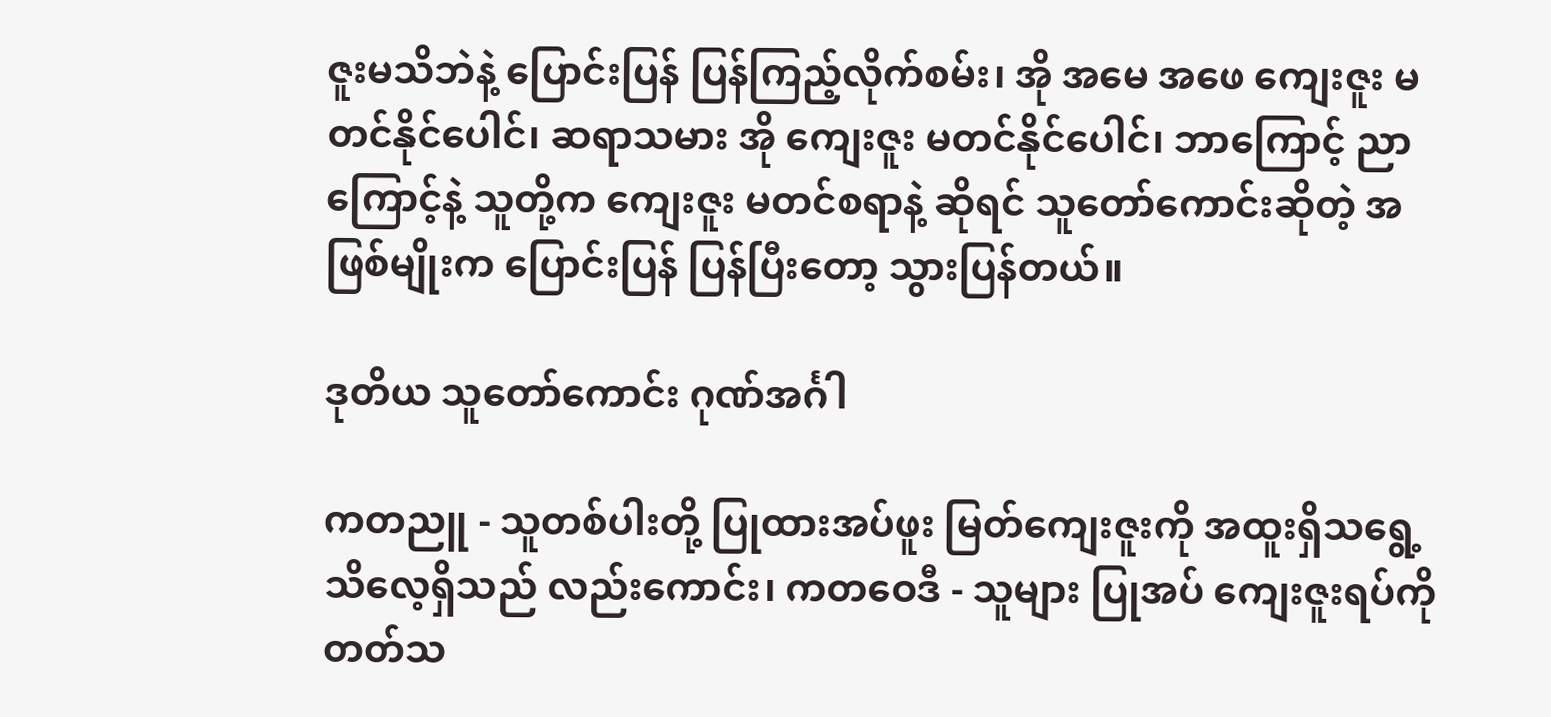ဇူးမသိဘဲနဲ့ ပြောင်းပြန် ပြန်ကြည့်လိုက်စမ်း၊ အို အမေ အဖေ ကျေးဇူး မတင်နိုင်ပေါင်၊ ဆရာသမား အို ကျေးဇူး မတင်နိုင်ပေါင်၊ ဘာကြောင့် ညာကြောင့်နဲ့ သူတို့က ကျေးဇူး မတင်စရာနဲ့ ဆိုရင် သူတော်ကောင်းဆိုတဲ့ အဖြစ်မျိုးက ပြောင်းပြန် ပြန်ပြီးတော့ သွားပြန်တယ်။

ဒုတိယ သူတော်ကောင်း ဂုဏ်အင်္ဂါ

ကတညူ - သူတစ်ပါးတို့ ပြုထားအပ်ဖူး မြတ်ကျေးဇူးကို အထူးရှိသရွေ့ သိလေ့ရှိသည် လည်းကောင်း၊ ကတဝေဒီ - သူများ ပြုအပ် ကျေးဇူးရပ်ကို တတ်သ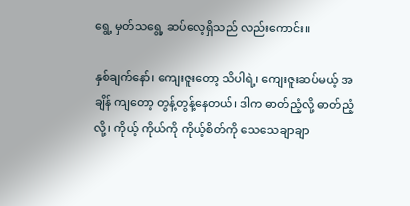ရွေ့ မှတ်သရွေ့ ဆပ်လေ့ရှိသည် လည်းကောင်း။

နှစ်ချက်နော်၊ ကျေးဇူးတော့ သိပါရဲ့၊ ကျေးဇူးဆပ်မယ့် အချိန် ကျတော့ တွန့်တွန့်နေတယ်၊ ဒါက ဓာတ်ညံ့လို့ ဓာတ်ညံ့လို့၊ ကိုယ့် ကိုယ်ကို ကိုယ့်စိတ်ကို သေသေချာချာ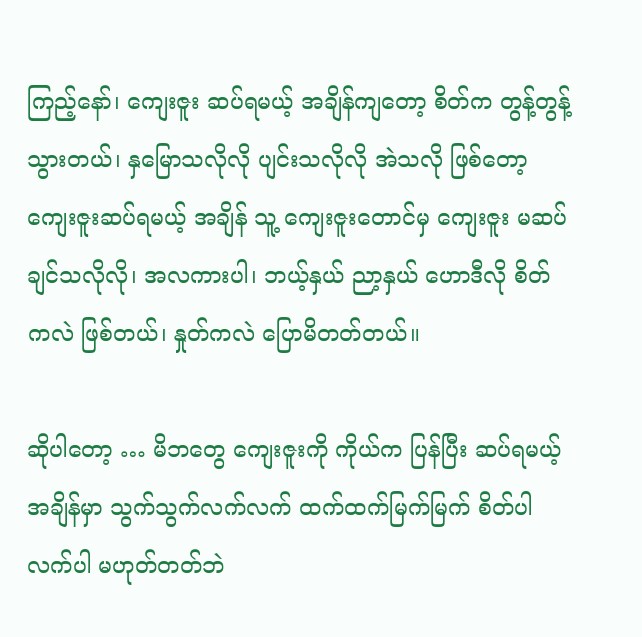ကြည့်နော်၊ ကျေးဇူး ဆပ်ရမယ့် အချိန်ကျတော့ စိတ်က တွန့်တွန့်သွားတယ်၊ နှမြောသလိုလို ပျင်းသလိုလို အဲသလို ဖြစ်တော့ ကျေးဇူးဆပ်ရမယ့် အချိန် သူ့ ကျေးဇူးတောင်မှ ကျေးဇူး မဆပ်ချင်သလိုလို၊ အလကားပါ၊ ဘယ့်နှယ် ညာ့နှယ် ဟောဒီလို စိတ်ကလဲ ဖြစ်တယ်၊ နှုတ်ကလဲ ပြောမိတတ်တယ်။

ဆိုပါတော့ … မိဘတွေ ကျေးဇူးကို ကိုယ်က ပြန်ပြီး ဆပ်ရမယ့်အချိန်မှာ သွက်သွက်လက်လက် ထက်ထက်မြက်မြက် စိတ်ပါ လက်ပါ မဟုတ်တတ်ဘဲ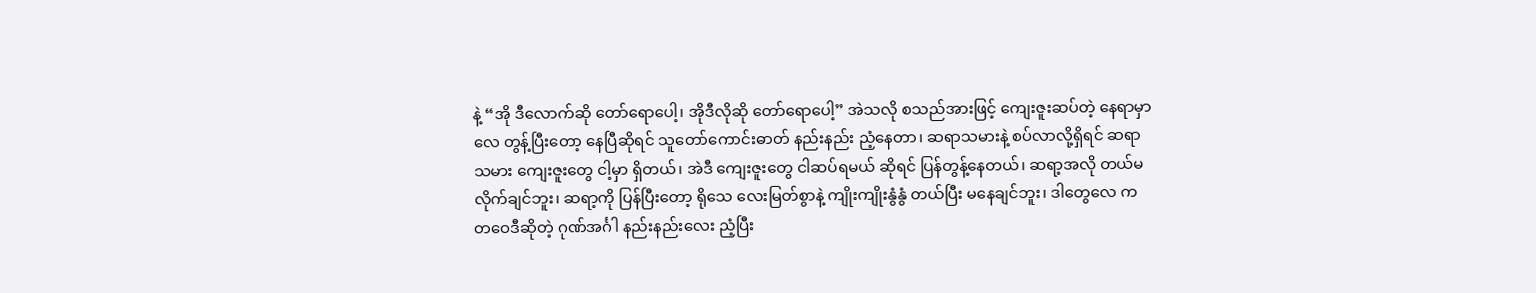နဲ့ “အို ဒီလောက်ဆို တော်ရောပေါ့၊ အိုဒီလိုဆို တော်ရောပေါ့” အဲသလို စသည်အားဖြင့် ကျေးဇူးဆပ်တဲ့ နေရာမှာလေ တွန့်ပြီးတော့ နေပြီဆိုရင် သူတော်ကောင်းဓာတ် နည်းနည်း ညံ့နေတာ၊ ဆရာသမားနဲ့ စပ်လာလို့ရှိရင် ဆရာသမား ကျေးဇူးတွေ ငါ့မှာ ရှိတယ်၊ အဲဒီ ကျေးဇူးတွေ ငါဆပ်ရမယ် ဆိုရင် ပြန်တွန့်နေတယ်၊ ဆရာ့အလို တယ်မလိုက်ချင်ဘူး၊ ဆရာ့ကို ပြန်ပြီးတော့ ရိုသေ လေးမြတ်စွာနဲ့ ကျိုးကျိုးနွံနွံ တယ်ပြီး မနေချင်ဘူး၊ ဒါတွေလေ ကတဝေဒီဆိုတဲ့ ဂုဏ်အင်္ဂါ နည်းနည်းလေး ညံ့ပြီး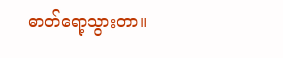ဓာတ်ရော့သွားတာ။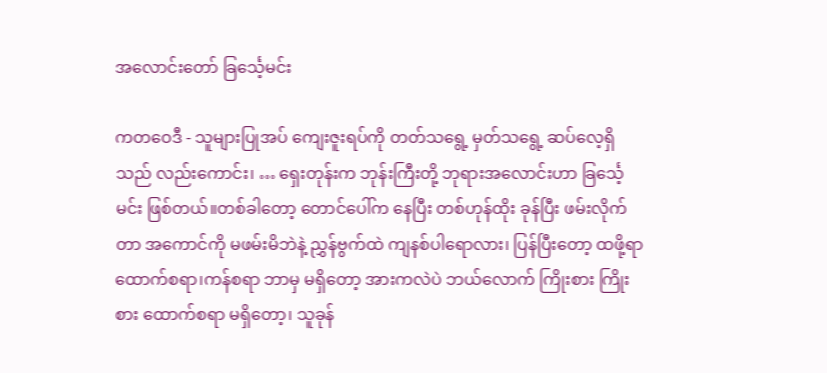အလောင်းတော် ခြင်္သေ့မင်း

ကတဝေဒီ - သူများပြုအပ် ကျေးဇူးရပ်ကို တတ်သရွေ့ မှတ်သရွေ့ ဆပ်လေ့ရှိသည် လည်းကောင်း၊ … ရှေးတုန်းက ဘုန်းကြီးတို့ ဘုရားအလောင်းဟာ ခြင်္သေ့မင်း ဖြစ်တယ်။တစ်ခါတော့ တောင်ပေါ်က နေပြီး တစ်ဟုန်ထိုး ခုန်ပြီး ဖမ်းလိုက်တာ အကောင်ကို မဖမ်းမိဘဲနဲ့ ညွှန်ဗွက်ထဲ ကျနစ်ပါရောလား၊ ပြန်ပြီးတော့ ထဖို့ရာ ထောက်စရာ၊ကန်စရာ ဘာမှ မရှိတော့ အားကလဲပဲ ဘယ်လောက် ကြိုးစား ကြိုးစား ထောက်စရာ မရှိတော့၊ သူခုန်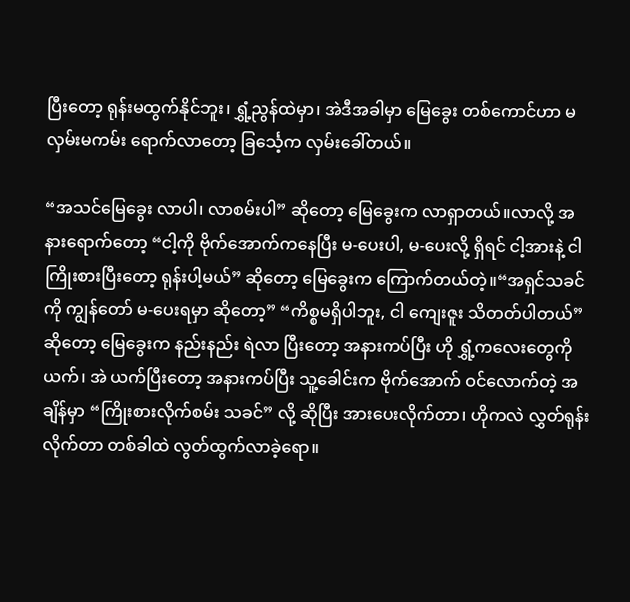ပြီးတော့ ရုန်းမထွက်နိုင်ဘူး၊ ရွှံ့ညွန်ထဲမှာ၊ အဲဒီအခါမှာ မြေခွေး တစ်ကောင်ဟာ မလှမ်းမကမ်း ရောက်လာတော့ ခြင်္သေ့က လှမ်းခေါ်တယ်။

“အသင်မြေခွေး လာပါ၊ လာစမ်းပါ” ဆိုတော့ မြေခွေးက လာရှာတယ်။လာလို့ အနားရောက်တော့ “ငါ့ကို ဗိုက်အောက်ကနေပြီး မ-ပေးပါ, မ-ပေးလို့ ရှိရင် ငါ့အားနဲ့ ငါ ကြိုးစားပြီးတော့ ရုန်းပါ့မယ်” ဆိုတော့ မြေခွေးက ကြောက်တယ်တဲ့။“အရှင်သခင်ကို ကျွန်တော် မ-ပေးရမှာ ဆိုတော့” “ကိစ္စမရှိပါဘူး, ငါ ကျေးဇူး သိတတ်ပါတယ်” ဆိုတော့ မြေခွေးက နည်းနည်း ရဲလာ ပြီးတော့ အနားကပ်ပြီး ဟို ရွှံ့ကလေးတွေကို ယက်၊ အဲ ယက်ပြီးတော့ အနားကပ်ပြီး သူ့ခေါင်းက ဗိုက်အောက် ဝင်လောက်တဲ့ အချိန်မှာ “ကြိုးစားလိုက်စမ်း သခင်” လို့ ဆိုပြီး အားပေးလိုက်တာ၊ ဟိုကလဲ လွှတ်ရုန်းလိုက်တာ တစ်ခါထဲ လွတ်ထွက်လာခဲ့ရော။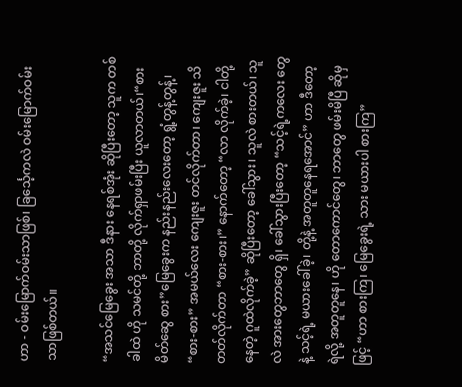ဟာ - ဝမ်းမြောက်ဝမ်းသာဖြစ်၊ ခြင်္သေ့ကလဲ ဝမ်းမြောက်ဝမ်းသာဖြစ်တယ်။

“အသင်မြေခွေး အသာ ဒီနား နေရစ်အုံး ဆိုပြီးတော့ သူက တစ်ခါထဲ ဟို သမင်တို့ ဘာတို့ လိုက်ရှာဖမ်းပြီး ယူလာတယ်၊“စား မိတ်ဆွေ စား”မြေခွေးက နည်းနည်းလေးတော့ ရွံ့တွန့်တွန့်၊ “စား-စား” အမယ်လေး ကျေးဇူး တင်လိုက်တာ၊ ကျေးဇူး သိတတ်လိုက်တာ “စား-စား၊” နောက်တော့ “လာ လိုက်ခဲ့၊ ငါတို့နေတဲ့ ဂူထဲလိုက်ခဲ့” ဆိုပြီးတော့ ခေါ်သွား၊ သူလဲ စားတယ်၊ သူလဲ အားတွေဘာတွေ ရှိ၊ ခေါ်သွားပြီးတော့ “သင့်ရဲ့ကလေး တွေနဲ့ သင့်ရဲ့ မယားခေါ်ခဲ့၊ တို့နဲ့ အတူတူနေရအောင်” ဟာ ဒီတော့ ရဲလို့ အတူတူနေ၊ ဟို တောကောင်တွေ၊ ဘာတွေ ဖမ်းမိပြီ ဆိုမှဖြင့် “ဟာ စားကြ၊ မြေခွေးရဲ့ သား မယားပါ စားကြ”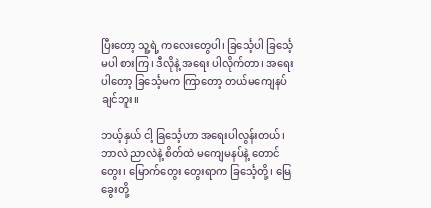ပြီးတော့ သူ့ရဲ့ ကလေးတွေပါ၊ ခြင်္သေ့ပါ ခြင်္သေ့မပါ စားကြ၊ ဒီလိုနဲ့ အရေး ပါလိုက်တာ၊ အရေးပါတော့ ခြင်္သေ့မက ကြာတော့ တယ်မကျေနပ်ချင်ဘူး။

ဘယ့်နှယ် ငါ့ ခြင်္သေ့ဟာ အရေးပါလွန်းတယ်၊ ဘာလဲ ညာလဲနဲ့ စိတ်ထဲ မကျေမနပ်နဲ့ တောင်တွေး၊ မြောက်တွေး တွေးရာက ခြင်္သေ့တို့၊ မြေခွေးတို့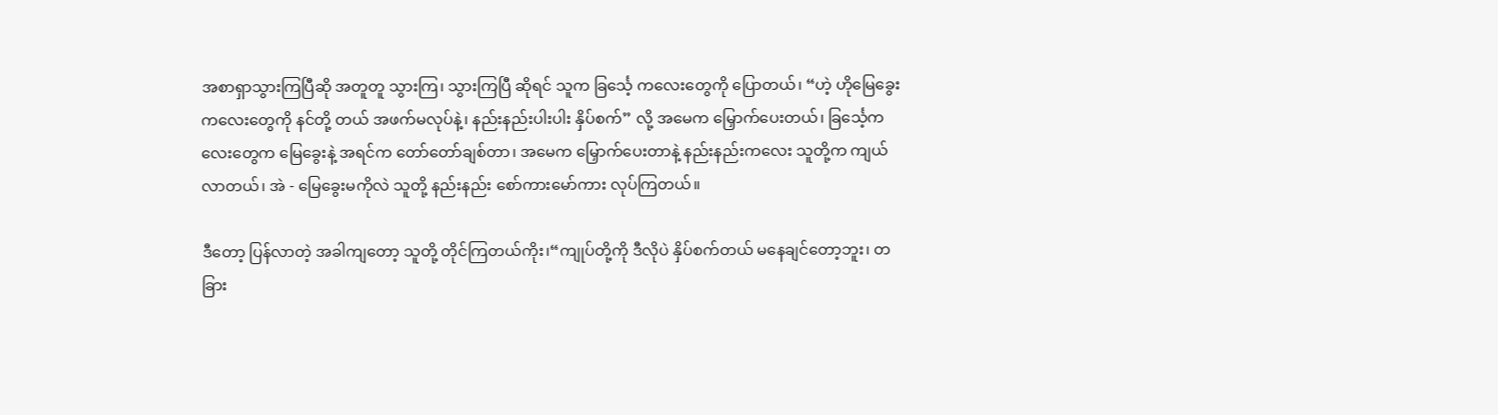အစာရှာသွားကြပြီဆို အတူတူ သွားကြ၊ သွားကြပြီ ဆိုရင် သူက ခြင်္သေ့ ကလေးတွေကို ပြောတယ်၊ “ဟဲ့ ဟိုမြေခွေး ကလေးတွေကို နင်တို့ တယ် အဖက်မလုပ်နဲ့၊ နည်းနည်းပါးပါး နှိပ်စက်” လို့ အမေက မြှောက်ပေးတယ်၊ ခြင်္သေ့ကလေးတွေက မြေခွေးနဲ့ အရင်က တော်တော်ချစ်တာ၊ အမေက မြှောက်ပေးတာနဲ့ နည်းနည်းကလေး သူတို့က ကျယ်လာတယ်၊ အဲ - မြေခွေးမကိုလဲ သူတို့ နည်းနည်း စော်ကားမော်ကား လုပ်ကြတယ်။

ဒီတော့ ပြန်လာတဲ့ အခါကျတော့ သူတို့ တိုင်ကြတယ်ကိုး၊“ကျုပ်တို့ကို ဒီလိုပဲ နှိပ်စက်တယ် မနေချင်တော့ဘူး၊ တခြား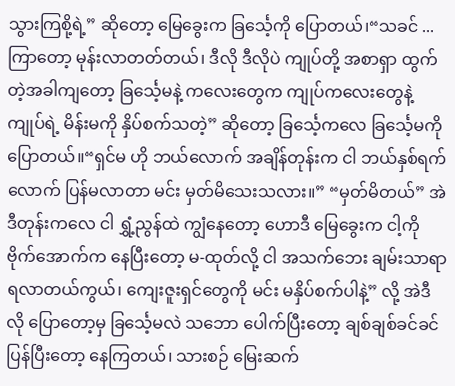သွားကြစို့ရဲ့” ဆိုတော့ မြေခွေးက ခြင်္သေ့ကို ပြောတယ်၊“သခင် ... ကြာတော့ မုန်းလာတတ်တယ်၊ ဒီလို ဒီလိုပဲ ကျုပ်တို့ အစာရှာ ထွက်တဲ့အခါကျတော့ ခြင်္သေ့မနဲ့ ကလေးတွေက ကျုပ်ကလေးတွေနဲ့ ကျုပ်ရဲ့ မိန်းမကို နှိပ်စက်သတဲ့” ဆိုတော့ ခြင်္သေ့ကလေ ခြင်္သေ့မကို ပြောတယ်။“ရှင်မ ဟို ဘယ်လောက် အချိန်တုန်းက ငါ ဘယ်နှစ်ရက်လောက် ပြန်မလာတာ မင်း မှတ်မိသေးသလား။” “မှတ်မိတယ်” အဲဒီတုန်းကလေ ငါ ရွှံ့ညွန်ထဲ ကျွံနေတော့ ဟောဒီ မြေခွေးက ငါ့ကို ဗိုက်အောက်က နေပြီးတော့ မ-ထုတ်လို့ ငါ အသက်ဘေး ချမ်းသာရာ ရလာတယ်ကွယ်၊ ကျေးဇူးရှင်တွေကို မင်း မနှိပ်စက်ပါနဲ့” လို့ အဲဒီလို ပြောတော့မှ ခြင်္သေ့မလဲ သဘော ပေါက်ပြီးတော့ ချစ်ချစ်ခင်ခင် ပြန်ပြီးတော့ နေကြတယ်၊ သားစဉ် မြေးဆက်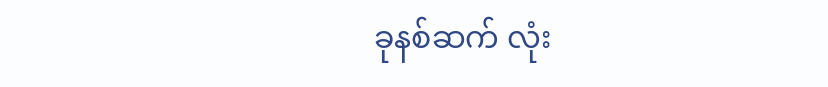ခုနစ်ဆက် လုံး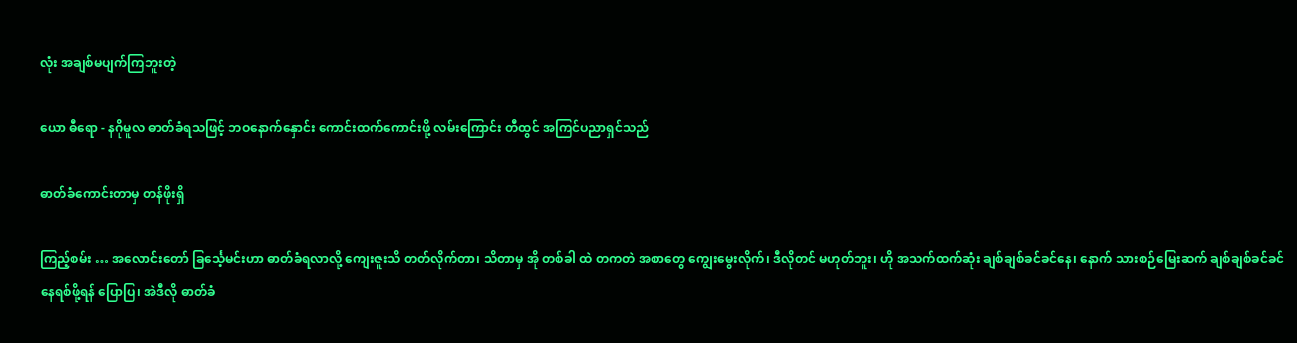လုံး အချစ်မပျက်ကြဘူးတဲ့

ယော ဓီရော - နဂိုမူလ ဓာတ်ခံရသဖြင့် ဘဝနောက်နှောင်း ကောင်းထက်ကောင်းဖို့ လမ်းကြောင်း တီထွင် အကြင်ပညာရှင်သည်

ဓာတ်ခံကောင်းတာမှ တန်ဖိုးရှိ

ကြည့်စမ်း … အလောင်းတော် ခြင်္သေ့မင်းဟာ ဓာတ်ခံရလာလို့ ကျေးဇူးသိ တတ်လိုက်တာ၊ သိတာမှ အို တစ်ခါ ထဲ တကတဲ အစာတွေ ကျွေးမွေးလိုက်၊ ဒီလိုတင် မဟုတ်ဘူး၊ ဟို အသက်ထက်ဆုံး ချစ်ချစ်ခင်ခင်နေ၊ နောက် သားစဉ်မြေးဆက် ချစ်ချစ်ခင်ခင် နေရစ်ဖို့ရန် ပြောပြ၊ အဲဒီလို ဓာတ်ခံ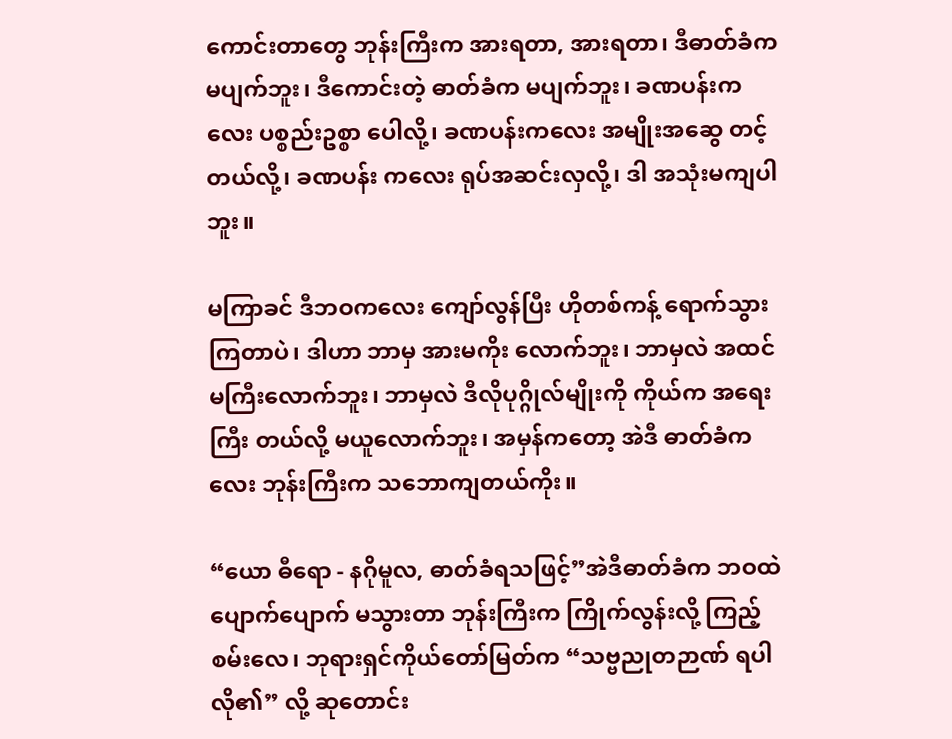ကောင်းတာတွေ ဘုန်းကြီးက အားရတာ, အားရတာ၊ ဒီဓာတ်ခံက မပျက်ဘူး၊ ဒီကောင်းတဲ့ ဓာတ်ခံက မပျက်ဘူး၊ ခဏပန်းကလေး ပစ္စည်းဥစ္စာ ပေါလို့၊ ခဏပန်းကလေး အမျိုးအဆွေ တင့်တယ်လို့၊ ခဏပန်း ကလေး ရုပ်အဆင်းလှလို့၊ ဒါ အသုံးမကျပါဘူး။

မကြာခင် ဒီဘဝကလေး ကျော်လွန်ပြီး ဟိုတစ်ကန့် ရောက်သွားကြတာပဲ၊ ဒါဟာ ဘာမှ အားမကိုး လောက်ဘူး၊ ဘာမှလဲ အထင်မကြီးလောက်ဘူး၊ ဘာမှလဲ ဒီလိုပုဂ္ဂိုလ်မျိုးကို ကိုယ်က အရေးကြီး တယ်လို့ မယူလောက်ဘူး၊ အမှန်ကတော့ အဲဒီ ဓာတ်ခံကလေး ဘုန်းကြီးက သဘောကျတယ်ကိုး။

“ယော ဓီရော - နဂိုမူလ, ဓာတ်ခံရသဖြင့်”အဲဒီဓာတ်ခံက ဘဝထဲ ပျောက်ပျောက် မသွားတာ ဘုန်းကြီးက ကြိုက်လွန်းလို့ ကြည့်စမ်းလေ၊ ဘုရားရှင်ကိုယ်တော်မြတ်က “သဗ္ဗညုတဉာဏ် ရပါလို၏” လို့ ဆုတောင်း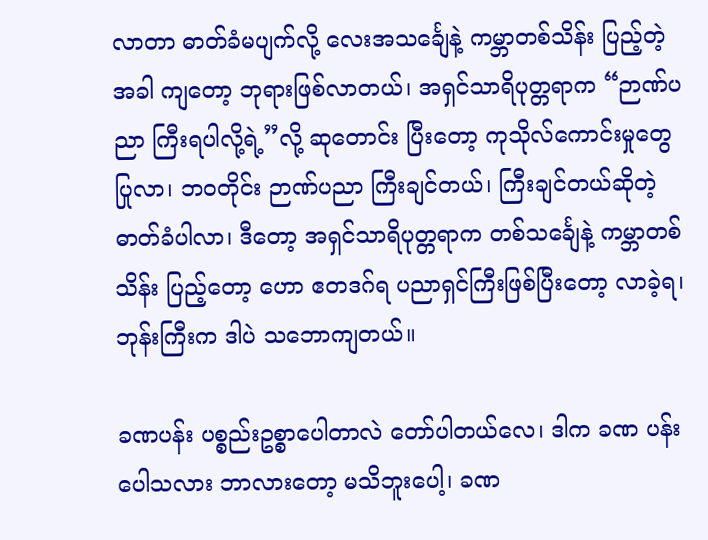လာတာ ဓာတ်ခံမပျက်လို့ လေးအသင်္ချေနဲ့ ကမ္ဘာတစ်သိန်း ပြည့်တဲ့အခါ ကျတော့ ဘုရားဖြစ်လာတယ်၊ အရှင်သာရိပုတ္တရာက “ဉာဏ်ပညာ ကြီးရပါလို့ရဲ့”လို့ ဆုတောင်း ပြီးတော့ ကုသိုလ်ကောင်းမှုတွေ ပြုလာ၊ ဘဝတိုင်း ဉာဏ်ပညာ ကြီးချင်တယ်၊ ကြီးချင်တယ်ဆိုတဲ့ ဓာတ်ခံပါလာ၊ ဒီတော့ အရှင်သာရိပုတ္တရာက တစ်သင်္ချေနဲ့ ကမ္ဘာတစ်သိန်း ပြည့်တော့ ဟော ဧတဒဂ်ရ ပညာရှင်ကြီးဖြစ်ပြီးတော့ လာခဲ့ရ၊ ဘုန်းကြီးက ဒါပဲ သဘောကျတယ်။

ခဏပန်း ပစ္စည်းဥစ္စာပေါတာလဲ တော်ပါတယ်လေ၊ ဒါက ခဏ ပန်း ပေါသလား ဘာလားတော့ မသိဘူးပေါ့၊ ခဏ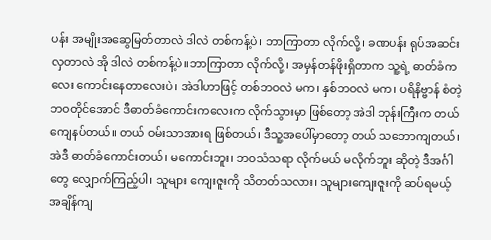ပန်း အမျိုးအဆွေမြတ်တာလဲ ဒါလဲ တစ်ကန့်ပဲ၊ ဘာကြာတာ လိုက်လို့၊ ခဏပန်း ရုပ်အဆင်းလှတာလဲ အို ဒါလဲ တစ်ကန့်ပဲ။ဘာကြာတာ လိုက်လို့၊ အမှန်တန်ဖိုးရှိတာက သူ့ရဲ့ ဓာတ်ခံကလေး ကောင်းနေတာလေးပဲ၊ အဲဒါဟာဖြင့် တစ်ဘဝလဲ မက၊ နှစ်ဘဝလဲ မက၊ ပရိနိဗ္ဗာန် စံတဲ့ ဘဝတိုင်အောင် ဒီဓာတ်ခံကောင်းကလေးက လိုက်သွားမှာ ဖြစ်တော့ အဲဒါ ဘုန်းကြီးက တယ်ကျေနပ်တယ်။ တယ် ဝမ်းသာအားရ ဖြစ်တယ်၊ ဒီသူ့အပေါ်မှာတော့ တယ် သဘောကျတယ်၊ အဲဒီ ဓာတ်ခံကောင်းတယ်၊ မကောင်းဘူး၊ ဘဝသံသရာ လိုက်မယ် မလိုက်ဘူး ဆိုတဲ့ ဒီအင်္ဂါတွေ လျှောက်ကြည့်ပါ၊ သူများ ကျေးဇူးကို သိတတ်သလား၊ သူများကျေးဇူးကို ဆပ်ရမယ့် အချိန်ကျ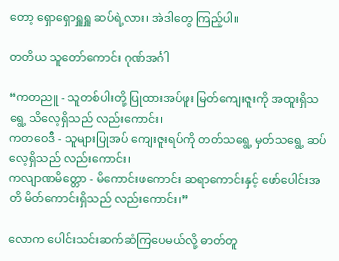တော့ ရှောရှောရှူရှူ ဆပ်ရဲ့လား၊ အဲဒါတွေ ကြည့်ပါ။

တတိယ သူတော်ကောင်း ဂုဏ်အင်္ဂါ

“ကတညူ - သူတစ်ပါးတို့ ပြုထားအပ်ဖူး မြတ်ကျေးဇူးကို အထူးရှိသရွေ့ သိလေ့ရှိသည် လည်းကောင်း၊
ကတဝေဒီ - သူများပြုအပ် ကျေးဇူးရပ်ကို တတ်သရွေ့ မှတ်သရွေ့ ဆပ်လေ့ရှိသည် လည်းကောင်း၊
ကလျာဏမိတ္တော - မိကောင်းဖကောင်း ဆရာကောင်းနှင့် ဖော်ပေါင်းအတိ မိတ်ကောင်းရှိသည် လည်းကောင်း၊”

လောက ပေါင်းသင်းဆက်ဆံကြပေမယ်လို့ ဓာတ်တူ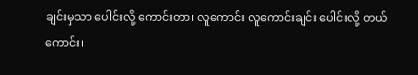ချင်းမှသာ ပေါင်းလို့ ကောင်းတာ၊ လူကောင်း လူကောင်းချင်း ပေါင်းလို့ တယ်ကောင်း၊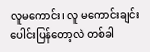လူမကောင်း၊ လူ မကောင်းချင်း ပေါင်းပြန်တော့လဲ တစ်ခါ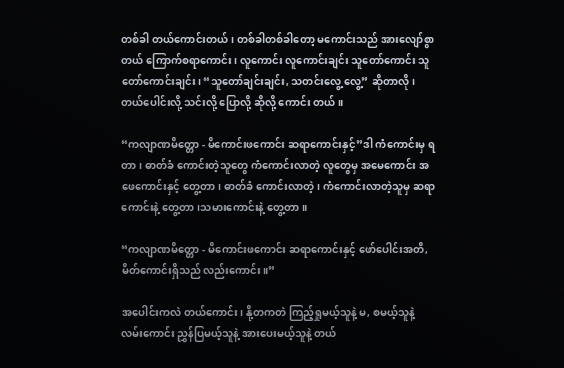တစ်ခါ တယ်ကောင်းတယ်၊ တစ်ခါတစ်ခါတော့ မကောင်းသည် အားလျော်စွာ တယ် ကြောက်စရာကောင်း၊ လူကောင်း လူကောင်းချင်း သူတော်ကောင်း သူတော်ကောင်းချင်း၊ “သူတော်ချင်းချင်း, သတင်းလွေ့ လွေ့” ဆိုတာလို၊ တယ်ပေါင်းလို့ သင်းလို့ ပြောလို့ ဆိုလို့ ကောင်း တယ်။

“ကလျာဏမိတ္တော - မိကောင်းဖကောင်း ဆရာကောင်းနှင့်”ဒါ ကံကောင်းမှ ရတာ၊ ဓာတ်ခံ ကောင်းတဲ့သူတွေ ကံကောင်းလာတဲ့ လူတွေမှ အမေကောင်း အဖေကောင်းနှင့် တွေ့တာ၊ ဓာတ်ခံ ကောင်းလာတဲ့၊ ကံကောင်းလာတဲ့သူမှ ဆရာကောင်းနဲ့ တွေ့တာ၊သမားကောင်းနဲ့ တွေ့တာ။

“ကလျာဏမိတ္တော - မိကောင်းဖကောင်း ဆရာကောင်းနှင့် ဖော်ပေါင်းအတိ, မိတ်ကောင်းရှိသည် လည်းကောင်း။”

အပေါင်းကလဲ တယ်ကောင်း၊ နို့တကတဲ ကြည့်ရှုမယ့်သူနဲ့ မ, စမယ့်သူနဲ့ လမ်းကောင်း ညွှန်ပြမယ့်သူနဲ့ အားပေးမယ့်သူနဲ့ တယ်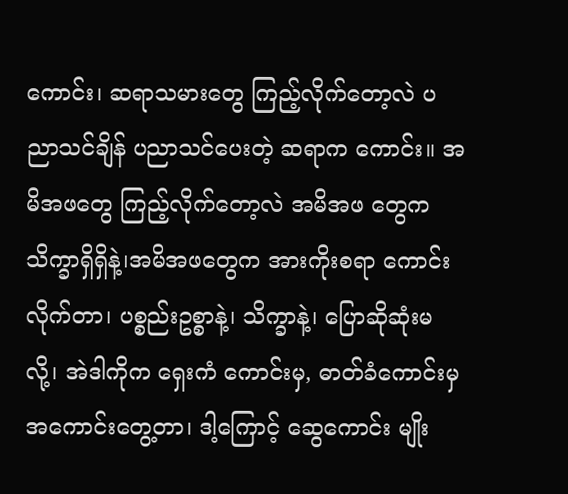ကောင်း၊ ဆရာသမားတွေ ကြည့်လိုက်တော့လဲ ပညာသင်ချိန် ပညာသင်ပေးတဲ့ ဆရာက ကောင်း။ အမိအဖတွေ ကြည့်လိုက်တော့လဲ အမိအဖ တွေက သိက္ခာရှိရှိနဲ့၊အမိအဖတွေက အားကိုးစရာ ကောင်းလိုက်တာ၊ ပစ္စည်းဥစ္စာနဲ့၊ သိက္ခာနဲ့၊ ပြောဆိုဆုံးမလို့၊ အဲဒါကိုက ရှေးကံ ကောင်းမှ, ဓာတ်ခံကောင်းမှ အကောင်းတွေ့တာ၊ ဒါ့ကြောင့် ဆွေကောင်း မျိုး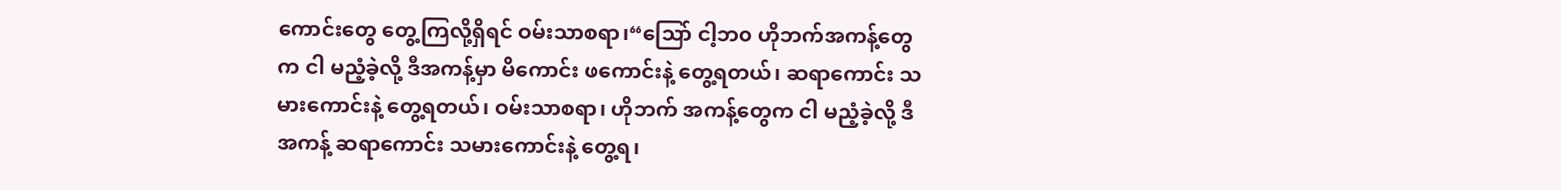ကောင်းတွေ တွေ့ကြလို့ရှိရင် ဝမ်းသာစရာ၊“သြော် ငါ့ဘ၀ ဟိုဘက်အကန့်တွေက ငါ မညံ့ခဲ့လို့ ဒီအကန့်မှာ မိကောင်း ဖကောင်းနဲ့ တွေ့ရတယ်၊ ဆရာကောင်း သမားကောင်းနဲ့ တွေ့ရတယ်၊ ဝမ်းသာစရာ၊ ဟိုဘက် အကန့်တွေက ငါ မညံ့ခဲ့လို့ ဒီအကန့် ဆရာကောင်း သမားကောင်းနဲ့ တွေ့ရ၊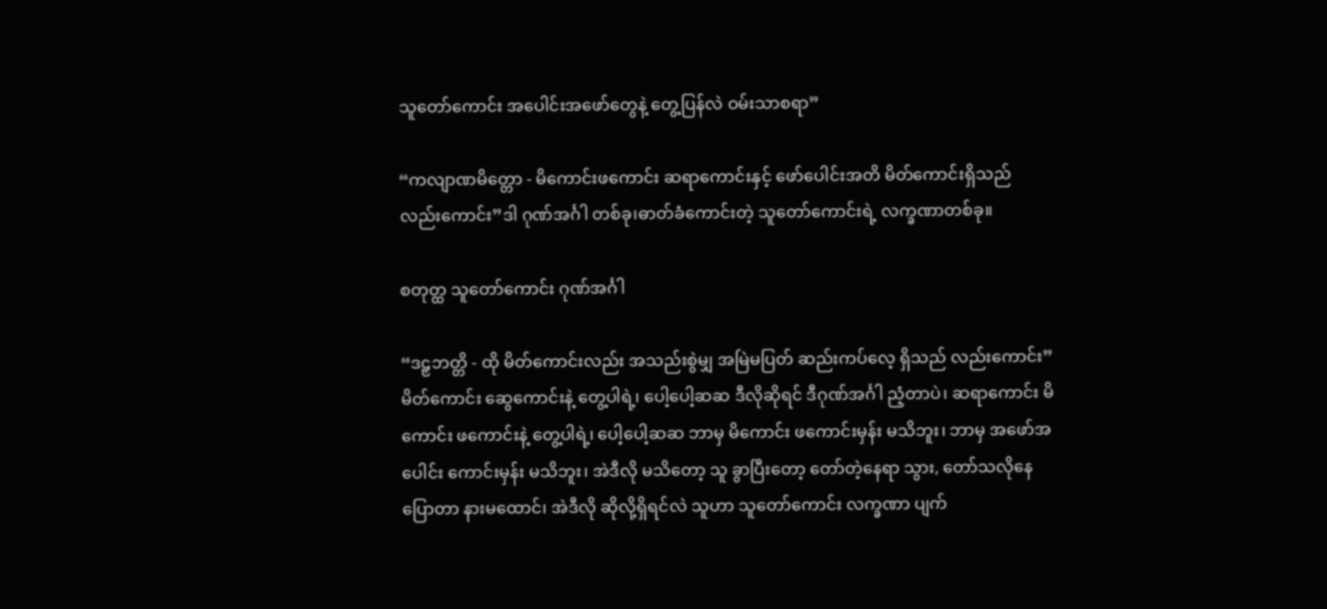သူတော်ကောင်း အပေါင်းအဖော်တွေနဲ့ တွေ့ပြန်လဲ ဝမ်းသာစရာ”

“ကလျာဏမိတ္တော - မိကောင်းဖကောင်း ဆရာကောင်းနှင့် ဖော်ပေါင်းအတိ မိတ်ကောင်းရှိသည် လည်းကောင်း”ဒါ ဂုဏ်အင်္ဂါ တစ်ခု၊ဓာတ်ခံကောင်းတဲ့ သူတော်ကောင်းရဲ့ လက္ခဏာတစ်ခု။

စတုတ္ထ သူတော်ကောင်း ဂုဏ်အင်္ဂါ

“ဒဠှဘတ္တိ - ထို မိတ်ကောင်းလည်း အသည်းစွဲမျှ အမြဲမပြတ် ဆည်းကပ်လေ့ ရှိသည် လည်းကောင်း”မိတ်ကောင်း ဆွေကောင်းနဲ့ တွေ့ပါရဲ့၊ ပေါ့ပေါ့ဆဆ ဒီလိုဆိုရင် ဒီဂုဏ်အင်္ဂါ ညံ့တာပဲ၊ ဆရာကောင်း မိကောင်း ဖကောင်းနဲ့ တွေ့ပါရဲ့၊ ပေါ့ပေါ့ဆဆ ဘာမှ မိကောင်း ဖကောင်းမှန်း မသိဘူး၊ ဘာမှ အဖော်အပေါင်း ကောင်းမှန်း မသိဘူး၊ အဲဒီလို မသိတော့ သူ ခွာပြီးတော့ တော်တဲ့နေရာ သွား, တော်သလိုနေ ပြောတာ နားမထောင်၊ အဲဒီလို ဆိုလို့ရှိရင်လဲ သူဟာ သူတော်ကောင်း လက္ခဏာ ပျက်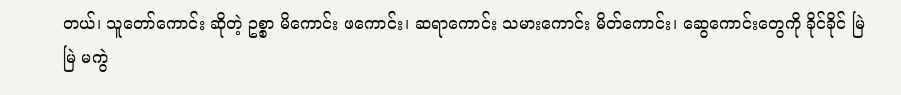တယ်၊ သူတော်ကောင်း ဆိုတဲ့ ဥစ္စာ မိကောင်း ဖကောင်း၊ ဆရာကောင်း သမားကောင်း မိတ်ကောင်း၊ ဆွေကောင်းတွေကို ခိုင်ခိုင် မြဲမြဲ မကွဲ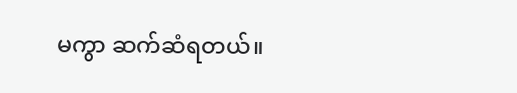မကွာ ဆက်ဆံရတယ်။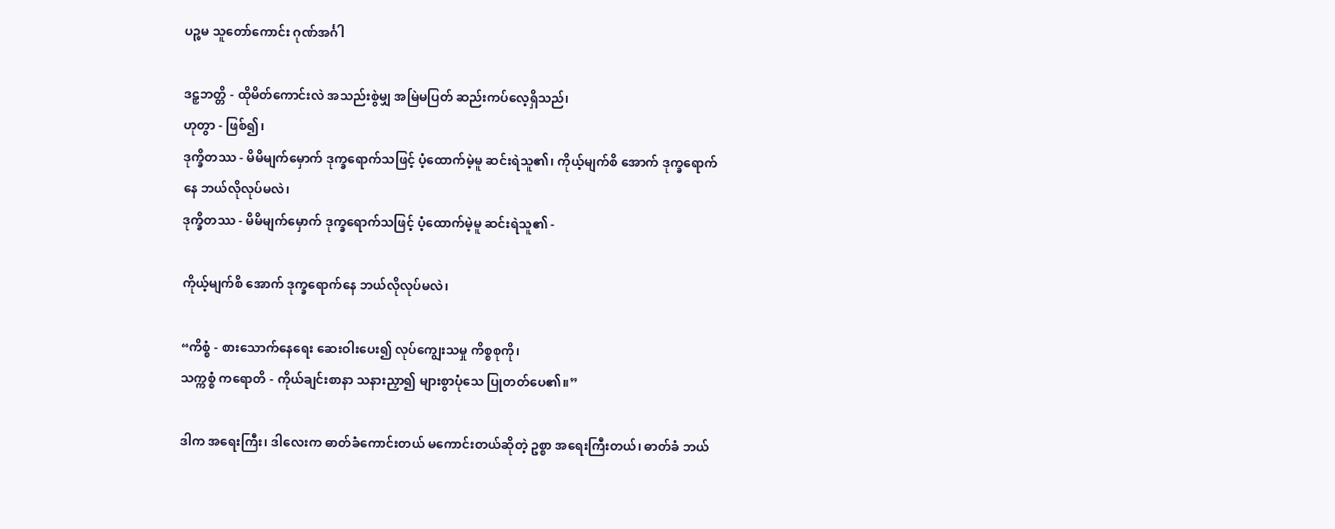ပဉ္စမ သူတော်ကောင်း ဂုဏ်အင်္ဂါ

ဒဠှဘတ္တိ - ထိုမိတ်ကောင်းလဲ အသည်းစွဲမျှ အမြဲမပြတ် ဆည်းကပ်လေ့ရှိသည်၊
ဟုတွာ - ဖြစ်၍၊
ဒုက္ခိတဿ - မိမိမျက်မှောက် ဒုက္ခရောက်သဖြင့် ပံ့ထောက်မဲ့မူ ဆင်းရဲသူ၏၊ ကိုယ့်မျက်စိ အောက် ဒုက္ခရောက်နေ ဘယ်လိုလုပ်မလဲ၊
ဒုက္ခိတဿ - မိမိမျက်မှောက် ဒုက္ခရောက်သဖြင့် ပံ့ထောက်မဲ့မူ ဆင်းရဲသူ၏ -

ကိုယ့်မျက်စိ အောက် ဒုက္ခရောက်နေ ဘယ်လိုလုပ်မလဲ၊

“ကိစ္စံ - စားသောက်နေရေး ဆေးဝါးပေး၍ လုပ်ကျွေးသမှု ကိစ္စစုကို၊
သက္ကစ္စံ ကရောတိ - ကိုယ်ချင်းစာနာ သနားညှာ၍ များစွာပုံသေ ပြုတတ်ပေ၏။”

ဒါက အရေးကြီး၊ ဒါလေးက ဓာတ်ခံကောင်းတယ် မကောင်းတယ်ဆိုတဲ့ ဥစ္စာ အရေးကြီးတယ်၊ ဓာတ်ခံ ဘယ်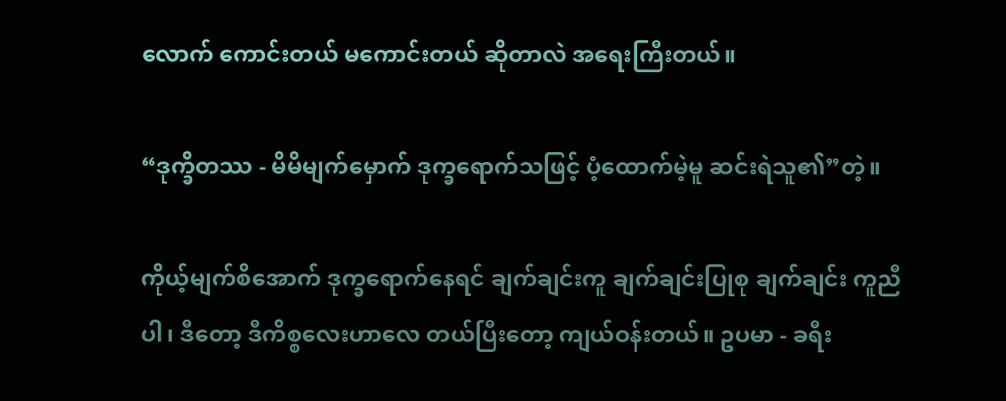လောက် ကောင်းတယ် မကောင်းတယ် ဆိုတာလဲ အရေးကြီးတယ်။

“ဒုက္ခိတဿ - မိမိမျက်မှောက် ဒုက္ခရောက်သဖြင့် ပံ့ထောက်မဲ့မူ ဆင်းရဲသူ၏”တဲ့။

ကိုယ့်မျက်စိအောက် ဒုက္ခရောက်နေရင် ချက်ချင်းကူ ချက်ချင်းပြုစု ချက်ချင်း ကူညီပါ၊ ဒီတော့ ဒီကိစ္စလေးဟာလေ တယ်ပြီးတော့ ကျယ်ဝန်းတယ်။ ဥပမာ - ခရီး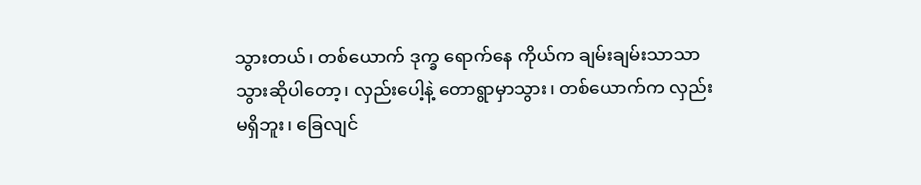သွားတယ်၊ တစ်ယောက် ဒုက္ခ ရောက်နေ ကိုယ်က ချမ်းချမ်းသာသာ သွားဆိုပါတော့၊ လှည်းပေါ့နဲ့ တောရွာမှာသွား၊ တစ်ယောက်က လှည်း မရှိဘူး၊ ခြေလျင်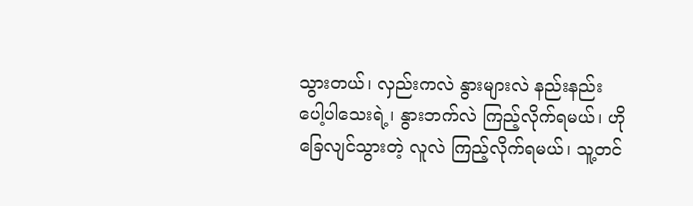သွားတယ်၊ လှည်းကလဲ နွားများလဲ နည်းနည်း ပေါ့ပါသေးရဲ့၊ နွားဘက်လဲ ကြည့်လိုက်ရမယ်၊ ဟို ခြေလျင်သွားတဲ့ လူလဲ ကြည့်လိုက်ရမယ်၊ သူ့တင်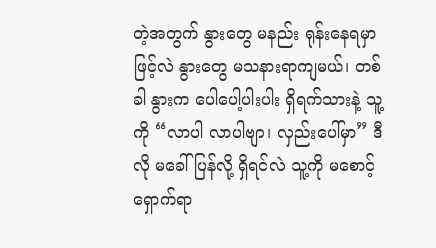တဲ့အတွက် နွားတွေ မနည်း ရုန်းနေရမှာဖြင့်လဲ နွားတွေ မသနားရာကျမယ်၊ တစ်ခါ နွားက ပေါပေါ့ပါးပါး ရှိရက်သားနဲ့ သူ့ကို “လာပါ လာပါဗျာ၊ လှည်းပေါ်မှာ” ဒီလို မခေါ်ပြန်လို့ ရှိရင်လဲ သူ့ကို မစောင့်ရှောက်ရာ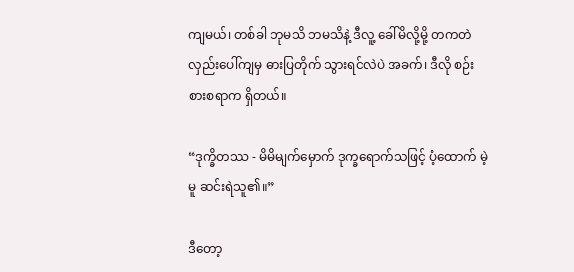ကျမယ်၊ တစ်ခါ ဘုမသိ ဘမသိနဲ့ ဒီလူ့ ခေါ်မိလို့မို့ တကတဲ လှည်းပေါ်ကျမှ ဓားပြတိုက် သွားရင်လဲပဲ အခက်၊ ဒီလို စဉ်းစားစရာက ရှိတယ်။

“ဒုက္ခိတဿ - မိမိမျက်မှောက် ဒုက္ခရောက်သဖြင့် ပံ့ထောက် မဲ့မူ ဆင်းရဲသူ၏။”

ဒီတော့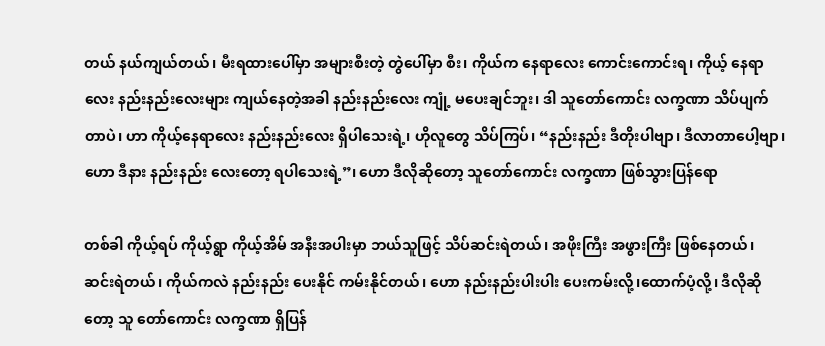တယ် နယ်ကျယ်တယ်၊ မီးရထားပေါ်မှာ အများစီးတဲ့ တွဲပေါ်မှာ စီး၊ ကိုယ်က နေရာလေး ကောင်းကောင်းရ၊ ကိုယ့် နေရာလေး နည်းနည်းလေးများ ကျယ်နေတဲ့အခါ နည်းနည်းလေး ကျုံ့ မပေးချင်ဘူး၊ ဒါ သူတော်ကောင်း လက္ခဏာ သိပ်ပျက်တာပဲ၊ ဟာ ကိုယ့်နေရာလေး နည်းနည်းလေး ရှိပါသေးရဲ့၊ ဟိုလူတွေ သိပ်ကြပ်၊ “နည်းနည်း ဒီတိုးပါဗျာ၊ ဒီလာတာပေါ့ဗျာ၊ ဟော ဒီနား နည်းနည်း လေးတော့ ရပါသေးရဲ့”၊ ဟော ဒီလိုဆိုတော့ သူတော်ကောင်း လက္ခဏာ ဖြစ်သွားပြန်ရော

တစ်ခါ ကိုယ့်ရပ် ကိုယ့်ရွာ ကိုယ့်အိမ် အနီးအပါးမှာ ဘယ်သူဖြင့် သိပ်ဆင်းရဲတယ်၊ အဖိုးကြီး အဖွားကြီး ဖြစ်နေတယ်၊ ဆင်းရဲတယ်၊ ကိုယ်ကလဲ နည်းနည်း ပေးနိုင် ကမ်းနိုင်တယ်၊ ဟော နည်းနည်းပါးပါး ပေးကမ်းလို့၊ထောက်ပံ့လို့၊ ဒီလိုဆိုတော့ သူ တော်ကောင်း လက္ခဏာ ရှိပြန်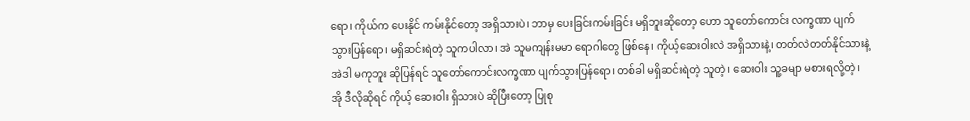ရော၊ ကိုယ်က ပေးနိုင် ကမ်းနိုင်တော့ အရှိသားပဲ၊ ဘာမှ ပေးခြင်းကမ်းခြင်း မရှိဘူးဆိုတော့ ဟော သူတော်ကောင်း လက္ခဏာ ပျက်သွားပြန်ရော၊ မရှိဆင်းရဲတဲ့ သူကပါလာ၊ အဲ သူမကျန်းမမာ ရောဂါတွေ ဖြစ်နေ၊ ကိုယ့်ဆေးဝါးလဲ အရှိသားနဲ့၊ တတ်လဲတတ်နိုင်သားနဲ့ အဲဒါ မကုဘူး ဆိုပြန်ရင် သူတော်ကောင်းလက္ခဏာ ပျက်သွားပြန်ရော၊ တစ်ခါ မရှိဆင်းရဲတဲ့ သူတဲ့၊ ဆေးဝါး သူ့ခမျာ မစားရလို့တဲ့၊ အို ဒီလိုဆိုရင် ကိုယ့် ဆေးဝါး ရှိသားပဲ ဆိုပြီးတော့ ပြုစု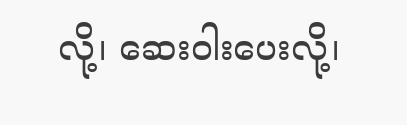လို့၊ ဆေးဝါးပေးလို့၊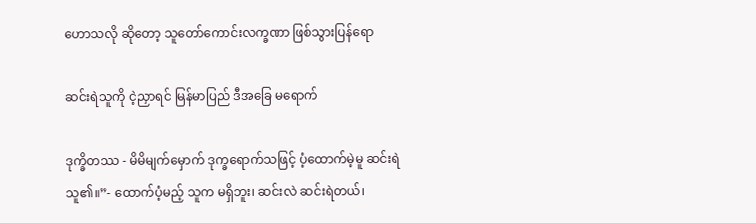ဟောသလို ဆိုတော့ သူတော်ကောင်းလက္ခဏာ ဖြစ်သွားပြန်ရော

ဆင်းရဲသူကို ငဲ့ညှာရင် မြန်မာပြည် ဒီအခြေ မရောက်

ဒုက္ခိတဿ - မိမိမျက်မှောက် ဒုက္ခရောက်သဖြင့် ပံ့ထောက်မဲ့မူ ဆင်းရဲသူ၏။”- ထောက်ပံ့မည့် သူက မရှိဘူး၊ ဆင်းလဲ ဆင်းရဲတယ်၊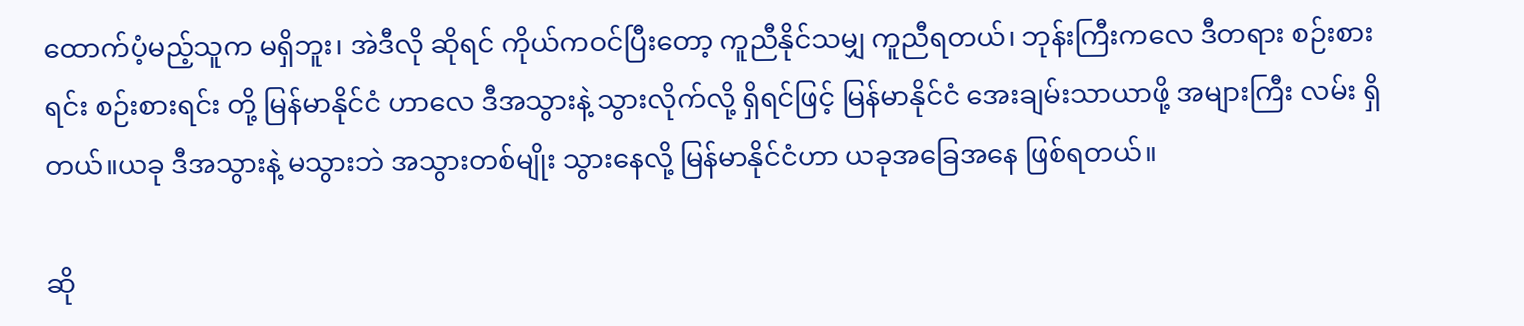ထောက်ပံ့မည့်သူက မရှိဘူး၊ အဲဒီလို ဆိုရင် ကိုယ်ကဝင်ပြီးတော့ ကူညီနိုင်သမျှ ကူညီရတယ်၊ ဘုန်းကြီးကလေ ဒီတရား စဉ်းစားရင်း စဉ်းစားရင်း တို့ မြန်မာနိုင်ငံ ဟာလေ ဒီအသွားနဲ့ သွားလိုက်လို့ ရှိရင်ဖြင့် မြန်မာနိုင်ငံ အေးချမ်းသာယာဖို့ အများကြီး လမ်း ရှိတယ်။ယခု ဒီအသွားနဲ့ မသွားဘဲ အသွားတစ်မျိုး သွားနေလို့ မြန်မာနိုင်ငံဟာ ယခုအခြေအနေ ဖြစ်ရတယ်။

ဆို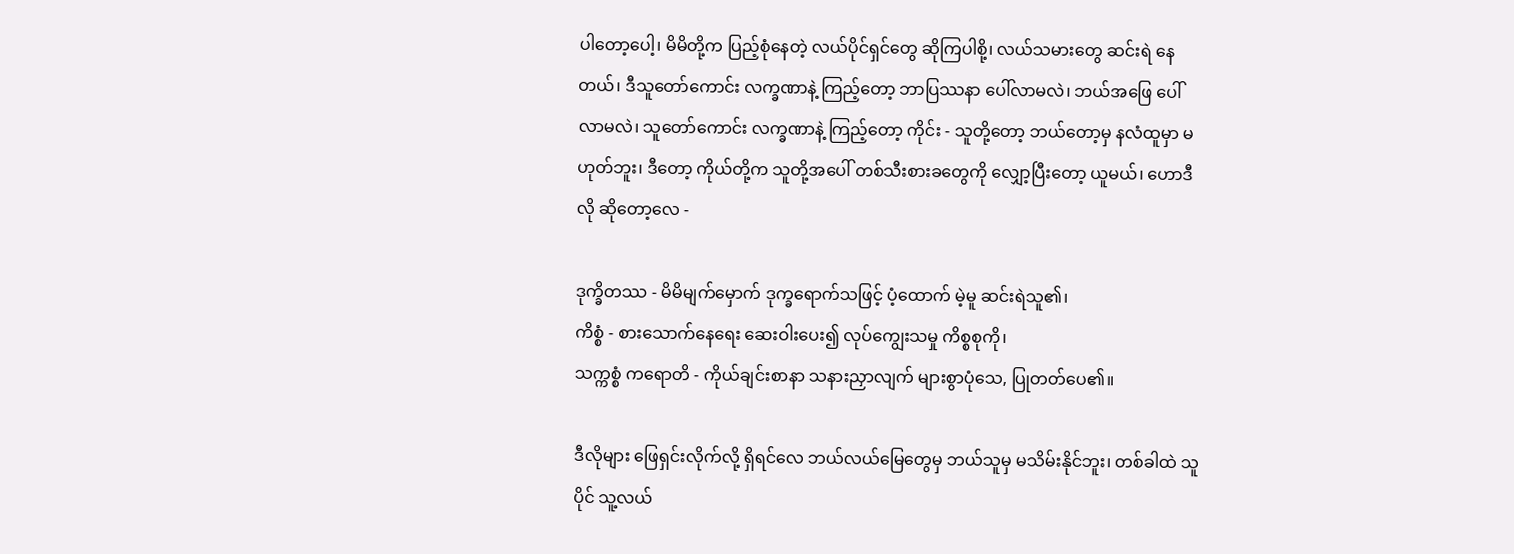ပါတော့ပေါ့၊ မိမိတို့က ပြည့်စုံနေတဲ့ လယ်ပိုင်ရှင်တွေ ဆိုကြပါစို့၊ လယ်သမားတွေ ဆင်းရဲ နေတယ်၊ ဒီသူတော်ကောင်း လက္ခဏာနဲ့ ကြည့်တော့ ဘာပြဿနာ ပေါ်လာမလဲ၊ ဘယ်အဖြေ ပေါ်လာမလဲ၊ သူတော်ကောင်း လက္ခဏာနဲ့ ကြည့်တော့ ကိုင်း - သူတို့တော့ ဘယ်တော့မှ နလံထူမှာ မဟုတ်ဘူး၊ ဒီတော့ ကိုယ်တို့က သူတို့အပေါ် တစ်သီးစားခတွေကို လျှော့ပြီးတော့ ယူမယ်၊ ဟောဒီလို ဆိုတော့လေ -

ဒုက္ခိတဿ - မိမိမျက်မှောက် ဒုက္ခရောက်သဖြင့် ပံ့ထောက် မဲ့မူ ဆင်းရဲသူ၏၊
ကိစ္စံ - စားသောက်နေရေး ဆေးဝါးပေး၍ လုပ်ကျွေးသမှု ကိစ္စစုကို၊
သက္ကစ္စံ ကရောတိ - ကိုယ်ချင်းစာနာ သနားညှာလျက် များစွာပုံသေ, ပြုတတ်ပေ၏။

ဒီလိုများ ဖြေရှင်းလိုက်လို့ ရှိရင်လေ ဘယ်လယ်မြေတွေမှ ဘယ်သူမှ မသိမ်းနိုင်ဘူး၊ တစ်ခါထဲ သူပိုင် သူ့လယ်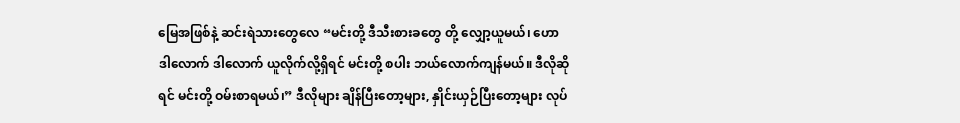မြေအဖြစ်နဲ့ ဆင်းရဲသားတွေလေ “မင်းတို့ ဒီသီးစားခတွေ တို့ လျှော့ယူမယ်၊ ဟော ဒါလောက် ဒါလောက် ယူလိုက်လို့ရှိရင် မင်းတို့ စပါး ဘယ်လောက်ကျန်မယ်။ ဒီလိုဆိုရင် မင်းတို့ ဝမ်းစာရမယ်၊” ဒီလိုများ ချိန်ပြီးတော့များ, နှိုင်းယှဉ်ပြီးတော့များ လုပ်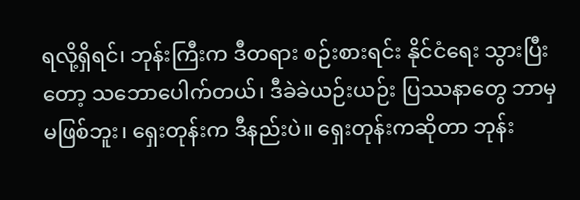ရလို့ရှိရင်၊ ဘုန်းကြီးက ဒီတရား စဉ်းစားရင်း နိုင်ငံရေး သွားပြီးတော့ သဘောပေါက်တယ်၊ ဒီခဲခဲယဉ်းယဉ်း ပြဿနာတွေ ဘာမှ မဖြစ်ဘူး၊ ရှေးတုန်းက ဒီနည်းပဲ။ ရှေးတုန်းကဆိုတာ ဘုန်း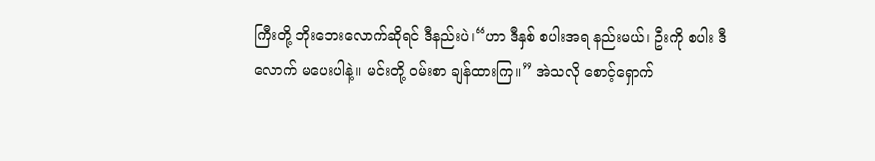ကြီးတို့ ဘိုးဘေးလောက်ဆိုရင် ဒီနည်းပဲ၊“ဟာ ဒီနှစ် စပါးအရ နည်းမယ်၊ ဦးကို စပါး ဒီလောက် မပေးပါနဲ့။ မင်းတို့ ဝမ်းစာ ချန်ထားကြ။” အဲသလို စောင့်ရှောက်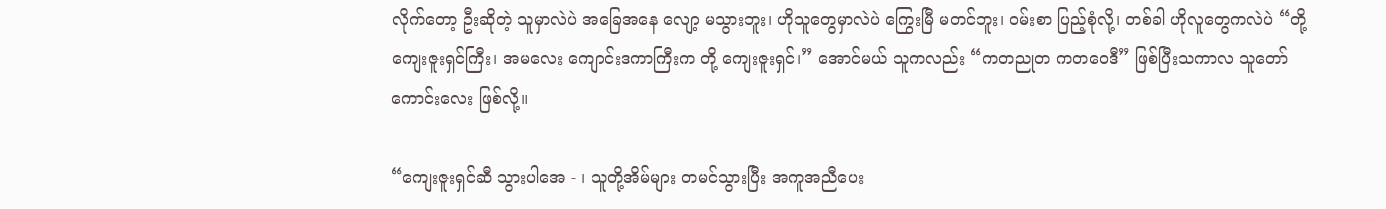လိုက်တော့ ဦးဆိုတဲ့ သူမှာလဲပဲ အခြေအနေ လျော့ မသွားဘူး၊ ဟိုသူတွေမှာလဲပဲ ကြွေးမြီ မတင်ဘူး၊ ဝမ်းစာ ပြည့်စုံလို့၊ တစ်ခါ ဟိုလူတွေကလဲပဲ “တို့ ကျေးဇူးရှင်ကြီး၊ အမလေး ကျောင်းဒကာကြီးက တို့ ကျေးဇူးရှင်၊” အောင်မယ် သူကလည်း “ကတညုတ ကတဝေဒီ” ဖြစ်ပြီးသကာလ သူတော်ကောင်းလေး ဖြစ်လို့။

“ကျေးဇူးရှင်ဆီ သွားပါအေ - ၊ သူတို့အိမ်များ တမင်သွားပြီး အကူအညီပေး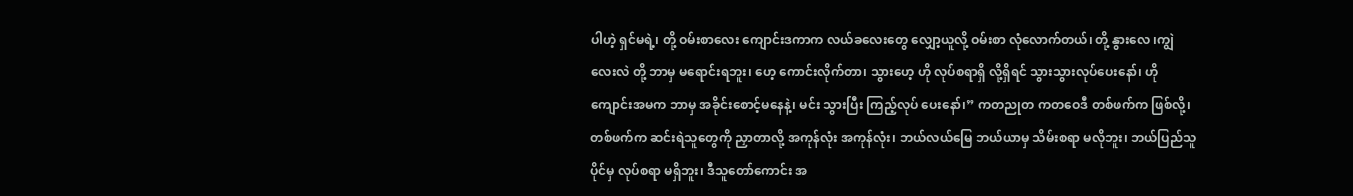ပါဟဲ့ ရှင်မရဲ့၊ တို့ ဝမ်းစာလေး ကျောင်းဒကာက လယ်ခလေးတွေ လျှော့ယူလို့ ဝမ်းစာ လုံလောက်တယ်၊ တို့ နွားလေ ၊ကျွဲလေးလဲ တို့ ဘာမှ မရောင်းရဘူး၊ ဟေ့ ကောင်းလိုက်တာ၊ သွားဟေ့ ဟို လုပ်စရာရှိ လို့ရှိရင် သွားသွားလုပ်ပေးနော်၊ ဟို ကျောင်းအမက ဘာမှ အခိုင်းစောင့်မနေနဲ့၊ မင်း သွားပြီး ကြည့်လုပ် ပေးနော်၊” ကတညုတ ကတဝေဒီ တစ်ဖက်က ဖြစ်လို့၊ တစ်ဖက်က ဆင်းရဲသူတွေကို ညှာတာလို့ အကုန်လုံး အကုန်လုံး၊ ဘယ်လယ်မြေ ဘယ်ယာမှ သိမ်းစရာ မလိုဘူး၊ ဘယ်ပြည်သူပိုင်မှ လုပ်စရာ မရှိဘူး၊ ဒီသူတော်ကောင်း အ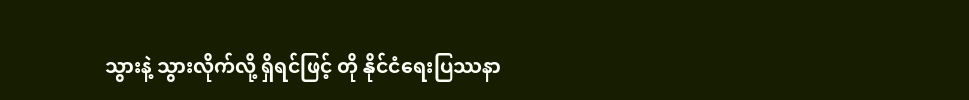သွားနဲ့ သွားလိုက်လို့ ရှိရင်ဖြင့် တို နိုင်ငံရေးပြဿနာ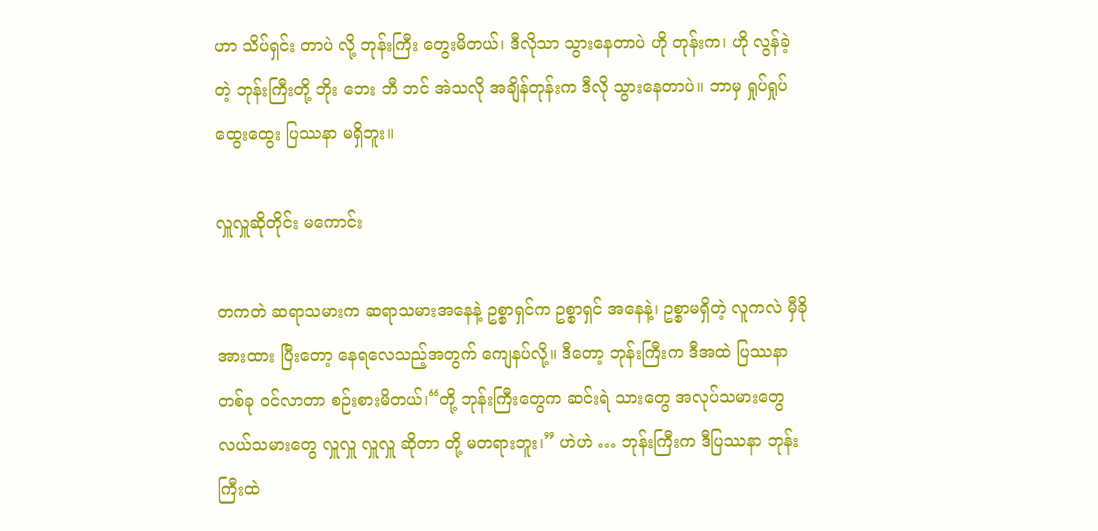ဟာ သိပ်ရှင်း တာပဲ လို့ ဘုန်းကြီး တွေးမိတယ်၊ ဒီလိုသာ သွားနေတာပဲ ဟို တုန်းက၊ ဟို လွန်ခဲ့တဲ့ ဘုန်းကြီးတို့ ဘိုး ဘေး ဘီ ဘင် အဲသလို အချိန်တုန်းက ဒီလို သွားနေတာပဲ။ ဘာမှ ရှုပ်ရှုပ်ထွေးထွေး ပြဿနာ မရှိဘူး။

လှူလှူဆိုတိုင်း မကောင်း

တကတဲ ဆရာသမားက ဆရာသမားအနေနဲ့ ဥစ္စာရှင်က ဥစ္စာရှင် အနေနဲ့၊ ဥစ္စာမရှိတဲ့ လူကလဲ မှီခိုအားထား ပြီးတော့ နေရလေသည့်အတွက် ကျေနပ်လို့။ ဒီတော့ ဘုန်းကြီးက ဒီအထဲ ပြဿနာ တစ်ခု ဝင်လာတာ စဉ်းစားမိတယ်၊“တို့ ဘုန်းကြီးတွေက ဆင်းရဲ သားတွေ အလုပ်သမားတွေ လယ်သမားတွေ လှူလှူ လှူလှူ ဆိုတာ တို့ မတရားဘူး၊” ဟဲဟဲ … ဘုန်းကြီးက ဒီပြဿနာ ဘုန်းကြီးထဲ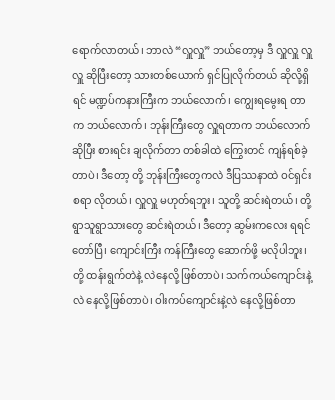ရောက်လာတယ်၊ ဘာလဲ “လှူလှူ” ဘယ်တော့မှ ဒီ လှူလှူ လှူလှူ ဆိုပြီးတော့ သားတစ်ယောက် ရှင်ပြုလိုက်တယ် ဆိုလို့ရှိရင် မဏ္ဍပ်ကနားကြီးက ဘယ်လောက်၊ ကျွေးရမွေးရ တာက ဘယ်လောက်၊ ဘုန်းကြီးတွေ လှူရတာက ဘယ်လောက် ဆိုပြီး စားရင်း ချလိုက်တာ တစ်ခါထဲ ကြွေးတင် ကျန်ရစ်ခဲ့တာပဲ၊ ဒီတော့ တို့ ဘုန်းကြီးတွေကလဲ ဒီပြဿနာထဲ ဝင်ရှင်းစရာ လိုတယ်၊ လှူလှူ မဟုတ်ရဘူး၊ သူတို့ ဆင်းရဲတယ်၊ တို့ ရွာသူရွာသားတွေ ဆင်းရဲတယ်၊ ဒီတော့ ဆွမ်းကလေး ရရင်တော်ပြီ၊ ကျောင်းကြီး ကန်ကြီးတွေ ဆောက်ဖို့ မလိုပါဘူး၊ တို့ ထန်းရွက်တဲနဲ့ လဲနေလို့ ဖြစ်တာပဲ၊ သက်ကယ်ကျောင်းနဲ့လဲ နေလို့ဖြစ်တာပဲ၊ ဝါးကပ်ကျောင်းနဲ့လဲ နေလို့ဖြစ်တာ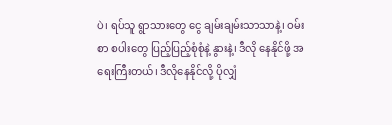ပဲ၊ ရပ်သူ ရွာသားတွေ ငွေ ချမ်းချမ်းသာသာနဲ့၊ ဝမ်းစာ စပါးတွေ ပြည့်ပြည့်စုံစုံနဲ့ နွားနဲ့၊ ဒီလို နေနိုင်ဖို့ အရေးကြီးတယ်၊ ဒီလိုနေနိုင်လို့ ပိုလျှံ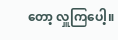တော့ လှူကြပေါ့။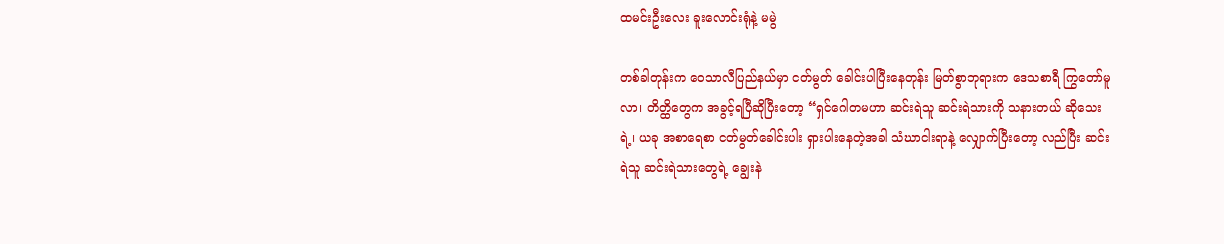ထမင်းဦးလေး ခူးလောင်းရုံနဲ့ မမွဲ

တစ်ခါတုန်းက ဝေသာလီပြည်နယ်မှာ ငတ်မွတ် ခေါင်းပါပြီးနေတုန်း မြတ်စွာဘုရားက ဒေသစာရီ ကြွတော်မူလာ၊ တိတ္ထိတွေက အခွင့်ရပြီဆိုပြီးတော့ “ရှင်ဂေါတမဟာ ဆင်းရဲသူ ဆင်းရဲသားကို သနားတယ် ဆိုသေးရဲ့၊ ယခု အစာရေစာ ငတ်မွတ်ခေါင်းပါး ရှားပါးနေတဲ့အခါ သံဃာငါးရာနဲ့ လျှောက်ပြီးတော့ လည်ပြီး ဆင်းရဲသူ ဆင်းရဲသားတွေရဲ့ ချွေးနဲ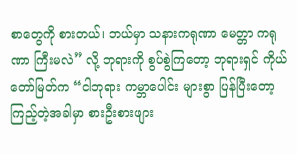စာတွေကို စားတယ်၊ ဘယ်မှာ သနားကရုဏာ မေတ္တာ ကရုဏာ ကြီးမလဲ” လို့ ဘုရားကို စွပ်စွဲကြတော့ ဘုရားရှင် ကိုယ်တော်မြတ်က “ငါဘုရား ကမ္ဘာပေါင်း များစွာ ပြန်ပြီးတော့ ကြည့်တဲ့အခါမှာ စားဦးစားဖျား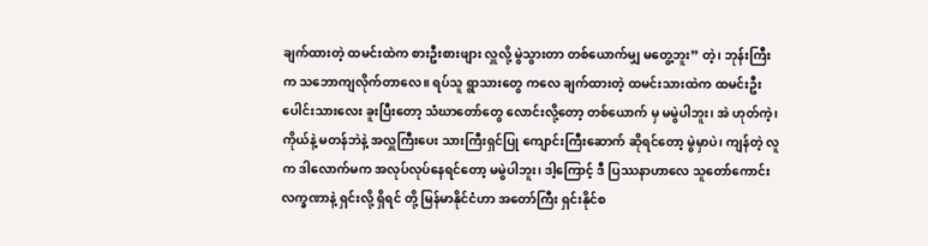ချက်ထားတဲ့ ထမင်းထဲက စားဦးစားဖျား လှူလို့ မွဲသွားတာ တစ်ယောက်မျှ မတွေ့ဘူး” တဲ့၊ ဘုန်းကြီးက သဘောကျလိုက်တာလေ။ ရပ်သူ ရွာသားတွေ ကလေ ချက်ထားတဲ့ ထမင်းသားထဲက ထမင်းဦးပေါင်းသားလေး ခူးပြီးတော့ သံဃာတော်တွေ လောင်းလို့တော့ တစ်ယောက် မှ မမွဲပါဘူး၊ အဲ ဟုတ်ကဲ့၊ ကိုယ်နဲ့ မတန်ဘဲနဲ့ အလှူကြီးပေး သားကြီးရှင်ပြု ကျောင်းကြီးဆောက် ဆိုရင်တော့ မွဲမှာပဲ၊ ကျန်တဲ့ လူက ဒါလောက်မက အလုပ်လုပ်နေရင်တော့ မမွဲပါဘူး၊ ဒါ့ကြောင့် ဒီ ပြဿနာဟာလေ သူတော်ကောင်း လက္ခဏာနဲ့ ရှင်းလို့ ရှိရင် တို့ မြန်မာနိုင်ငံဟာ အတော်ကြီး ရှင်းနိုင်စ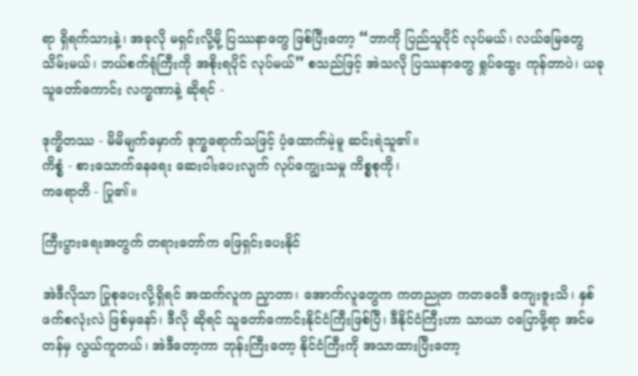ရာ ရှိရက်သားနဲ့၊ အခုလို မရှင်းလို့မို့ ပြဿနာတွေ ဖြစ်ပြီးတော့ “ဘာကို ပြည်သူပိုင် လုပ်မယ်၊ လယ်မြေတွေ သိမ်းမယ်၊ ဘယ်စက်ရုံကြီးကို အစိုးရပိုင် လုပ်မယ်” စသည်ဖြင့် အဲသလို ပြဿနာတွေ ရှုပ်ထွေး ကုန်တာပဲ၊ ယခု သူတော်ကောင်း လက္ခဏာနဲ့ ဆိုရင် -

ဒုက္ခိတဿ - မိမိမျက်မှောက် ဒုက္ခရောက်သဖြင့် ပံ့ထောက်မဲ့မူ ဆင်းရဲသူ၏။
ကိစ္စံ - စားသောက်နေရေး ဆေးဝါးပေးလျက် လုပ်ကျွေးသမှု ကိစ္စစုကို၊
ကရောတိ - ပြု၏။

ကြီးပွားရေးအတွက် တရားတော်က ဖြေရှင်းပေးနိုင်

အဲဒီလိုသာ ပြုစုပေးလို့ရှိရင် အထက်လူက ညှာတာ၊ အောက်လူတွေက ကတညုတ ကတဝေဒီ ကျေးဇူးသိ၊ နှစ်ဖက်စလုံးလဲ ဖြစ်မှနော်၊ ဒီလို ဆိုရင် သူတော်ကောင်းနိုင်ငံကြီးဖြစ်ပြီ၊ ဒီနိုင်ငံကြီးဟာ သာယာ ဝပြောဖို့ရာ အင်မတန်မှ လွယ်ကူတယ်၊ အဲဒီတော့ကာ ဘုန်းကြီးတော့ နိုင်ငံကြီးကို အသာထားပြီးတော့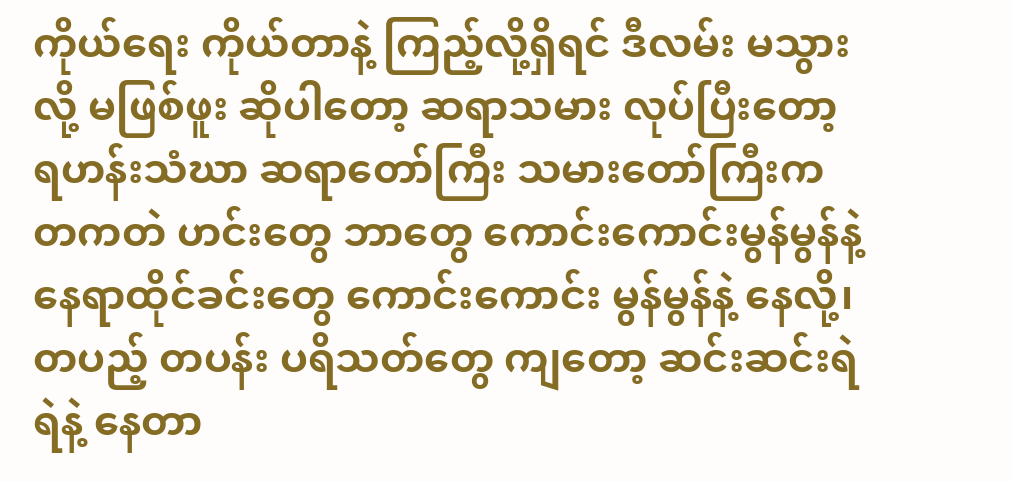ကိုယ်ရေး ကိုယ်တာနဲ့ ကြည့်လို့ရှိရင် ဒီလမ်း မသွားလို့ မဖြစ်ဖူး ဆိုပါတော့ ဆရာသမား လုပ်ပြီးတော့ ရဟန်းသံဃာ ဆရာတော်ကြီး သမားတော်ကြီးက တကတဲ ဟင်းတွေ ဘာတွေ ကောင်းကောင်းမွန်မွန်နဲ့ နေရာထိုင်ခင်းတွေ ကောင်းကောင်း မွန်မွန်နဲ့ နေလို့၊ တပည့် တပန်း ပရိသတ်တွေ ကျတော့ ဆင်းဆင်းရဲရဲနဲ့ နေတာ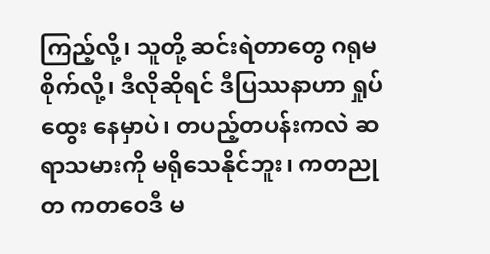ကြည့်လို့၊ သူတို့ ဆင်းရဲတာတွေ ဂရုမစိုက်လို့၊ ဒီလိုဆိုရင် ဒီပြဿနာဟာ ရှုပ်ထွေး နေမှာပဲ၊ တပည့်တပန်းကလဲ ဆရာသမားကို မရိုသေနိုင်ဘူး၊ ကတညုတ ကတဝေဒီ မ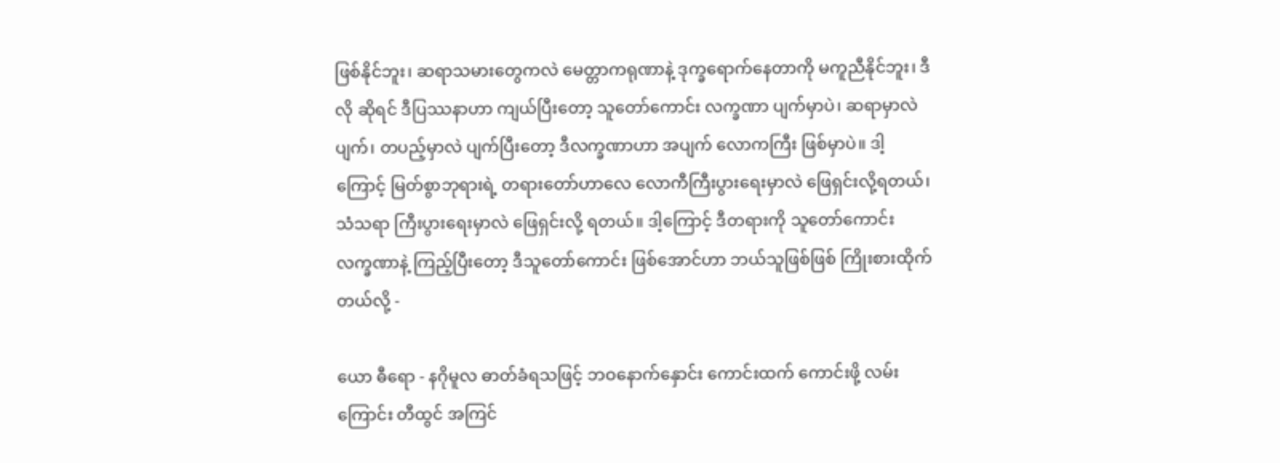ဖြစ်နိုင်ဘူး၊ ဆရာသမားတွေကလဲ မေတ္တာကရုဏာနဲ့ ဒုက္ခရောက်နေတာကို မကူညီနိုင်ဘူး၊ ဒီလို ဆိုရင် ဒီပြဿနာဟာ ကျယ်ပြီးတော့ သူတော်ကောင်း လက္ခဏာ ပျက်မှာပဲ၊ ဆရာမှာလဲ ပျက်၊ တပည့်မှာလဲ ပျက်ပြီးတော့ ဒီလက္ခဏာဟာ အပျက် လောကကြီး ဖြစ်မှာပဲ။ ဒါ့ကြောင့် မြတ်စွာဘုရားရဲ့ တရားတော်ဟာလေ လောကီကြီးပွားရေးမှာလဲ ဖြေရှင်းလို့ရတယ်၊ သံသရာ ကြီးပွားရေးမှာလဲ ဖြေရှင်းလို့ ရတယ်။ ဒါ့ကြောင့် ဒီတရားကို သူတော်ကောင်း လက္ခဏာနဲ့ ကြည့်ပြီးတော့ ဒီသူတော်ကောင်း ဖြစ်အောင်ဟာ ဘယ်သူဖြစ်ဖြစ် ကြိုးစားထိုက်တယ်လို့ -

ယော ဓီရော - နဂိုမူလ ဓာတ်ခံရသဖြင့် ဘဝနောက်နှောင်း ကောင်းထက် ကောင်းဖို့ လမ်းကြောင်း တီထွင် အကြင်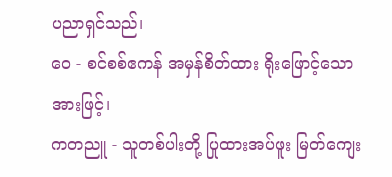ပညာရှင်သည်၊
ဝေ - စင်စစ်ဧကန် အမှန်စိတ်ထား ရိုးဖြောင့်သောအားဖြင့်၊
ကတညူ - သူတစ်ပါးတို့ ပြုထားအပ်ဖူး မြတ်ကျေး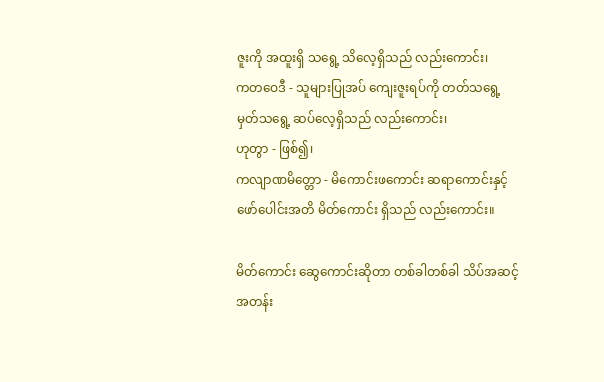ဇူးကို အထူးရှိ သရွေ့ သိလေ့ရှိသည် လည်းကောင်း၊
ကတဝေဒီ - သူများပြုအပ် ကျေးဇူးရပ်ကို တတ်သရွေ့ မှတ်သရွေ့ ဆပ်လေ့ရှိသည် လည်းကောင်း၊
ဟုတွာ - ဖြစ်၍၊
ကလျာဏမိတ္တော - မိကောင်းဖကောင်း ဆရာကောင်းနှင့် ဖော်ပေါင်းအတိ မိတ်ကောင်း ရှိသည် လည်းကောင်း။

မိတ်ကောင်း ဆွေကောင်းဆိုတာ တစ်ခါတစ်ခါ သိပ်အဆင့်အတန်း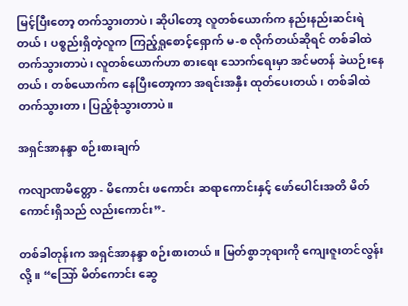မြင့်ပြီးတော့ တက်သွားတာပဲ၊ ဆိုပါတော့ လူတစ်ယောက်က နည်းနည်းဆင်းရဲတယ်၊ ပစ္စည်းရှိတဲ့လူက ကြည့်ရှုစောင့်ရှောက် မ-စ လိုက်တယ်ဆိုရင် တစ်ခါထဲ တက်သွားတာပဲ၊ လူတစ်ယောက်ဟာ စားရေး သောက်ရေးမှာ အင်မတန် ခဲယဉ်းနေတယ်၊ တစ်ယောက်က နေပြီးတော့ကာ အရင်းအနှီး ထုတ်ပေးတယ်၊ တစ်ခါထဲ တက်သွားတာ၊ ပြည့်စုံသွားတာပဲ။

အရှင်အာနန္ဒာ စဉ်းစားချက်

ကလျာဏမိတ္တော - မိကောင်း ဖကောင်း ဆရာကောင်းနှင့် ဖော်ပေါင်းအတိ မိတ်ကောင်းရှိသည် လည်းကောင်း”-

တစ်ခါတုန်းက အရှင်အာနန္ဒာ စဉ်းစားတယ်။ မြတ်စွာဘုရားကို ကျေးဇူးတင်လွန်းလို့။ “သြော် မိတ်ကောင်း ဆွေ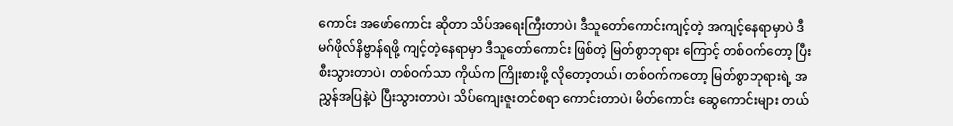ကောင်း အဖော်ကောင်း ဆိုတာ သိပ်အရေးကြီးတာပဲ၊ ဒီသူတော်ကောင်းကျင့်တဲ့ အကျင့်နေရာမှာပဲ ဒီမဂ်ဖိုလ်နိဗ္ဗာန်ရဖို့ ကျင့်တဲ့နေရာမှာ ဒီသူတော်ကောင်း ဖြစ်တဲ့ မြတ်စွာဘုရား ကြောင့် တစ်ဝက်တော့ ပြီးစီးသွားတာပဲ၊ တစ်ဝက်သာ ကိုယ်က ကြိုးစားဖို့ လိုတော့တယ်၊ တစ်ဝက်ကတော့ မြတ်စွာဘုရားရဲ့ အညွှန်အပြနဲ့ပဲ ပြီးသွားတာပဲ၊ သိပ်ကျေးဇူးတင်စရာ ကောင်းတာပဲ၊ မိတ်ကောင်း ဆွေကောင်းများ တယ်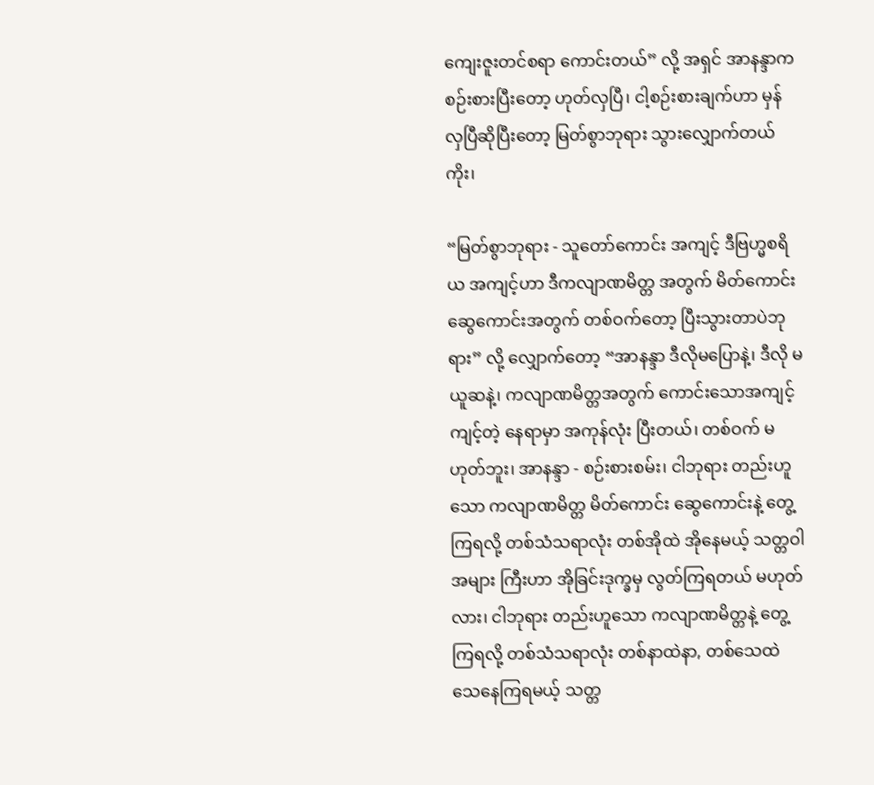ကျေးဇူးတင်စရာ ကောင်းတယ်” လို့ အရှင် အာနန္ဒာက စဉ်းစားပြီးတော့ ဟုတ်လှပြီ၊ ငါ့စဉ်းစားချက်ဟာ မှန်လှပြီဆိုပြီးတော့ မြတ်စွာဘုရား သွားလျှောက်တယ်ကိုး၊

“မြတ်စွာဘုရား - သူတော်ကောင်း အကျင့် ဒီဗြဟ္မစရိယ အကျင့်ဟာ ဒီကလျာဏမိတ္တ အတွက် မိတ်ကောင်း ဆွေကောင်းအတွက် တစ်ဝက်တော့ ပြီးသွားတာပဲဘုရား” လို့ လျှောက်တော့ “အာနန္ဒာ ဒီလိုမပြောနဲ့၊ ဒီလို မယူဆနဲ့၊ ကလျာဏမိတ္တအတွက် ကောင်းသောအကျင့် ကျင့်တဲ့ နေရာမှာ အကုန်လုံး ပြီးတယ်၊ တစ်ဝက် မဟုတ်ဘူး၊ အာနန္ဒာ - စဉ်းစားစမ်း၊ ငါဘုရား တည်းဟူသော ကလျာဏမိတ္တ မိတ်ကောင်း ဆွေကောင်းနဲ့ တွေ့ကြရလို့ တစ်သံသရာလုံး တစ်အိုထဲ အိုနေမယ့် သတ္တဝါအများ ကြီးဟာ အိုခြင်းဒုက္ခမှ လွတ်ကြရတယ် မဟုတ်လား၊ ငါဘုရား တည်းဟူသော ကလျာဏမိတ္တနဲ့ တွေ့ကြရလို့ တစ်သံသရာလုံး တစ်နာထဲနာ, တစ်သေထဲ သေနေကြရမယ့် သတ္တ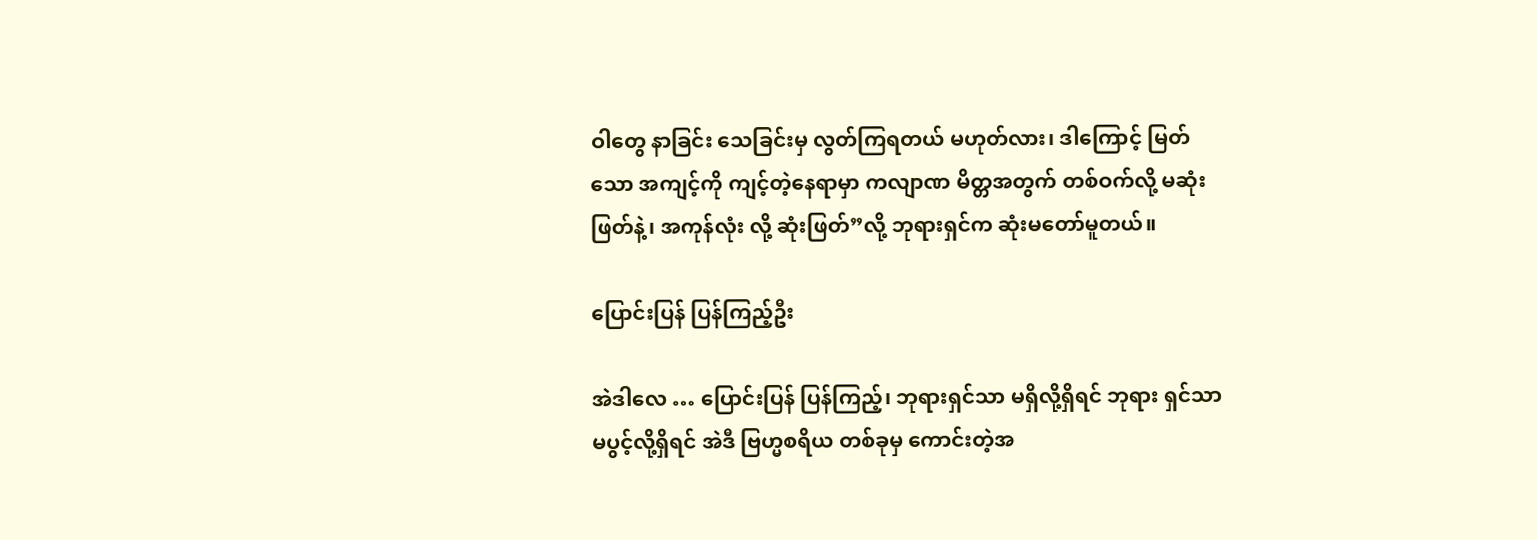ဝါတွေ နာခြင်း သေခြင်းမှ လွတ်ကြရတယ် မဟုတ်လား၊ ဒါကြောင့် မြတ်သော အကျင့်ကို ကျင့်တဲ့နေရာမှာ ကလျာဏ မိတ္တအတွက် တစ်ဝက်လို့ မဆုံးဖြတ်နဲ့၊ အကုန်လုံး လို့ ဆုံးဖြတ်”လို့ ဘုရားရှင်က ဆုံးမတော်မူတယ်။

ပြောင်းပြန် ပြန်ကြည့်ဦး

အဲဒါလေ … ပြောင်းပြန် ပြန်ကြည့်၊ ဘုရားရှင်သာ မရှိလို့ရှိရင် ဘုရား ရှင်သာ မပွင့်လို့ရှိရင် အဲဒီ ဗြဟ္မစရိယ တစ်ခုမှ ကောင်းတဲ့အ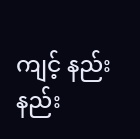ကျင့် နည်းနည်း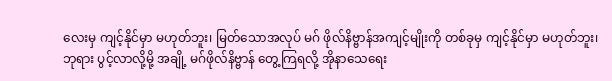လေးမှ ကျင့်နိုင်မှာ မဟုတ်ဘူး၊ မြတ်သောအလုပ် မဂ် ဖိုလ်နိဗ္ဗာန်အကျင့်မျိုးကို တစ်ခုမှ ကျင့်နိုင်မှာ မဟုတ်ဘူး၊ ဘုရား ပွင့်လာလို့မို့ အချို့ မဂ်ဖိုလ်နိဗ္ဗာန် တွေ့ကြရလို့ အိုနာသေရေး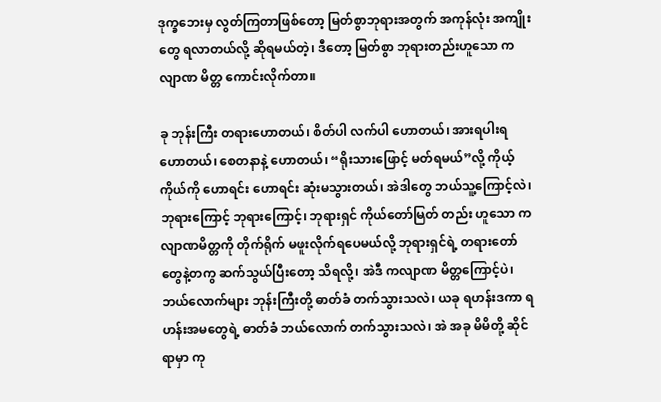ဒုက္ခဘေးမှ လွတ်ကြတာဖြစ်တော့ မြတ်စွာဘုရားအတွက် အကုန်လုံး အကျိုးတွေ ရလာတယ်လို့ ဆိုရမယ်တဲ့၊ ဒီတော့ မြတ်စွာ ဘုရားတည်းဟူသော ကလျာဏ မိတ္တ ကောင်းလိုက်တာ။

ခု ဘုန်းကြီး တရားဟောတယ်၊ စိတ်ပါ လက်ပါ ဟောတယ်၊ အားရပါးရ ဟောတယ်၊ စေတနာနဲ့ ဟောတယ်၊ “ရိုးသားဖြောင့် မတ်ရမယ်”လို့ ကိုယ့်ကိုယ်ကို ဟောရင်း ဟောရင်း ဆုံးမသွားတယ်၊ အဲဒါတွေ ဘယ်သူ့ကြောင့်လဲ၊ ဘုရားကြောင့် ဘုရားကြောင့်၊ ဘုရားရှင် ကိုယ်တော်မြတ် တည်း ဟူသော ကလျာဏမိတ္တကို တိုက်ရိုက် မဖူးလိုက်ရပေမယ်လို့ ဘုရားရှင်ရဲ့ တရားတော်တွေနဲ့တကွ ဆက်သွယ်ပြီးတော့ သိရလို့၊ အဲဒီ ကလျာဏ မိတ္တကြောင့်ပဲ၊ ဘယ်လောက်များ ဘုန်းကြီးတို့ ဓာတ်ခံ တက်သွားသလဲ၊ ယခု ရဟန်းဒကာ ရဟန်းအမတွေရဲ့ ဓာတ်ခံ ဘယ်လောက် တက်သွားသလဲ၊ အဲ အခု မိမိတို့ ဆိုင်ရာမှာ ကု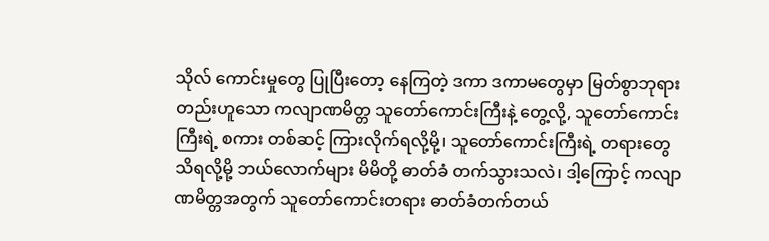သိုလ် ကောင်းမှုတွေ ပြုပြီးတော့ နေကြတဲ့ ဒကာ ဒကာမတွေမှာ မြတ်စွာဘုရား တည်းဟူသော ကလျာဏမိတ္တ သူတော်ကောင်းကြီးနဲ့ တွေ့လို့, သူတော်ကောင်း ကြီးရဲ့ စကား တစ်ဆင့် ကြားလိုက်ရလို့မို့၊ သူတော်ကောင်းကြီးရဲ့ တရားတွေ သိရလို့မို့ ဘယ်လောက်များ မိမိတို့ ဓာတ်ခံ တက်သွားသလဲ၊ ဒါ့ကြောင့် ကလျာဏမိတ္တအတွက် သူတော်ကောင်းတရား ဓာတ်ခံတက်တယ်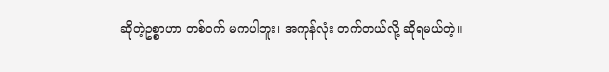ဆိုတဲ့ဥစ္စာဟာ တစ်ဝက် မကပါဘူး၊ အကုန်လုံး တက်တယ်လို့ ဆိုရမယ်တဲ့။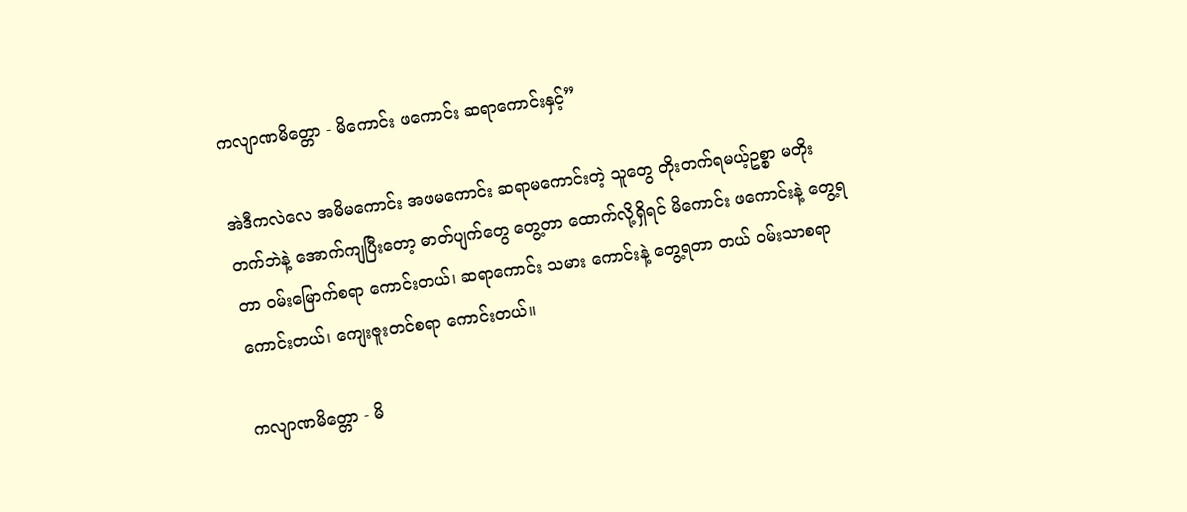ကလျာဏမိတ္တော - မိကောင်း ဖကောင်း ဆရာကောင်းနှင့်”

အဲဒီကလဲလေ အမိမကောင်း အဖမကောင်း ဆရာမကောင်းတဲ့ သူတွေ တိုးတက်ရမယ့်ဥစ္စာ မတိုးတက်ဘဲနဲ့ အောက်ကျပြီးတော့ ဓာတ်ပျက်တွေ တွေ့တာ ထောက်လို့ရှိရင် မိကောင်း ဖကောင်းနဲ့ တွေ့ရတာ ဝမ်းမြောက်စရာ ကောင်းတယ်၊ ဆရာကောင်း သမား ကောင်းနဲ့ တွေ့ရတာ တယ် ဝမ်းသာစရာ ကောင်းတယ်၊ ကျေးဇူးတင်စရာ ကောင်းတယ်။

ကလျာဏမိတ္တော - မိ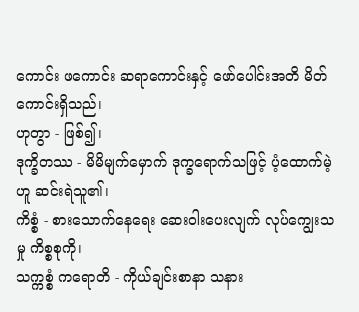ကောင်း ဖကောင်း ဆရာကောင်းနှင့် ဖော်ပေါင်းအတိ မိတ်ကောင်းရှိသည်၊
ဟုတွာ - ဖြစ်၍၊
ဒုက္ခိတဿ - မိမိမျက်မှောက် ဒုက္ခရောက်သဖြင့် ပံ့ထောက်မဲ့ဟူ ဆင်းရဲသူ၏၊
ကိစ္စံ - စားသောက်နေရေး ဆေးဝါးပေးလျက် လုပ်ကျွေးသမှု ကိစ္စစုကို၊
သက္ကစ္စံ ကရောတိ - ကိုယ်ချင်းစာနာ သနား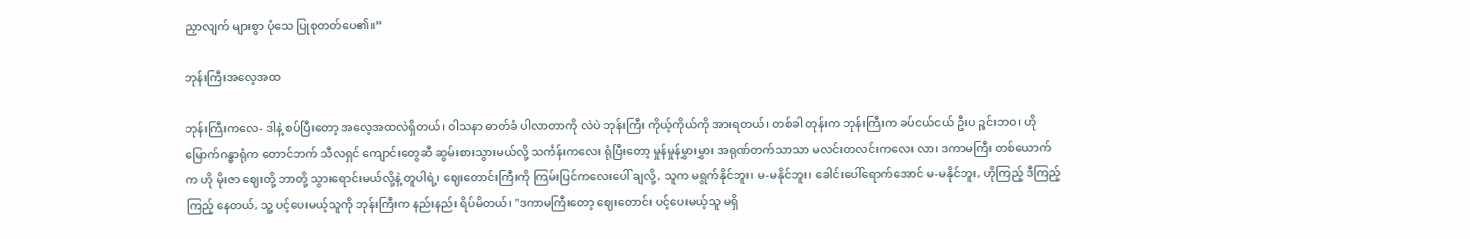ညှာလျက် များစွာ ပုံသေ ပြုစုတတ်ပေ၏။”

ဘုန်းကြီးအလေ့အထ

ဘုန်းကြီးကလေ- ဒါနဲ့ စပ်ပြီးတော့ အလေ့အထလဲရှိတယ်၊ ဝါသနာ ဓာတ်ခံ ပါလာတာကို လဲပဲ ဘုန်းကြီး ကိုယ့်ကိုယ်ကို အားရတယ်၊ တစ်ခါ တုန်းက ဘုန်းကြီးက ခပ်ငယ်ငယ် ဦးပ ဉ္စင်းဘဝ၊ ဟို မြောက်ဂန္ဓာရုံက တောင်ဘက် သီလရှင် ကျောင်းတွေဆီ ဆွမ်းစားသွားမယ်လို့ သင်္ကန်းကလေး ရုံပြီးတော့ မှုန်မှုန်မွှားမွှား အရုဏ်တက်သာသာ မလင်းတလင်းကလေး လာ၊ ဒကာမကြီး တစ်ယောက်က ဟို မိုးဇာ ဈေးတို့ ဘာတို့ သွားရောင်းမယ်လို့နဲ့ တူပါရဲ့၊ ဈေးတောင်းကြီးကို ကြမ်းပြင်ကလေးပေါ် ချလို့, သူက မရွက်နိုင်ဘူး၊ မ-မနိုင်ဘူး၊ ခေါင်းပေါ်ရောက်အောင် မ-မနိုင်ဘူး, ဟိုကြည့် ဒီကြည့် ကြည့် နေတယ်, သူ့ ပင့်ပေးမယ့်သူကို ဘုန်းကြီးက နည်းနည်း ရိပ်မိတယ်၊ "ဒကာမကြီးတော့ ဈေးတောင်း ပင့်ပေးမယ့်သူ မရှိ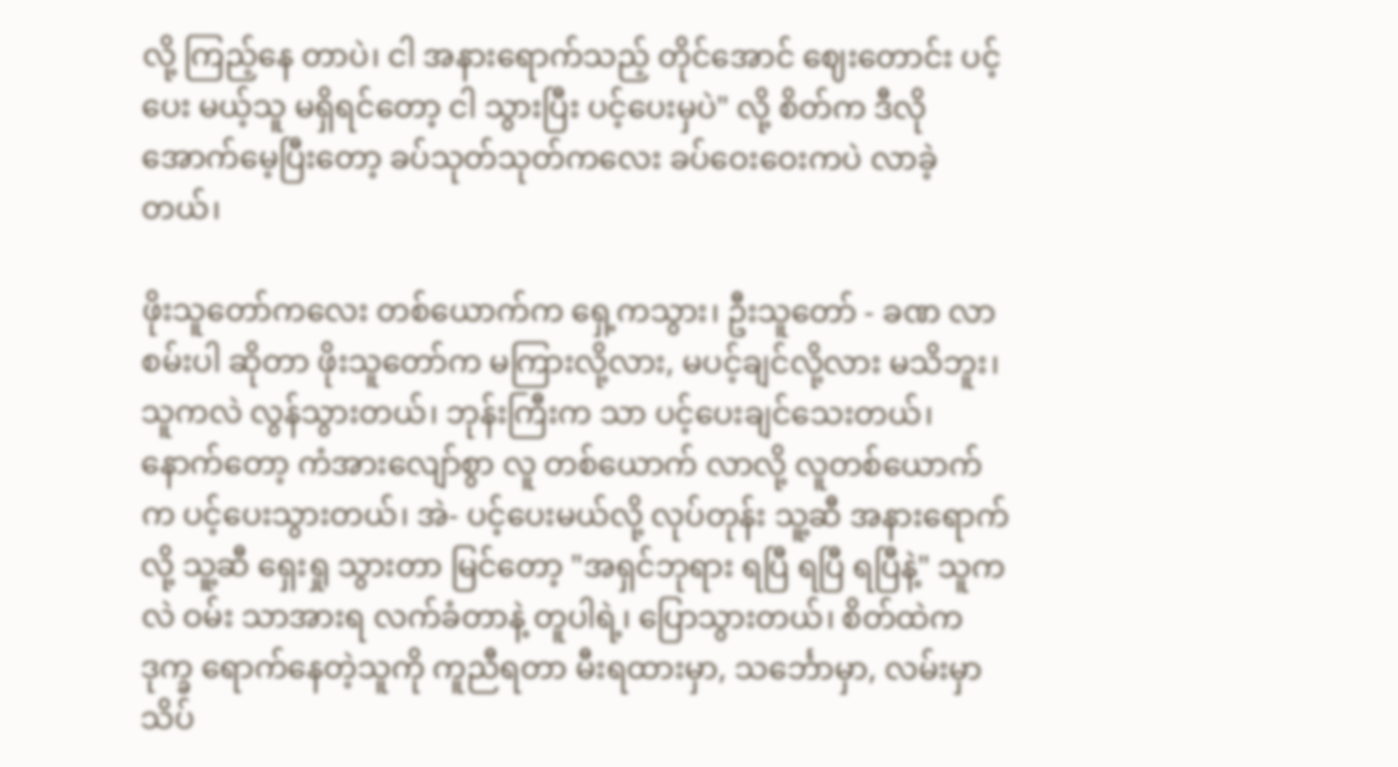လို့ ကြည့်နေ တာပဲ၊ ငါ အနားရောက်သည့် တိုင်အောင် ဈေးတောင်း ပင့်ပေး မယ့်သူ မရှိရင်တော့ ငါ သွားပြီး ပင့်ပေးမှပဲ" လို့ စိတ်က ဒီလို အောက်မေ့ပြီးတော့ ခပ်သုတ်သုတ်ကလေး ခပ်ဝေးဝေးကပဲ လာခဲ့ တယ်၊

ဖိုးသူတော်ကလေး တစ်ယောက်က ရှေ့ကသွား၊ ဦးသူတော် - ခဏ လာစမ်းပါ ဆိုတာ ဖိုးသူတော်က မကြားလို့လား, မပင့်ချင်လို့လား မသိဘူး၊ သူကလဲ လွန်သွားတယ်၊ ဘုန်းကြီးက သာ ပင့်ပေးချင်သေးတယ်၊ နောက်တော့ ကံအားလျော်စွာ လူ တစ်ယောက် လာလို့ လူတစ်ယောက်က ပင့်ပေးသွားတယ်၊ အဲ- ပင့်ပေးမယ်လို့ လုပ်တုန်း သူ့ဆီ အနားရောက်လို့ သူ့ဆီ ရှေးရှု သွားတာ မြင်တော့ "အရှင်ဘုရား ရပြီ ရပြီ ရပြီနဲ့" သူကလဲ ဝမ်း သာအားရ လက်ခံတာနဲ့ တူပါရဲ့၊ ပြောသွားတယ်၊ စိတ်ထဲက ဒုက္ခ ရောက်နေတဲ့သူကို ကူညီရတာ မီးရထားမှာ, သင်္ဘောမှာ, လမ်းမှာ သိပ်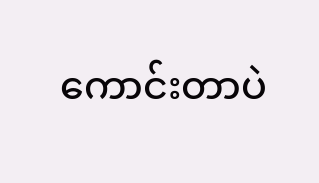ကောင်းတာပဲ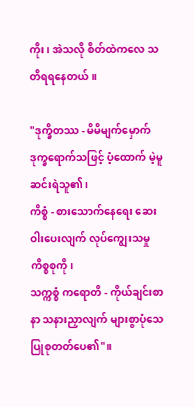ကိုး၊ အဲသလို စိတ်ထဲကလေ သတိရရနေတယ်။

"ဒုက္ခိတဿ - မိမိမျက်မှောက် ဒုက္ခရောက်သဖြင့် ပံ့ထောက် မဲ့မူ ဆင်းရဲသူ၏၊
ကိစ္စံ - စားသောက်နေရေး ဆေးဝါးပေးလျက် လုပ်ကျွေးသမှု ကိစ္စစုကို၊
သက္ကစ္စံ ကရောတိ - ကိုယ်ချင်းစာနာ သနားညှာလျက် များစွာပုံသေ ပြုစုတတ်ပေ၏"။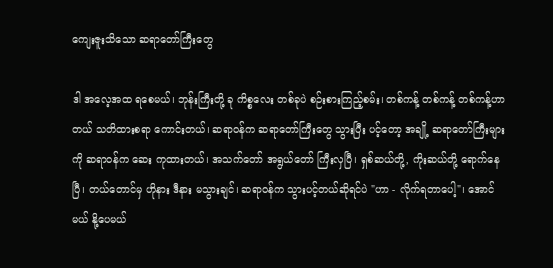ကျေးဇူးသိသော ဆရာတော်ကြီးတွေ

ဒါ အလေ့အထ ရစေမယ်၊ ဘုန်းကြီးတို့ ခု ကိစ္စလေး တစ်ခုပဲ စဉ်းစားကြည့်စမ်း၊ တစ်ကန့် တစ်ကန့် တစ်ကန့်ဟာ တယ် သတိထားစရာ ကောင်းတယ်၊ ဆရာဝန်က ဆရာတော်ကြီးတွေ သွားပြီး ပင့်တော့ အချို့ ဆရာတော်ကြီးများကို ဆရာဝန်က ဆေး ကုထားတယ်၊ အသက်တော် အရွယ်တော် ကြီးလှပြီ၊ ရှစ်ဆယ်တို့, ကိုးဆယ်တို့ ရောက်နေပြီ၊ တယ်တောင်မှ ဟိုနား ဒီနား မသွားချင်၊ ဆရာဝန်က သွားပင့်တယ်ဆိုရင်ပဲ "ဟာ - လိုက်ရတာပေါ့"၊ အောင်မယ် နို့ပေမယ်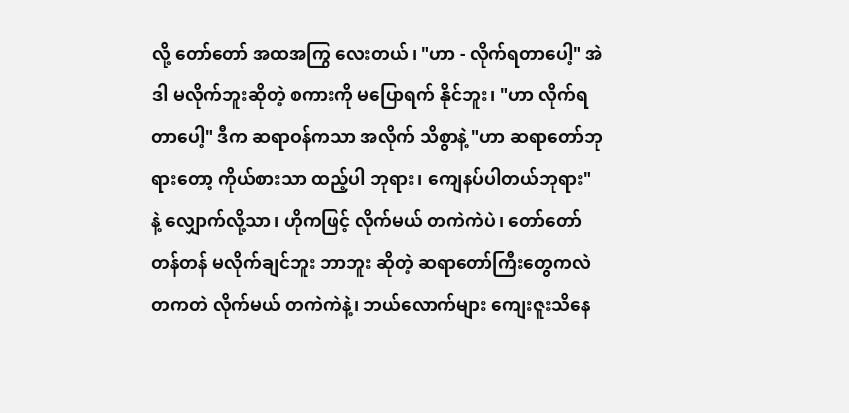လို့ တော်တော် အထအကြွ လေးတယ်၊ "ဟာ - လိုက်ရတာပေါ့" အဲဒါ မလိုက်ဘူးဆိုတဲ့ စကားကို မပြောရက် နိုင်ဘူး၊ "ဟာ လိုက်ရတာပေါ့" ဒီက ဆရာဝန်ကသာ အလိုက် သိစွာနဲ့ "ဟာ ဆရာတော်ဘုရားတော့ ကိုယ်စားသာ ထည့်ပါ ဘုရား၊ ကျေနပ်ပါတယ်ဘုရား" နဲ့ လျှောက်လို့သာ၊ ဟိုကဖြင့် လိုက်မယ် တကဲကဲပဲ၊ တော်တော်တန်တန် မလိုက်ချင်ဘူး ဘာဘူး ဆိုတဲ့ ဆရာတော်ကြီးတွေကလဲ တကတဲ လိုက်မယ် တကဲကဲနဲ့၊ ဘယ်လောက်များ ကျေးဇူးသိနေ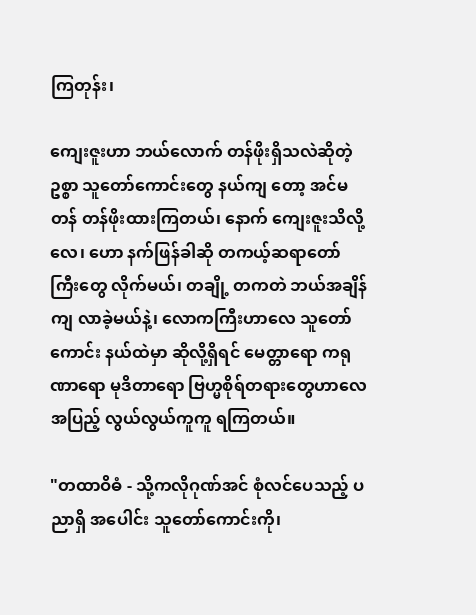ကြတုန်း၊

ကျေးဇူးဟာ ဘယ်လောက် တန်ဖိုးရှိသလဲဆိုတဲ့ဥစ္စာ သူတော်ကောင်းတွေ နယ်ကျ တော့ အင်မတန် တန်ဖိုးထားကြတယ်၊ နောက် ကျေးဇူးသိလို့လေ၊ ဟော နက်ဖြန်ခါဆို တကယ့်ဆရာတော်ကြီးတွေ လိုက်မယ်၊ တချို့ တကတဲ ဘယ်အချိန်ကျ လာခဲ့မယ်နဲ့၊ လောကကြီးဟာလေ သူတော်ကောင်း နယ်ထဲမှာ ဆိုလို့ရှိရင် မေတ္တာရော ကရုဏာရော မုဒိတာရော ဗြဟ္မစိုရ်တရားတွေဟာလေ အပြည့် လွယ်လွယ်ကူကူ ရကြတယ်။

"တထာဝိဓံ - သို့ကလိုဂုဏ်အင် စုံလင်ပေသည့် ပညာရှိ အပေါင်း သူတော်ကောင်းကို၊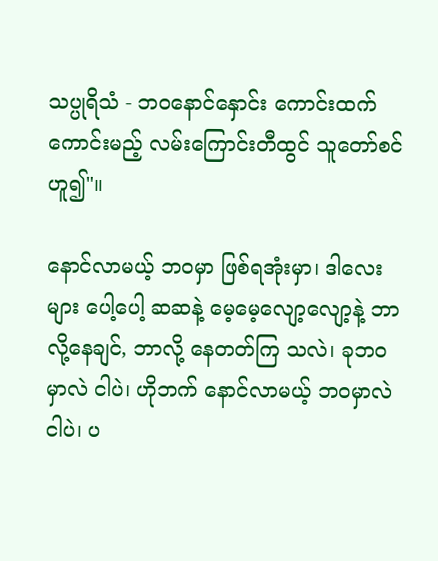သပ္ပုရိသံ - ဘဝနောင်နှောင်း ကောင်းထက်ကောင်းမည့် လမ်းကြောင်းတီထွင် သူတော်စင် ဟူ၍"။

နောင်လာမယ့် ဘဝမှာ ဖြစ်ရအုံးမှာ၊ ဒါလေးများ ပေါ့ပေါ့ ဆဆနဲ့ မေ့မေ့လျော့လျော့နဲ့ ဘာလို့နေချင်, ဘာလို့ နေတတ်ကြ သလဲ၊ ခုဘဝမှာလဲ ငါပဲ၊ ဟိုဘက် နောင်လာမယ့် ဘဝမှာလဲ ငါပဲ၊ ပ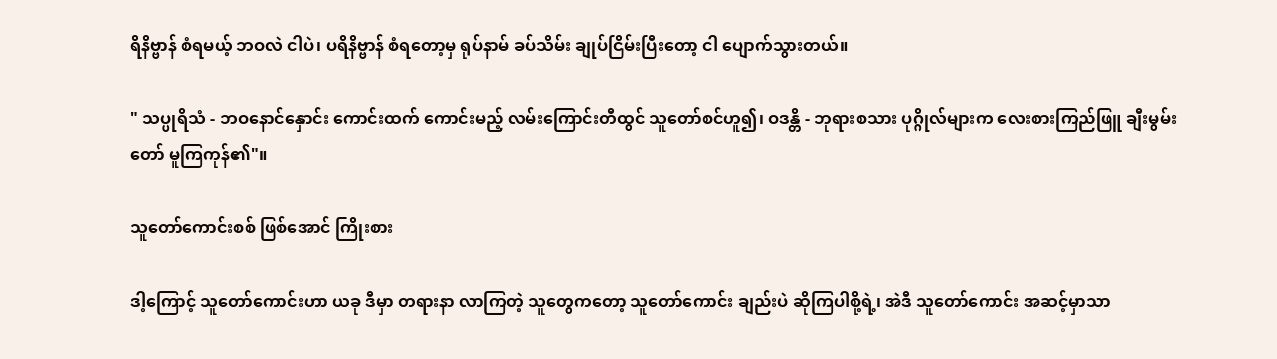ရိနိဗ္ဗာန် စံရမယ့် ဘဝလဲ ငါပဲ၊ ပရိနိဗ္ဗာန် စံရတော့မှ ရုပ်နာမ် ခပ်သိမ်း ချုပ်ငြိမ်းပြီးတော့ ငါ ပျောက်သွားတယ်။

" သပ္ပုရိသံ - ဘဝနောင်နှောင်း ကောင်းထက် ကောင်းမည့် လမ်းကြောင်းတီထွင် သူတော်စင်ဟူ၍၊ ဝဒန္တိ - ဘုရားစသား ပုဂ္ဂိုလ်များက လေးစားကြည်ဖြူ ချီးမွမ်းတော် မူကြကုန်၏"။

သူတော်ကောင်းစစ် ဖြစ်အောင် ကြိုးစား

ဒါ့ကြောင့် သူတော်ကောင်းဟာ ယခု ဒီမှာ တရားနာ လာကြတဲ့ သူတွေကတော့ သူတော်ကောင်း ချည်းပဲ ဆိုကြပါစို့ရဲ့၊ အဲဒီ သူတော်ကောင်း အဆင့်မှာသာ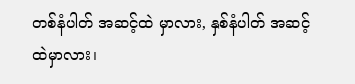တစ်နံပါတ် အဆင့်ထဲ မှာလား, နှစ်နံပါတ် အဆင့်ထဲမှာလား၊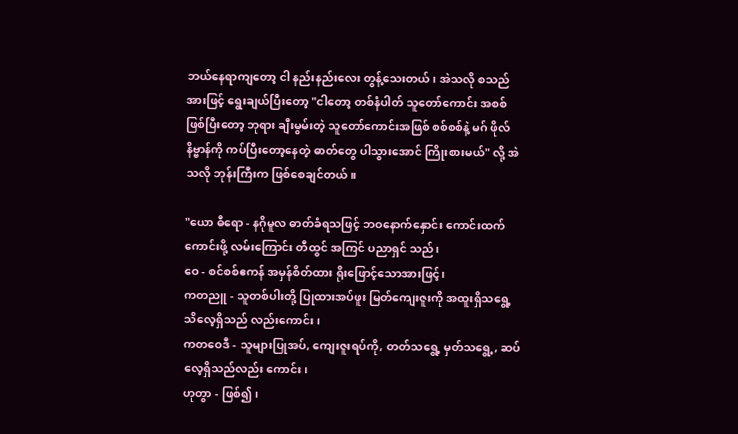ဘယ်နေရာကျတော့ ငါ နည်းနည်းလေး တွန့်သေးတယ်၊ အဲသလို စသည် အားဖြင့် ရွေးချယ်ပြီးတော့ "ငါတော့ တစ်နံပါတ် သူတော်ကောင်း အစစ် ဖြစ်ပြီးတော့ ဘုရား ချီးမွမ်းတဲ့ သူတော်ကောင်းအဖြစ် စစ်စစ်နဲ့ မဂ် ဖိုလ်နိဗ္ဗာန်ကို ကပ်ပြီးတော့နေတဲ့ ဓာတ်တွေ ပါသွားအောင် ကြိုးစားမယ်" လို့ အဲသလို ဘုန်းကြီးက ဖြစ်စေချင်တယ်။

"ယော ဓီရော - နဂိုမူလ ဓာတ်ခံရသဖြင့် ဘဝနောက်နှောင်း ကောင်းထက်ကောင်းဖို့ လမ်းကြောင်း တီထွင် အကြင် ပညာရှင် သည်၊
ဝေ - စင်စစ်ဧကန် အမှန်စိတ်ထား ရိုးဖြောင့်သောအားဖြင့်၊
ကတညူ - သူတစ်ပါးတို့ ပြုထားအပ်ဖူး မြတ်ကျေးဇူးကို အထူးရှိသရွေ့ သိလေ့ရှိသည် လည်းကောင်း၊
ကတဝေဒီ - သူများပြုအပ်, ကျေးဇူးရပ်ကို, တတ်သရွေ့ မှတ်သရွေ့, ဆပ်လေ့ရှိသည်လည်း ကောင်း၊
ဟုတွာ - ဖြစ်၍၊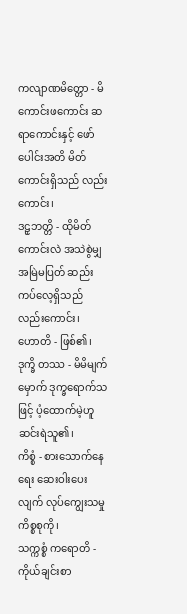ကလျာဏမိတ္တော - မိကောင်းဖကောင်း ဆရာကောင်းနှင့် ဖော်ပေါင်းအတိ မိတ်ကောင်းရှိသည် လည်းကောင်း၊
ဒဠှဘတ္တိ - ထိုမိတ်ကောင်းလဲ အသဲစွဲမျှ အမြဲမပြတ် ဆည်းကပ်လေ့ရှိသည် လည်းကောင်း၊
ဟောတိ - ဖြစ်၏၊
ဒုက္ခိ တဿ - မိမိမျက်မှောက် ဒုက္ခရောက်သဖြင့် ပံ့ထောက်မဲ့ဟူ ဆင်းရဲသူ၏၊
ကိစ္စံ - စားသောက်နေရေး ဆေးဝါးပေးလျက် လုပ်ကျွေးသမှု ကိစ္စစုကို၊
သက္ကစ္စံ ကရောတိ - ကိုယ်ချင်းစာ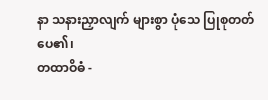နာ သနားညှာလျက် များစွာ ပုံသေ ပြုစုတတ်ပေ၏၊
တထာဝိဓံ -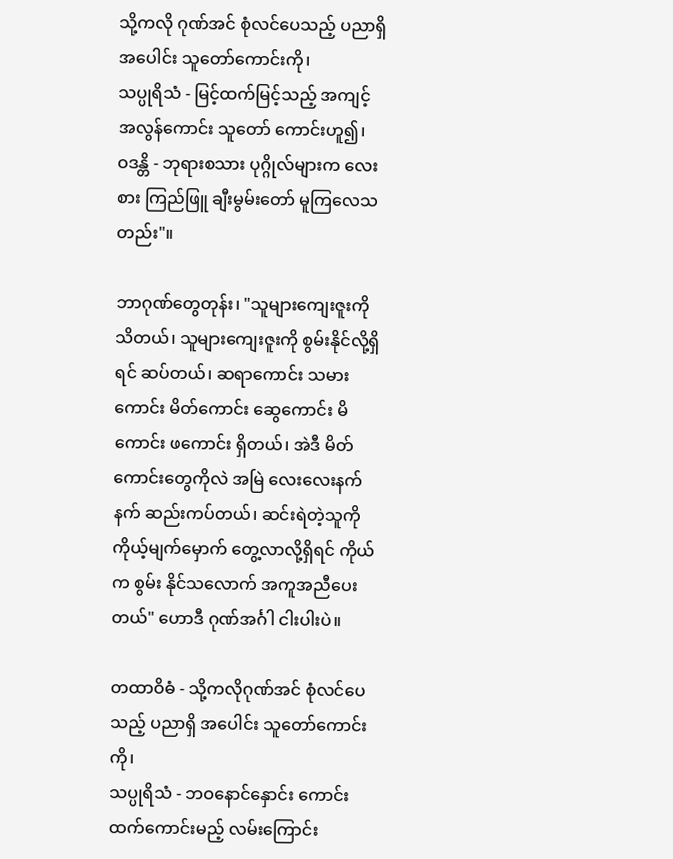သို့ကလို ဂုဏ်အင် စုံလင်ပေသည့် ပညာရှိအပေါင်း သူတော်ကောင်းကို၊
သပ္ပုရိသံ - မြင့်ထက်မြင့်သည့် အကျင့်အလွန်ကောင်း သူတော် ကောင်းဟူ၍၊
ဝဒန္တိ - ဘုရားစသား ပုဂ္ဂိုလ်များက လေးစား ကြည်ဖြူ ချီးမွမ်းတော် မူကြလေသတည်း"။

ဘာဂုဏ်တွေတုန်း၊ "သူများကျေးဇူးကို သိတယ်၊ သူများကျေးဇူးကို စွမ်းနိုင်လို့ရှိရင် ဆပ်တယ်၊ ဆရာကောင်း သမားကောင်း မိတ်ကောင်း ဆွေကောင်း မိကောင်း ဖကောင်း ရှိတယ်၊ အဲဒီ မိတ်ကောင်းတွေကိုလဲ အမြဲ လေးလေးနက်နက် ဆည်းကပ်တယ်၊ ဆင်းရဲတဲ့သူကို ကိုယ့်မျက်မှောက် တွေ့လာလို့ရှိရင် ကိုယ်က စွမ်း နိုင်သလောက် အကူအညီပေးတယ်" ဟောဒီ ဂုဏ်အင်္ဂါ ငါးပါးပဲ။

တထာဝိဓံ - သို့ကလိုဂုဏ်အင် စုံလင်ပေသည့် ပညာရှိ အပေါင်း သူတော်ကောင်းကို၊
သပ္ပုရိသံ - ဘဝနောင်နှောင်း ကောင်းထက်ကောင်းမည့် လမ်းကြောင်း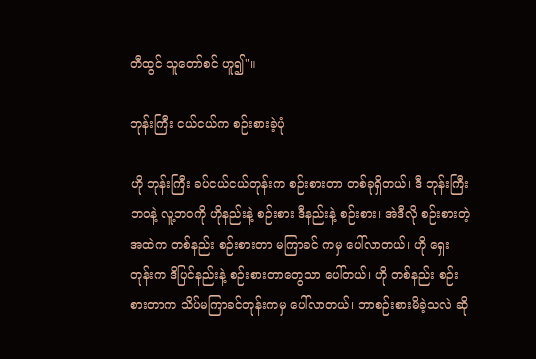တီထွင် သူတော်စင် ဟူ၍"။

ဘုန်းကြီး ငယ်ငယ်က စဉ်းစားခဲ့ပုံ

ဟို ဘုန်းကြီး ခပ်ငယ်ငယ်တုန်းက စဉ်းစားတာ တစ်ခုရှိတယ်၊ ဒီ ဘုန်းကြီးဘဝနဲ့ လူ့ဘဝကို ဟိုနည်းနဲ့ စဉ်းစား ဒီနည်းနဲ့ စဉ်းစား၊ အဲဒီလို စဉ်းစားတဲ့ အထဲက တစ်နည်း စဉ်းစားတာ မကြာခင် ကမှ ပေါ်လာတယ်၊ ဟို ရှေးတုန်းက ဒိပြင်နည်းနဲ့ စဉ်းစားတာတွေသာ ပေါ်တယ်၊ ဟို တစ်နည်း စဉ်းစားတာက သိပ်မကြာခင်တုန်းကမှ ပေါ်လာတယ်၊ ဘာစဉ်းစားမိခဲ့သလဲ ဆို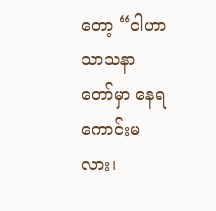တော့ “ငါဟာ သာသနာတော်မှာ နေရကောင်းမလား၊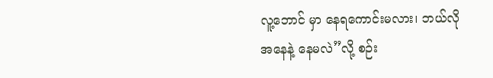လူ့ဘောင် မှာ နေရကောင်းမလား၊ ဘယ်လို အနေနဲ့ နေမလဲ”လို့ စဉ်း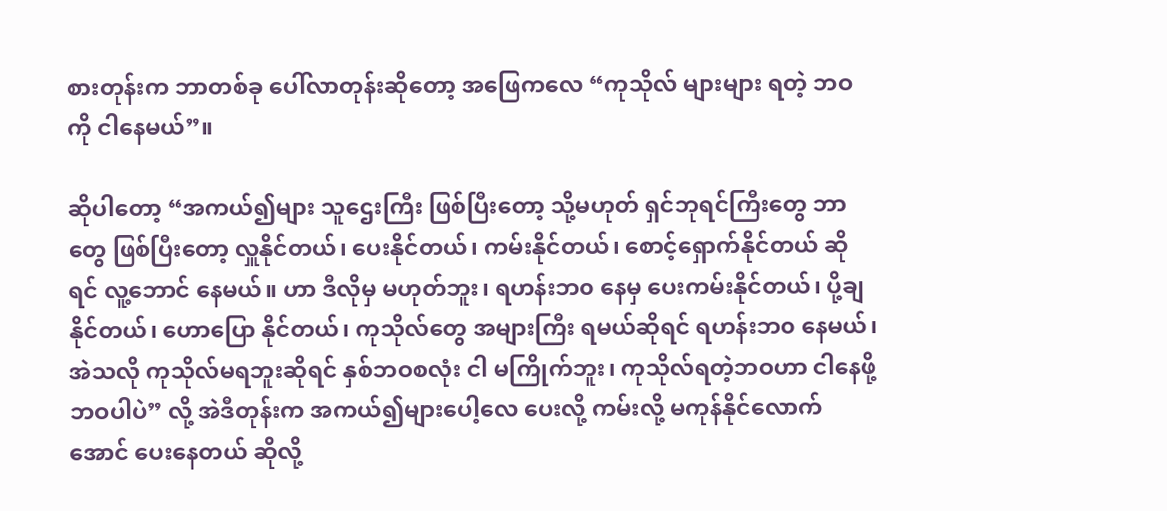စားတုန်းက ဘာတစ်ခု ပေါ်လာတုန်းဆိုတော့ အဖြေကလေ “ကုသိုလ် များများ ရတဲ့ ဘဝကို ငါနေမယ်”။

ဆိုပါတော့ “အကယ်၍များ သူဌေးကြီး ဖြစ်ပြီးတော့ သို့မဟုတ် ရှင်ဘုရင်ကြီးတွေ ဘာတွေ ဖြစ်ပြီးတော့ လှူနိုင်တယ်၊ ပေးနိုင်တယ်၊ ကမ်းနိုင်တယ်၊ စောင့်ရှောက်နိုင်တယ် ဆိုရင် လူ့ဘောင် နေမယ်။ ဟာ ဒီလိုမှ မဟုတ်ဘူး၊ ရဟန်းဘ၀ နေမှ ပေးကမ်းနိုင်တယ်၊ ပို့ချနိုင်တယ်၊ ဟောပြော နိုင်တယ်၊ ကုသိုလ်တွေ အများကြီး ရမယ်ဆိုရင် ရဟန်းဘ၀ နေမယ်၊ အဲသလို ကုသိုလ်မရဘူးဆိုရင် နှစ်ဘဝစလုံး ငါ မကြိုက်ဘူး၊ ကုသိုလ်ရတဲ့ဘဝဟာ ငါနေဖို့ ဘဝပါပဲ” လို့ အဲဒီတုန်းက အကယ်၍များပေါ့လေ ပေးလို့ ကမ်းလို့ မကုန်နိုင်လောက်အောင် ပေးနေတယ် ဆိုလို့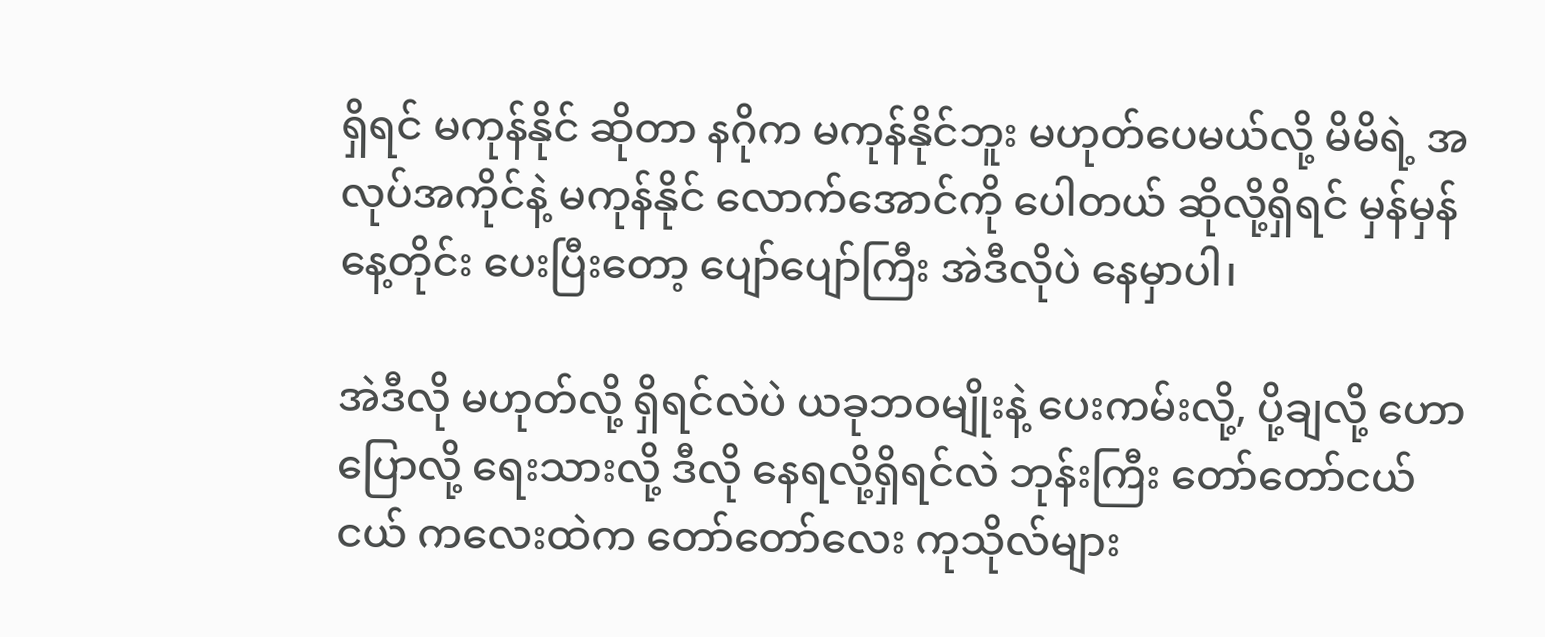ရှိရင် မကုန်နိုင် ဆိုတာ နဂိုက မကုန်နိုင်ဘူး မဟုတ်ပေမယ်လို့ မိမိရဲ့ အလုပ်အကိုင်နဲ့ မကုန်နိုင် လောက်အောင်ကို ပေါတယ် ဆိုလို့ရှိရင် မှန်မှန် နေ့တိုင်း ပေးပြီးတော့ ပျော်ပျော်ကြီး အဲဒီလိုပဲ နေမှာပါ၊

အဲဒီလို မဟုတ်လို့ ရှိရင်လဲပဲ ယခုဘဝမျိုးနဲ့ ပေးကမ်းလို့, ပို့ချလို့ ဟောပြောလို့ ရေးသားလို့ ဒီလို နေရလို့ရှိရင်လဲ ဘုန်းကြီး တော်တော်ငယ်ငယ် ကလေးထဲက တော်တော်လေး ကုသိုလ်များ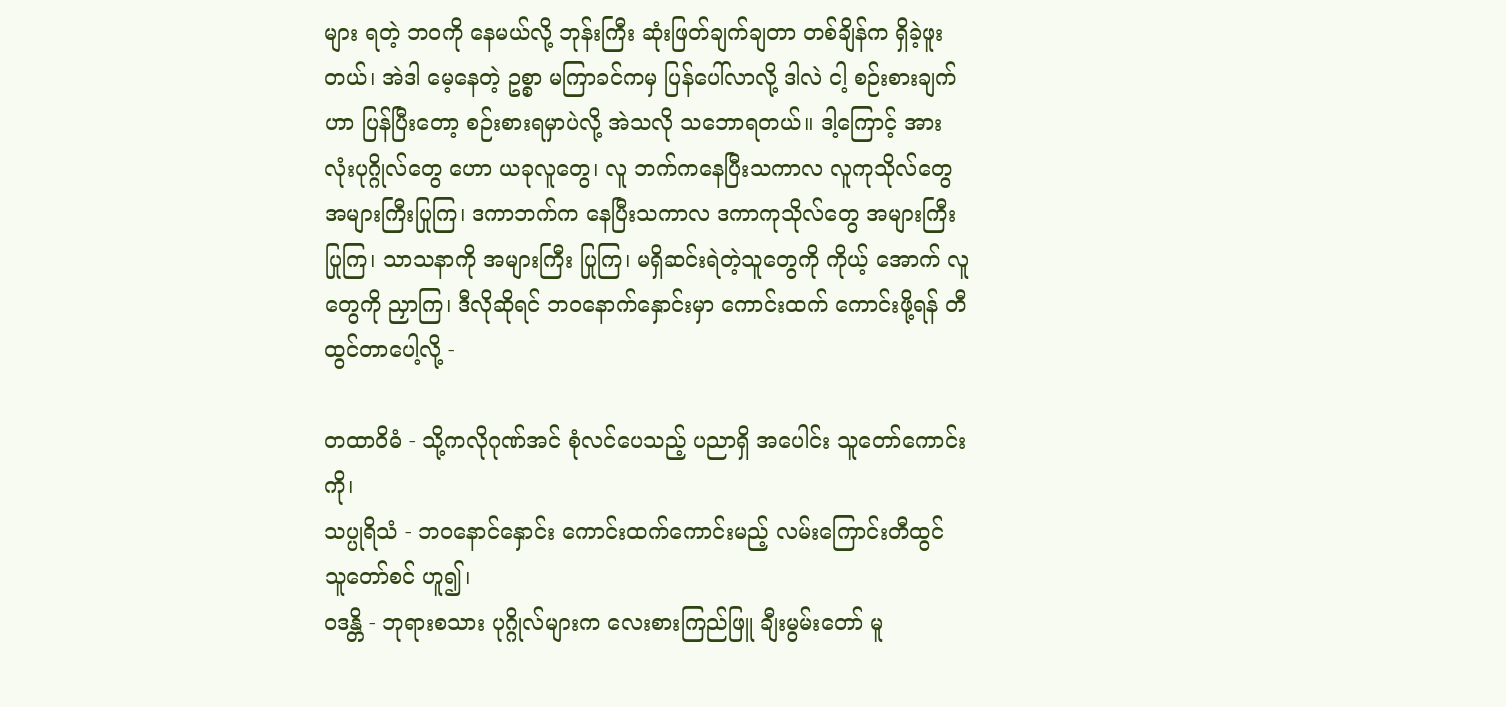များ ရတဲ့ ဘဝကို နေမယ်လို့ ဘုန်းကြီး ဆုံးဖြတ်ချက်ချတာ တစ်ချိန်က ရှိခဲ့ဖူးတယ်၊ အဲဒါ မေ့နေတဲ့ ဥစ္စာ မကြာခင်ကမှ ပြန်ပေါ်လာလို့ ဒါလဲ ငါ့ စဉ်းစားချက်ဟာ ပြန်ပြီးတော့ စဉ်းစားရမှာပဲလို့ အဲသလို သဘောရတယ်။ ဒါ့ကြောင့် အားလုံးပုဂ္ဂိုလ်တွေ ဟော ယခုလူတွေ၊ လူ ဘက်ကနေပြီးသကာလ လူကုသိုလ်တွေ အများကြီးပြုကြ၊ ဒကာဘက်က နေပြီးသကာလ ဒကာကုသိုလ်တွေ အများကြီး ပြုကြ၊ သာသနာကို အများကြီး ပြုကြ၊ မရှိဆင်းရဲတဲ့သူတွေကို ကိုယ့် အောက် လူတွေကို ညှာကြ၊ ဒီလိုဆိုရင် ဘဝနောက်နှောင်းမှာ ကောင်းထက် ကောင်းဖို့ရန် တီထွင်တာပေါ့လို့ -

တထာဝိဓံ - သို့ကလိုဂုဏ်အင် စုံလင်ပေသည့် ပညာရှိ အပေါင်း သူတော်ကောင်းကို၊
သပ္ပုရိသံ - ဘဝနောင်နှောင်း ကောင်းထက်ကောင်းမည့် လမ်းကြောင်းတီထွင် သူတော်စင် ဟူ၍၊
ဝဒန္တိ - ဘုရားစသား ပုဂ္ဂိုလ်များက လေးစားကြည်ဖြူ ချီးမွမ်းတော် မူ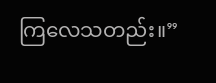ကြလေသတည်း။”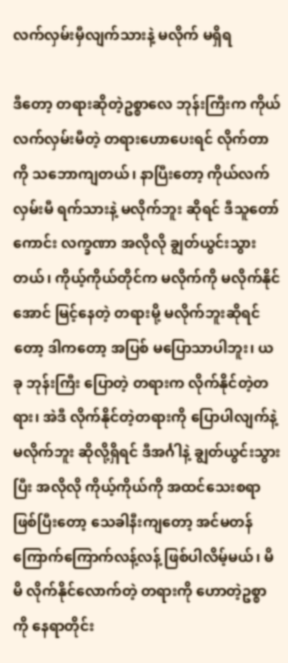လက်လှမ်းမှီလျက်သားနဲ့ မလိုက် မရှိရ

ဒီတော့ တရားဆိုတဲ့ဥစ္စာလေ ဘုန်းကြီးက ကိုယ်လက်လှမ်းမီတဲ့ တရားဟောပေးရင် လိုက်တာကို သဘောကျတယ်၊ နာပြီးတော့ ကိုယ်လက်လှမ်းမီ ရက်သားနဲ့ မလိုက်ဘူး ဆိုရင် ဒီသူတော်ကောင်း လက္ခဏာ အလိုလို ချွတ်ယွင်းသွားတယ်၊ ကိုယ့်ကိုယ်တိုင်က မလိုက်ကို မလိုက်နိုင်အောင် မြင့်နေတဲ့ တရားမို့ မလိုက်ဘူးဆိုရင်တော့ ဒါကတော့ အပြစ် မပြောသာပါဘူး၊ ယခု ဘုန်းကြီး ပြောတဲ့ တရားက လိုက်နိုင်တဲ့တရား၊ အဲဒီ လိုက်နိုင်တဲ့တရားကို ပြောပါလျက်နဲ့ မလိုက်ဘူး ဆိုလို့ရှိရင် ဒီအင်္ဂါနဲ့ ချွတ်ယွင်းသွားပြီး အလိုလို ကိုယ့်ကိုယ်ကို အထင်သေးစရာ ဖြစ်ပြီးတော့ သေခါနီးကျတော့ အင်မတန် ကြောက်ကြောက်လန့်လန့် ဖြစ်ပါလိမ့်မယ်၊ မိမိ လိုက်နိုင်လောက်တဲ့ တရားကို ဟောတဲ့ဥစ္စာကို နေရာတိုင်း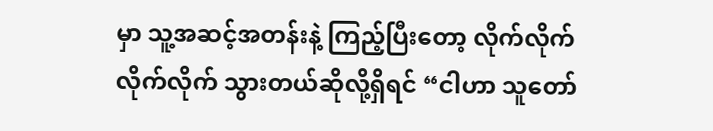မှာ သူ့အဆင့်အတန်းနဲ့ ကြည့်ပြီးတော့ လိုက်လိုက် လိုက်လိုက် သွားတယ်ဆိုလို့ရှိရင် “ငါဟာ သူတော်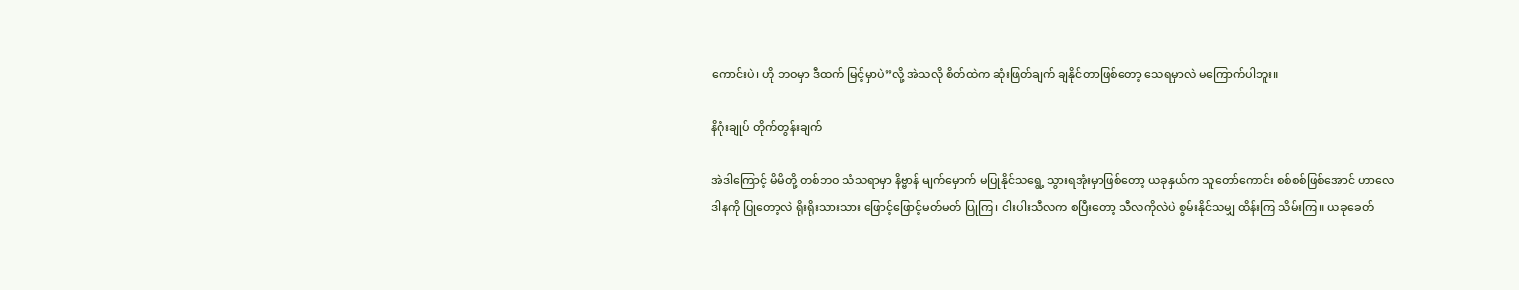ကောင်းပဲ၊ ဟို ဘဝမှာ ဒီထက် မြင့်မှာပဲ”လို့ အဲသလို စိတ်ထဲက ဆုံးဖြတ်ချက် ချနိုင်တာဖြစ်တော့ သေရမှာလဲ မကြောက်ပါဘူး။

နိဂုံးချုပ် တိုက်တွန်းချက်

အဲဒါကြောင့် မိမိတို့ တစ်ဘဝ သံသရာမှာ နိဗ္ဗာန် မျက်မှောက် မပြုနိုင်သရွေ့ သွားရအုံးမှာဖြစ်တော့ ယခုနှယ်က သူတော်ကောင်း စစ်စစ်ဖြစ်အောင် ဟာလေ ဒါနကို ပြုတော့လဲ ရိုးရိုးသားသား ဖြောင့်ဖြောင့်မတ်မတ် ပြုကြ၊ ငါးပါးသီလက စပြီးတော့ သီလကိုလဲပဲ စွမ်းနိုင်သမျှ ထိန်းကြ သိမ်းကြ။ ယခုခေတ်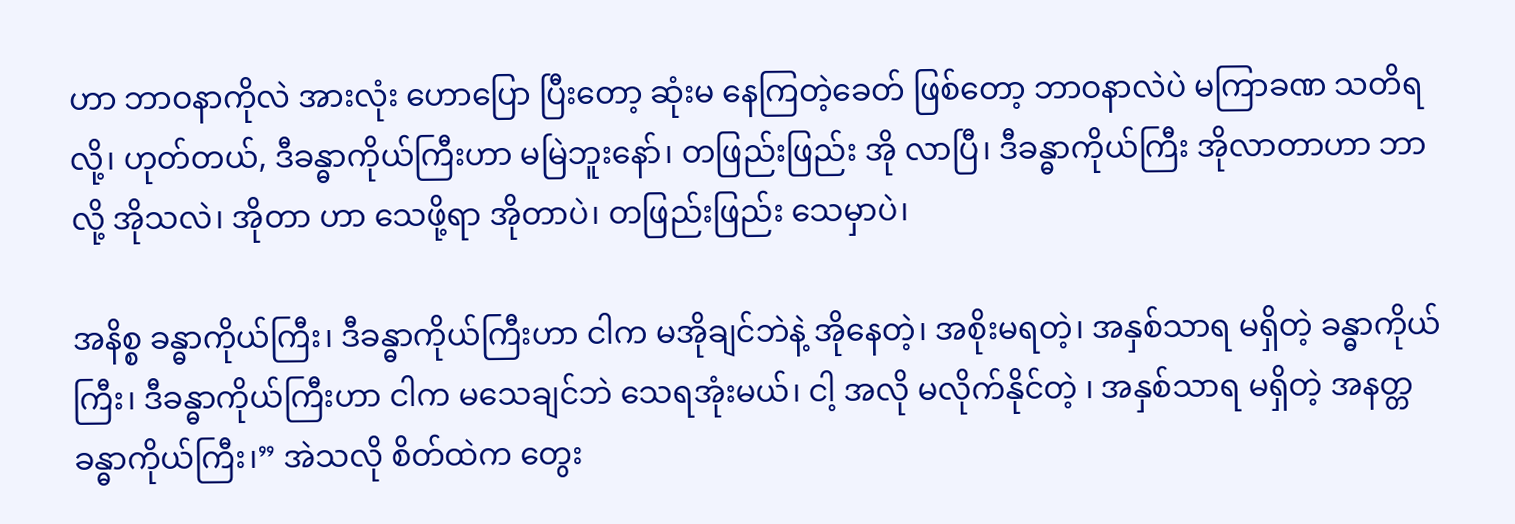ဟာ ဘာဝနာကိုလဲ အားလုံး ဟောပြော ပြီးတော့ ဆုံးမ နေကြတဲ့ခေတ် ဖြစ်တော့ ဘာဝနာလဲပဲ မကြာခဏ သတိရလို့၊ ဟုတ်တယ်, ဒီခန္ဓာကိုယ်ကြီးဟာ မမြဲဘူးနော်၊ တဖြည်းဖြည်း အို လာပြီ၊ ဒီခန္ဓာကိုယ်ကြီး အိုလာတာဟာ ဘာလို့ အိုသလဲ၊ အိုတာ ဟာ သေဖို့ရာ အိုတာပဲ၊ တဖြည်းဖြည်း သေမှာပဲ၊

အနိစ္စ ခန္ဓာကိုယ်ကြီး၊ ဒီခန္ဓာကိုယ်ကြီးဟာ ငါက မအိုချင်ဘဲနဲ့ အိုနေတဲ့၊ အစိုးမရတဲ့၊ အနှစ်သာရ မရှိတဲ့ ခန္ဓာကိုယ်ကြီး၊ ဒီခန္ဓာကိုယ်ကြီးဟာ ငါက မသေချင်ဘဲ သေရအုံးမယ်၊ ငါ့ အလို မလိုက်နိုင်တဲ့ ၊ အနှစ်သာရ မရှိတဲ့ အနတ္တခန္ဓာကိုယ်ကြီး၊” အဲသလို စိတ်ထဲက တွေး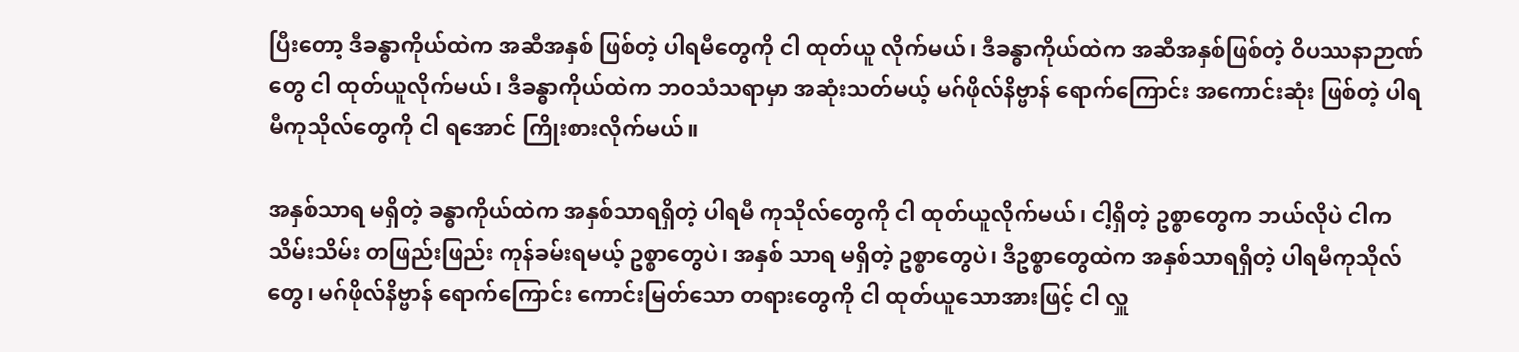ပြီးတော့ ဒီခန္ဓာကိုယ်ထဲက အဆီအနှစ် ဖြစ်တဲ့ ပါရမီတွေကို ငါ ထုတ်ယူ လိုက်မယ်၊ ဒီခန္ဓာကိုယ်ထဲက အဆီအနှစ်ဖြစ်တဲ့ ဝိပဿနာဉာဏ်တွေ ငါ ထုတ်ယူလိုက်မယ်၊ ဒီခန္ဓာကိုယ်ထဲက ဘဝသံသရာမှာ အဆုံးသတ်မယ့် မဂ်ဖိုလ်နိဗ္ဗာန် ရောက်ကြောင်း အကောင်းဆုံး ဖြစ်တဲ့ ပါရမီကုသိုလ်တွေကို ငါ ရအောင် ကြိုးစားလိုက်မယ်။

အနှစ်သာရ မရှိတဲ့ ခန္ဓာကိုယ်ထဲက အနှစ်သာရရှိတဲ့ ပါရမီ ကုသိုလ်တွေကို ငါ ထုတ်ယူလိုက်မယ်၊ ငါ့ရှိတဲ့ ဥစ္စာတွေက ဘယ်လိုပဲ ငါက သိမ်းသိမ်း တဖြည်းဖြည်း ကုန်ခမ်းရမယ့် ဥစ္စာတွေပဲ၊ အနှစ် သာရ မရှိတဲ့ ဥစ္စာတွေပဲ၊ ဒီဥစ္စာတွေထဲက အနှစ်သာရရှိတဲ့ ပါရမီကုသိုလ်တွေ၊ မဂ်ဖိုလ်နိဗ္ဗာန် ရောက်ကြောင်း ကောင်းမြတ်သော တရားတွေကို ငါ ထုတ်ယူသောအားဖြင့် ငါ လှူ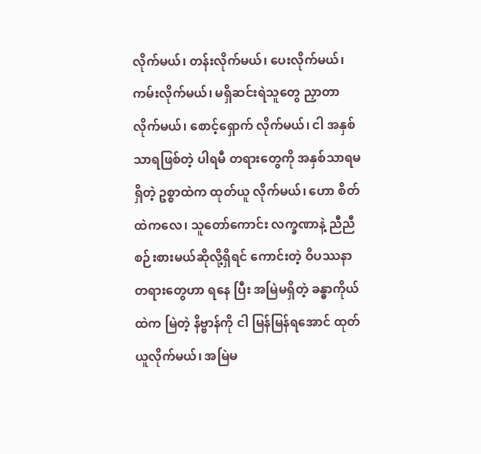လိုက်မယ်၊ တန်းလိုက်မယ်၊ ပေးလိုက်မယ်၊ ကမ်းလိုက်မယ်၊ မရှိဆင်းရဲသူတွေ ညှာတာလိုက်မယ်၊ စောင့်ရှောက် လိုက်မယ်၊ ငါ အနှစ်သာရဖြစ်တဲ့ ပါရမီ တရားတွေကို အနှစ်သာရမရှိတဲ့ ဥစ္စာထဲက ထုတ်ယူ လိုက်မယ်၊ ဟော စိတ်ထဲကလေ၊ သူတော်ကောင်း လက္ခဏာနဲ့ ညီညီ စဉ်းစားမယ်ဆိုလို့ရှိရင် ကောင်းတဲ့ ဝိပဿနာတရားတွေဟာ ရနေ ပြီး အမြဲမရှိတဲ့ ခန္ဓာကိုယ်ထဲက မြဲတဲ့ နိဗ္ဗာန်ကို ငါ မြန်မြန်ရအောင် ထုတ်ယူလိုက်မယ်၊ အမြဲမ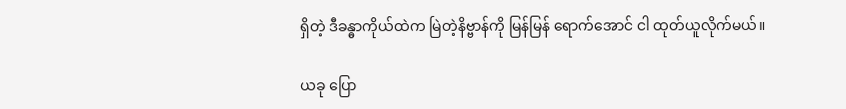ရှိတဲ့ ဒီခန္ဓာကိုယ်ထဲက မြဲတဲ့နိဗ္ဗာန်ကို မြန်မြန် ရောက်အောင် ငါ ထုတ်ယူလိုက်မယ်။

ယခု ပြော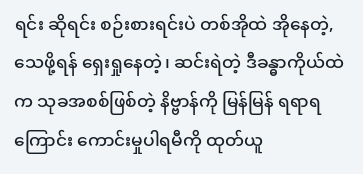ရင်း ဆိုရင်း စဉ်းစားရင်းပဲ တစ်အိုထဲ အိုနေတဲ့, သေဖို့ရန် ရှေးရှုနေတဲ့၊ ဆင်းရဲတဲ့ ဒီခန္ဓာကိုယ်ထဲက သုခအစစ်ဖြစ်တဲ့ နိဗ္ဗာန်ကို မြန်မြန် ရရာရကြောင်း ကောင်းမှုပါရမီကို ထုတ်ယူ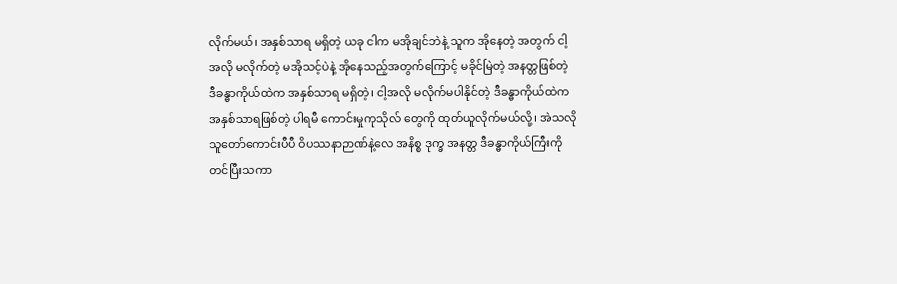လိုက်မယ်၊ အနှစ်သာရ မရှိတဲ့ ယခု ငါက မအိုချင်ဘဲနဲ့ သူက အိုနေတဲ့ အတွက် ငါ့အလို မလိုက်တဲ့ မအိုသင့်ပဲနဲ့ အိုနေသည့်အတွက်ကြောင့် မခိုင်မြဲတဲ့ အနတ္တဖြစ်တဲ့ ဒီခန္ဓာကိုယ်ထဲက အနှစ်သာရ မရှိတဲ့၊ ငါ့အလို မလိုက်မပါနိုင်တဲ့ ဒီခန္ဓာကိုယ်ထဲက အနှစ်သာရဖြစ်တဲ့ ပါရမီ ကောင်းမှုကုသိုလ် တွေကို ထုတ်ယူလိုက်မယ်လို့၊ အဲသလို သူတော်ကောင်းပီပီ ဝိပဿနာဉာဏ်နဲ့လေ အနိစ္စ ဒုက္ခ အနတ္တ ဒီခန္ဓာကိုယ်ကြီးကို တင်ပြီးသကာ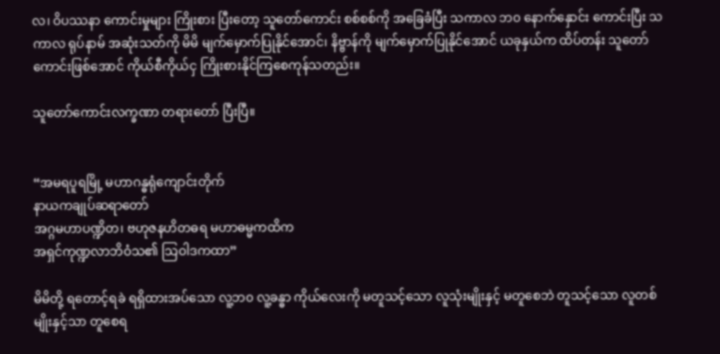လ၊ ဝိပဿနာ ကောင်းမှုများ ကြိုးစား ပြီးတော့ သူတော်ကောင်း စစ်စစ်ကို အခြေခံပြီး သကာလ ဘ၀ နောက်နှောင်း ကောင်းပြီး သကာလ ရုပ်နာမ် အဆုံးသတ်ကို မိမိ မျက်မှောက်ပြုနိုင်အောင်၊ နိဗ္ဗာန်ကို မျက်မှောက်ပြုနိုင်အောင် ယခုနှယ်က ထိပ်တန်း သူတော်ကောင်းဖြစ်အောင် ကိုယ်စီကိုယ်ငှ ကြိုးစားနိုင်ကြစေကုန်သတည်း။

သူတော်ကောင်းလက္ခဏာ တရားတော် ပြီးပြီ။


“အမရပူရမြို့ မဟာဂန္ဓရုံကျောင်းတိုက်
နာယကချုပ်ဆရာတော်
အဂ္ဂမဟာပဏ္ဍိတ၊ ဗဟုဇနဟိတဓရ မဟာဓမ္မကထိက
အရှင်ကုဏ္ဍလာဘိဝံသ၏ သြဝါဒကထာ”

မိမိတို့ ရတောင့်ရခဲ ရရှိထားအပ်သော လူ့ဘ၀ လူ့ခန္ဓာ ကိုယ်လေးကို မတူသင့်သော လူသုံးမျိုးနှင့် မတူစေဘဲ တူသင့်သော လူတစ်မျိုးနှင့်သာ တူစေရ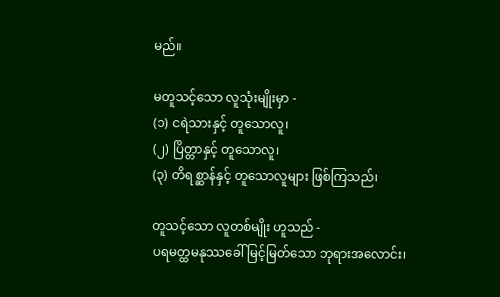မည်။

မတူသင့်သော လူသုံးမျိုးမှာ -
(၁) ငရဲသားနှင့် တူသောလူ၊
(၂) ပြိတ္တာနှင့် တူသောလူ၊
(၃) တိရစ္ဆာန်နှင့် တူသောလူများ ဖြစ်ကြသည်၊

တူသင့်သော လူတစ်မျိုး ဟူသည် -
ပရမတ္ထမနုဿခေါ် မြင့်မြတ်သော ဘုရားအလောင်း၊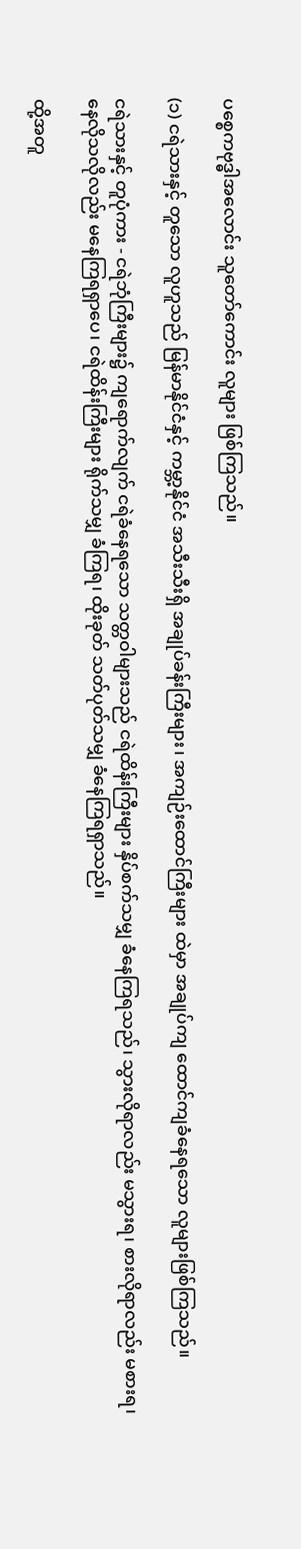ပစ္စေကဗုဒ္ဓါအလောင်း သူတော်ကောင်း လူများ ဖြစ်ကြသည်။

(၁) ငရဲသားနှင့် တူသော လူဟူသည် မြန်မာနိုင်ငံနှင့် ကမ္ဘာ့နိုင်ငံ အသီးသီးရှိ အချုပ်ခန်းကြီးများ၊ အကျဉ်းထောင်ကြီးများ ထဲမှာ အချုပ်ကျ ထောင်ကျခံနေရသော လူများဖြစ်ကြသည်။

ငရဲသားနှင့် တူပုံကား - ငရဲဘုံကြီးများ၌ ကျရောက်လျက် ငရဲခံနေရသော သတ္တဝါများသည် ငရဲထိန်းကြီးများ နှိပ်စက်သမျှ ခံနေကြရသည်၊ သွားလိုရာလည်း မသွားရ၊ စားလိုရာလည်း မစားရ၊ နေလိုသလိုလည်း မနေကြရရှာပေ၊ ငရဲထိန်းကြီးများ ရိုက်သမျှ ခံကြရ၊ ထိုးခုတ် သတ်ပုတ်သမျှ ခံနေကြရရှာသည်။

ထို့အတူ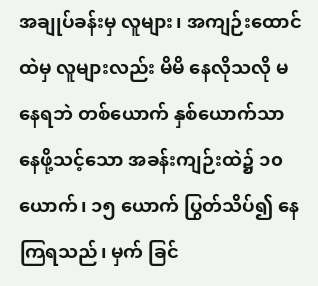အချုပ်ခန်းမှ လူများ၊ အကျဉ်းထောင်ထဲမှ လူများလည်း မိမိ နေလိုသလို မနေရဘဲ တစ်ယောက် နှစ်ယောက်သာ နေဖို့သင့်သော အခန်းကျဉ်းထဲ၌ ၁၀ ယောက်၊ ၁၅ ယောက် ပြွတ်သိပ်၍ နေကြရသည်၊ မှက် ခြင်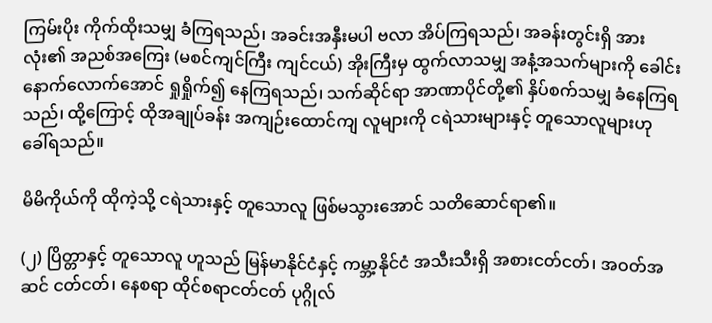ကြမ်းပိုး ကိုက်ထိုးသမျှ ခံကြရသည်၊ အခင်းအနှီးမပါ ဗလာ အိပ်ကြရသည်၊ အခန်းတွင်းရှိ အားလုံး၏ အညစ်အကြေး (မစင်ကျင်ကြီး ကျင်ငယ်) အိုးကြီးမှ ထွက်လာသမျှ အနံ့အသက်များကို ခေါင်းနောက်လောက်အောင် ရှုရှိုက်၍ နေကြရသည်၊ သက်ဆိုင်ရာ အာဏာပိုင်တို့၏ နှိပ်စက်သမျှ ခံနေကြရသည်၊ ထို့ကြောင့် ထိုအချုပ်ခန်း အကျဉ်းထောင်ကျ လူများကို ငရဲသားများနှင့် တူသောလူများဟု ခေါ်ရသည်။

မိမိကိုယ်ကို ထိုကဲ့သို့ ငရဲသားနှင့် တူသောလူ ဖြစ်မသွားအောင် သတိဆောင်ရာ၏။

(၂) ပြိတ္တာနှင့် တူသောလူ ဟူသည် မြန်မာနိုင်ငံနှင့် ကမ္ဘာ့နိုင်ငံ အသီးသီးရှိ အစားငတ်ငတ်၊ အဝတ်အဆင် ငတ်ငတ်၊ နေစရာ ထိုင်စရာငတ်ငတ် ပုဂ္ဂိုလ်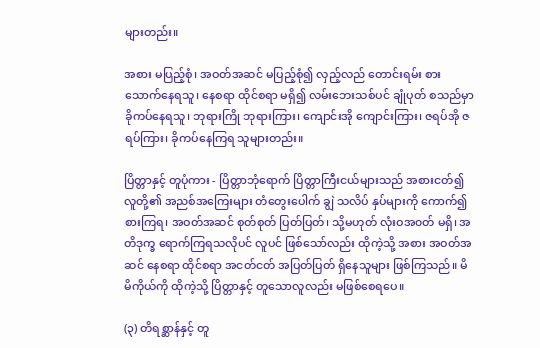များတည်း။

အစား မပြည့်စုံ၊ အဝတ်အဆင် မပြည့်စုံ၍ လှည့်လည် တောင်းရမ်း စားသောက်နေရသူ၊ နေစရာ ထိုင်စရာ မရှိ၍ လမ်းဘေးသစ်ပင် ချုံပုတ် စသည်မှာ ခိုကပ်နေရသူ၊ ဘုရားကြို ဘုရားကြား၊ ကျောင်းအို ကျောင်းကြား၊ ဇရပ်အို ဇရပ်ကြား၊ ခိုကပ်နေကြရ သူများတည်း။

ပြိတ္တာနှင့် တူပုံကား - ပြိတ္တာဘုံရောက် ပြိတ္တာကြီးငယ်များသည် အစားငတ်၍ လူတို့၏ အညစ်အကြေးများ တံတွေးပေါက် ချွဲ သလိပ် နှပ်များကို ကောက်၍ စားကြရ၊ အဝတ်အဆင် စုတ်စုတ် ပြတ်ပြတ်၊ သို့မဟုတ် လုံးဝအ၀တ် မရှိ၊ အတိဒုက္ခ ရောက်ကြရသလိုပင် လူပင် ဖြစ်သော်လည်း ထိုကဲ့သို့ အစား အဝတ်အဆင် နေစရာ ထိုင်စရာ အငတ်ငတ် အပြတ်ပြတ် ရှိနေသူများ ဖြစ်ကြသည်။ မိမိကိုယ်ကို ထိုကဲ့သို့ ပြိတ္တာနှင့် တူသောလူလည်း မဖြစ်စေရပေ။

(၃) တိရစ္ဆာန်နှင့် တူ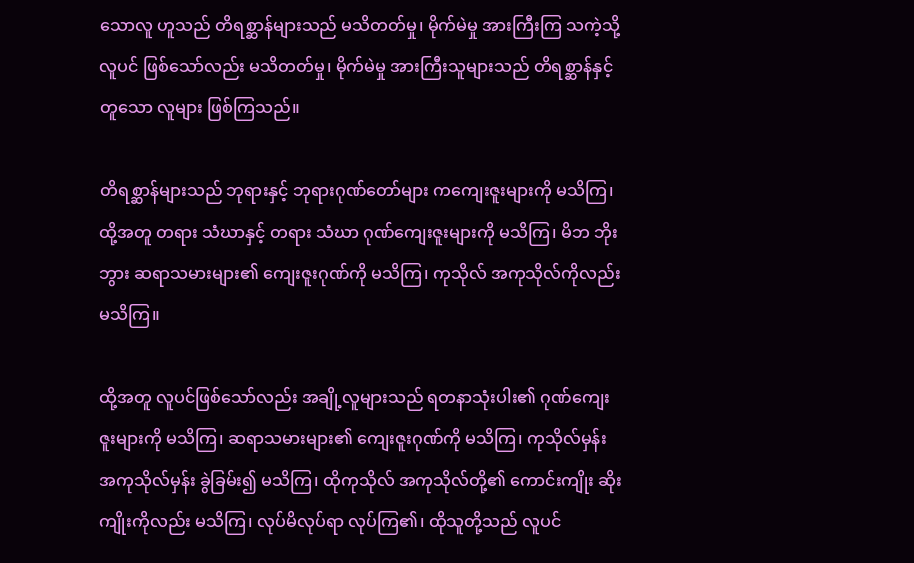သောလူ ဟူသည် တိရစ္ဆာန်များသည် မသိတတ်မှု၊ မိုက်မဲမှု အားကြီးကြ သကဲ့သို့ လူပင် ဖြစ်သော်လည်း မသိတတ်မှု၊ မိုက်မဲမှု အားကြီးသူများသည် တိရစ္ဆာန်နှင့် တူသော လူများ ဖြစ်ကြသည်။

တိရစ္ဆာန်များသည် ဘုရားနှင့် ဘုရားဂုဏ်တော်များ ကကျေးဇူးများကို မသိကြ၊ ထို့အတူ တရား သံဃာနှင့် တရား သံဃာ ဂုဏ်ကျေးဇူးများကို မသိကြ၊ မိဘ ဘိုးဘွား ဆရာသမားများ၏ ကျေးဇူးဂုဏ်ကို မသိကြ၊ ကုသိုလ် အကုသိုလ်ကိုလည်း မသိကြ။

ထို့အတူ လူပင်ဖြစ်သော်လည်း အချို့လူများသည် ရတနာသုံးပါး၏ ဂုဏ်ကျေးဇူးများကို မသိကြ၊ ဆရာသမားများ၏ ကျေးဇူးဂုဏ်ကို မသိကြ၊ ကုသိုလ်မှန်း အကုသိုလ်မှန်း ခွဲခြမ်း၍ မသိကြ၊ ထိုကုသိုလ် အကုသိုလ်တို့၏ ကောင်းကျိုး ဆိုးကျိုးကိုလည်း မသိကြ၊ လုပ်မိလုပ်ရာ လုပ်ကြ၏၊ ထိုသူတို့သည် လူပင်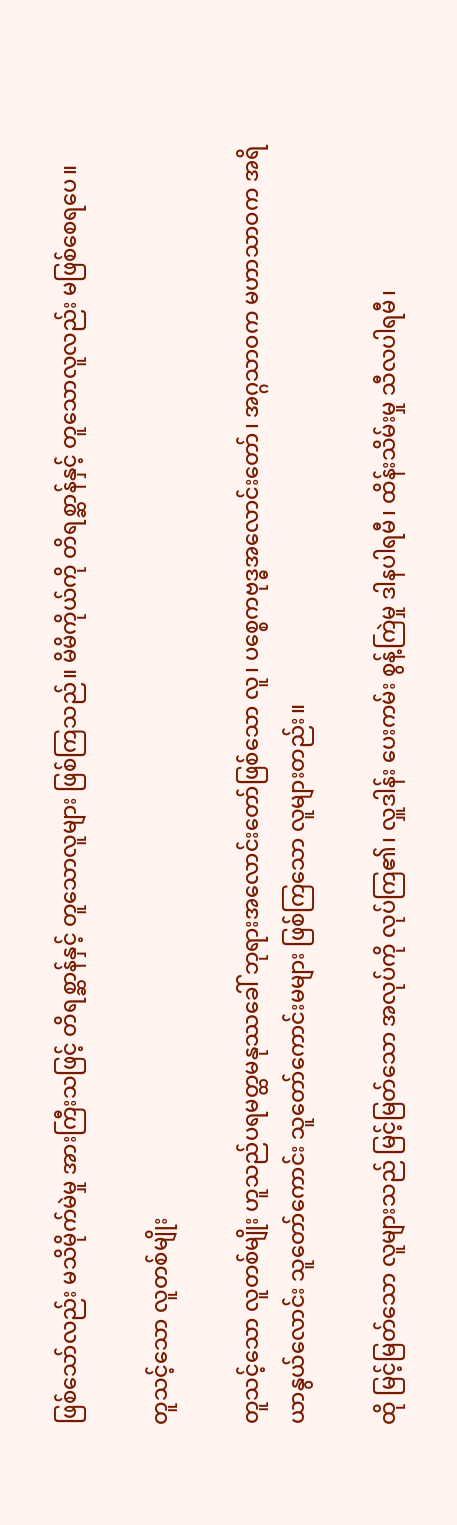ဖြစ်သော်လည်း မသိမိုက်မဲမှု အားကြီးသဖြင့် တိရစ္ဆာန်နှင့် တူသောလူများ ဖြစ်ကြသည်။ မိမိကိုယ်ကို တိရစ္ဆာန်နှင့် တူသောလူလည်း မဖြစ်စေရပေ။

တူသင့်သော လူတစ်မျိုး

တူသင့်သော လူတစ်မျိုး ဟူသည်ပရမတ္ထမနုဿခေါ် ဘုရားအလောင်းတော်ဖြစ်သော လူ၊ ပစ္စေကဗုဒ္ဓအလောင်းတော်၊ အဂ္ဂသာဝက မဟာသာဝက အရိယာနွယ်လောင်း သူတော်ကောင်း သူတော်ကောင်းမများ ဖြစ်ကြသော လူများတည်း။

ထို မြင့်မြတ်သော လူများသည် မြင့်မြတ်သော အလုပ်ကို လုပ်ကြ၏၊ လှူဒါန်း ပေးကမ်း စွန့်ကြဲမှု ဒါနပါရမီ၊ ထိန်းသိမ်းမှု သီလပါရမီ၊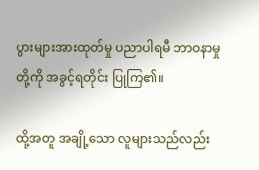ပွားများအားထုတ်မှု ပညာပါရမီ ဘာဝနာမှုတို့ကို အခွင့်ရတိုင်း ပြုကြ၏။

ထို့အတူ အချို့သော လူများသည်လည်း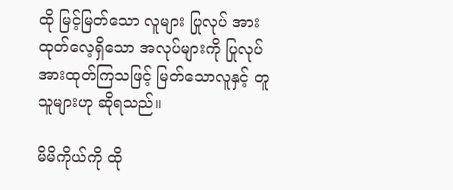ထို မြင့်မြတ်သော လူများ ပြုလုပ် အားထုတ်လေ့ရှိသော အလုပ်များကို ပြုလုပ် အားထုတ်ကြသဖြင့် မြတ်သောလူနှင့် တူသူများဟု ဆိုရသည်။

မိမိကိုယ်ကို ထို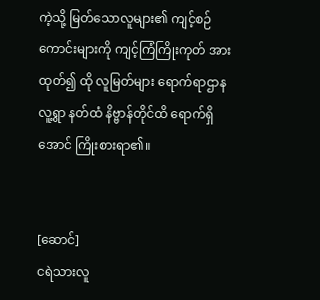ကဲ့သို့ မြတ်သောလူများ၏ ကျင့်စဉ်ကောင်းများကို ကျင့်ကြံကြိုးကုတ် အားထုတ်၍ ထို လူမြတ်များ ရောက်ရာဌာန လူ့ရွာ နတ်ထံ နိဗ္ဗာန်တိုင်ထိ ရောက်ရှိအောင် ကြိုးစားရာ၏။


[ဆောင်]
ငရဲသားလူ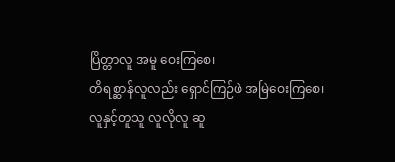ပြိတ္တာလူ အမူ ဝေးကြစေ၊
တိရစ္ဆာန်လူလည်း ရှောင်ကြဉ်ဖဲ အမြဲဝေးကြစေ၊
လူနှင့်တူသူ လူလိုလူ ဆူ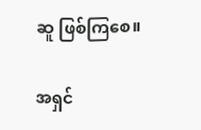ဆူ ဖြစ်ကြစေ။

အရှင်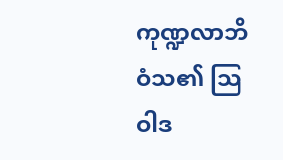ကုဏ္ဍလာဘိဝံသ၏ သြဝါဒ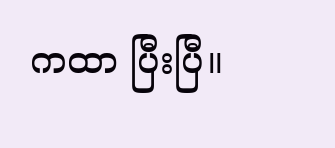ကထာ ပြီးပြီ။